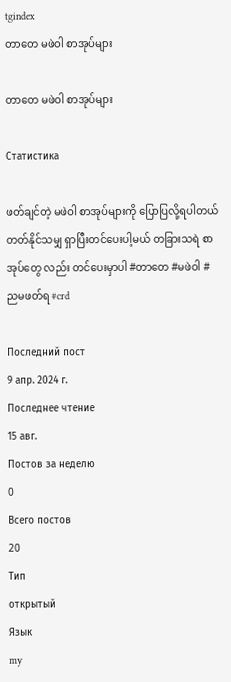tgindex
တာတေ မဖဲဝါ စာအုပ်များ

တာတေ မဖဲဝါ စာအုပ်များ

Статистика

ဖတ်ချင်တဲ့ မဖဲဝါ စာအုပ်များကို ပြောပြလို့ရပါတယ် တတ်နိုင်သမျှ ရှာပြီးတင်ပေးပါ့မယ် တခြားသရဲ စာအုပ်တွေ လည်း တင်ပေးမှာပါ #တာတေ #မဖဲဝါ #ညမဖတ်ရ #crd

Последний пост
9 апр. 2024 г.
Последнее чтение
15 авг.
Постов за неделю
0
Всего постов
20
Тип
открытый
Язык
my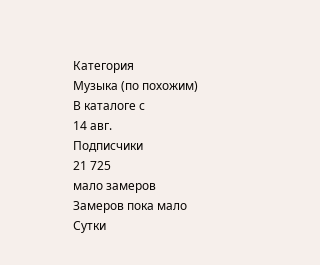Категория
Музыка (по похожим)
В каталоге с
14 авг.
Подписчики
21 725
мало замеров
Замеров пока мало
Сутки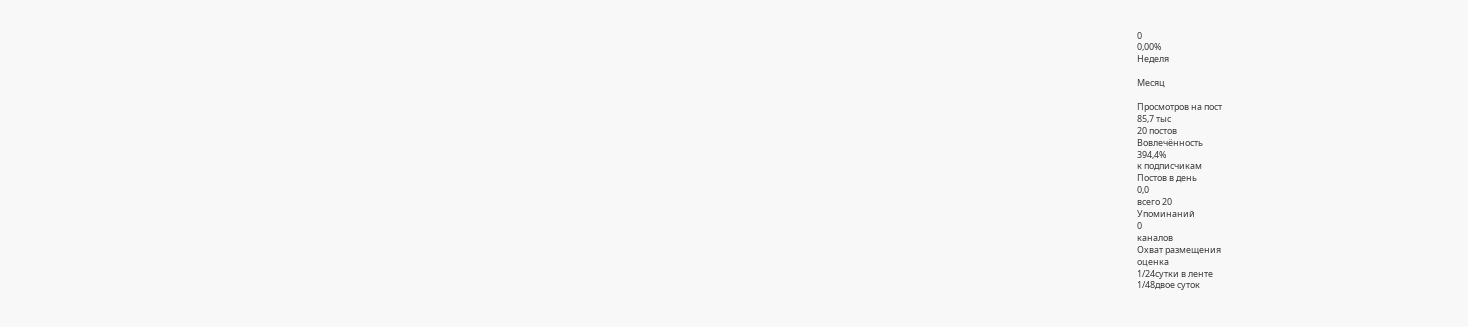0
0,00%
Неделя

Месяц

Просмотров на пост
85,7 тыс
20 постов
Вовлечённость
394,4%
к подписчикам
Постов в день
0,0
всего 20
Упоминаний
0
каналов
Охват размещения
оценка
1/24сутки в ленте
1/48двое суток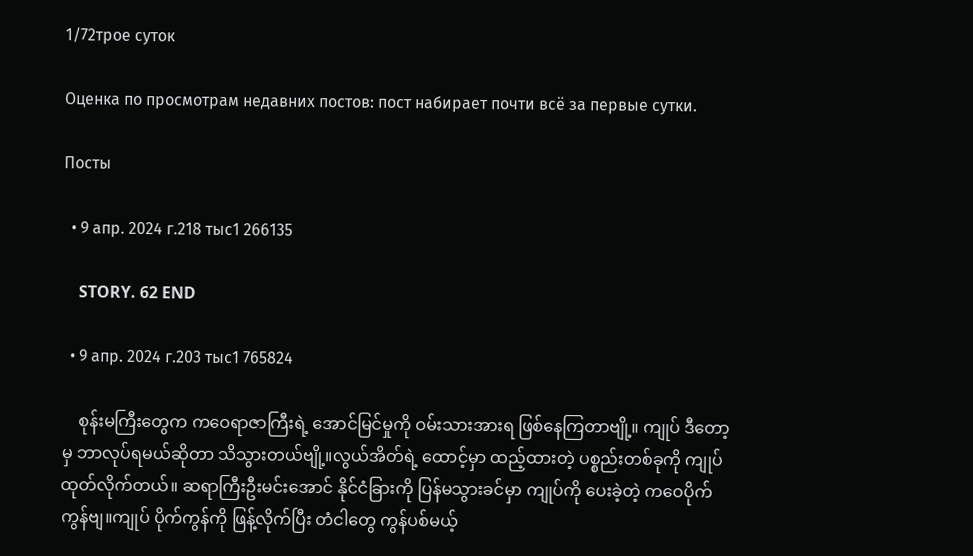1/72трое суток

Оценка по просмотрам недавних постов: пост набирает почти всё за первые сутки.

Посты

  • 9 апр. 2024 г.218 тыс1 266135

    STORY. 62 END

  • 9 апр. 2024 г.203 тыс1 765824

    စုန်းမကြီးတွေက ကဝေရာဇာကြီးရဲ့ အောင်မြင်မှုကို ဝမ်းသားအားရ ဖြစ်နေကြတာဗျို့။ ကျုပ် ဒီတော့မှ ဘာလုပ်ရမယ်ဆိုတာ သိသွားတယ်ဗျို့။လွယ်အိတ်ရဲ့ ထောင့်မှာ ထည့်ထားတဲ့ ပစ္စည်းတစ်ခုကို ကျုပ်ထုတ်လိုက်တယ်။ ဆရာကြီးဦးမင်းအောင် နိုင်ငံခြားကို ပြန်မသွားခင်မှာ ကျုပ်ကို ပေးခဲ့တဲ့ ကဝေပိုက်ကွန်ဗျ။ကျုပ် ပိုက်ကွန်ကို ဖြန့်လိုက်ပြီး တံငါတွေ ကွန်ပစ်မယ့်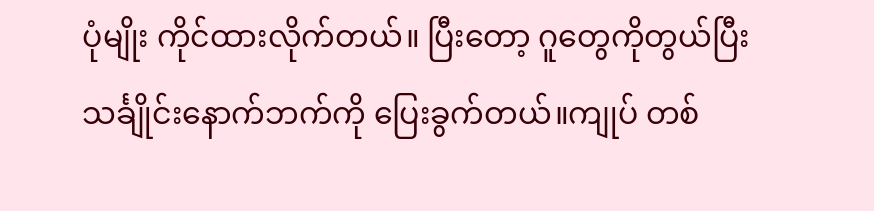ပုံမျိုး ကိုင်ထားလိုက်တယ်။ ပြီးတော့ ဂူတွေကိုတွယ်ပြီး သင်္ချိုင်းနောက်ဘက်ကို ပြေးခွက်တယ်။ကျုပ် တစ်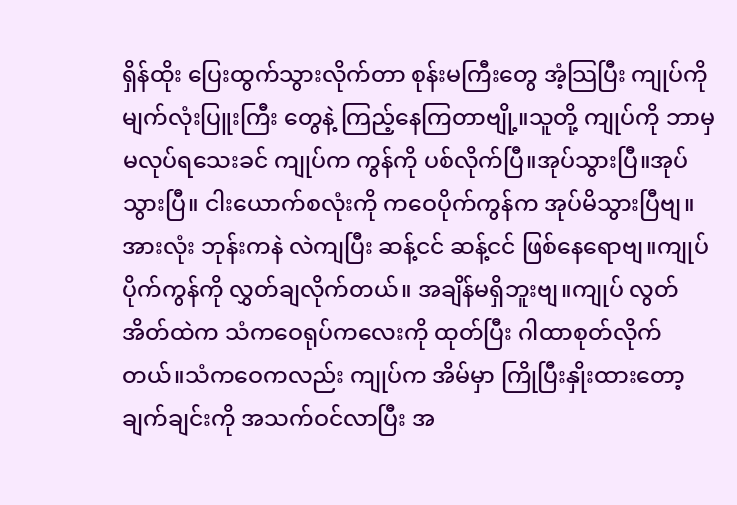ရှိန်ထိုး ပြေးထွက်သွားလိုက်တာ စုန်းမကြီးတွေ အံ့သြပြီး ကျုပ်ကို မျက်လုံးပြူးကြီး တွေနဲ့ ကြည့်နေကြတာဗျို့။သူတို့ ကျုပ်ကို ဘာမှ မလုပ်ရသေးခင် ကျုပ်က ကွန်ကို ပစ်လိုက်ပြီ။အုပ်သွားပြီ။အုပ်သွားပြီ။ ငါးယောက်စလုံးကို ကဝေပိုက်ကွန်က အုပ်မိသွားပြီဗျ။ အားလုံး ဘုန်းကနဲ လဲကျပြီး ဆန့်ငင် ဆန့်ငင် ဖြစ်နေရောဗျ။ကျုပ် ပိုက်ကွန်ကို လွှတ်ချလိုက်တယ်။ အချိန်မရှိဘူးဗျ။ကျုပ် လွတ်အိတ်ထဲက သံကဝေရုပ်ကလေးကို ထုတ်ပြီး ဂါထာစုတ်လိုက်တယ်။သံကဝေကလည်း ကျုပ်က အိမ်မှာ ကြိုပြီးနှိုးထားတော့ ချက်ချင်းကို အသက်ဝင်လာပြီး အ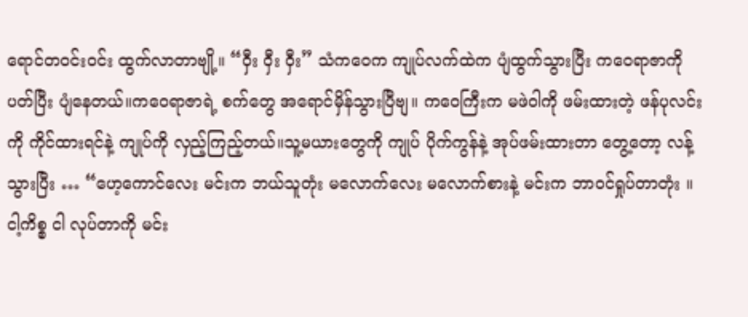ရောင်တဝင်းဝင်း ထွက်လာတာဗျို့။ “ဝှီး ဝှီး ဝှီး” သံကဝေက ကျုပ်လက်ထဲက ပျံထွက်သွားပြီး ကဝေရာဇာကို ပတ်ပြီး ပျံနေတယ်။ကဝေရာဇာရဲ့ စက်တွေ အရောင်မှိန်သွားပြီဗျ။ ကဝေကြီးက မဖဲဝါကို ဖမ်းထားတဲ့ ဖန်ပုလင်းကို ကိုင်ထားရင်နဲ့ ကျုပ်ကို လှည့်ကြည့်တယ်။သူ့မယားတွေကို ကျုပ် ပိုက်ကွန်နဲ့ အုပ်ဖမ်းထားတာ တွေ့တော့ လန့်သွားပြီး … “ဟေ့ကောင်လေး မင်းက ဘယ်သူတုံး မလောက်လေး မလောက်စားနဲ့ မင်းက ဘာဝင်ရှုပ်တာတုံး ။ ငါ့ကိစ္စ ငါ လုပ်တာကို မင်း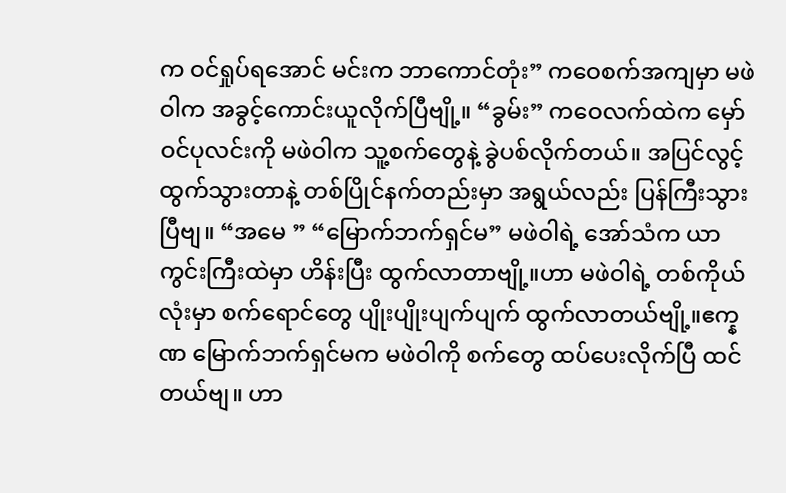က ဝင်ရှုပ်ရအောင် မင်းက ဘာကောင်တုံး” ကဝေစက်အကျမှာ မဖဲဝါက အခွင့်ကောင်းယူလိုက်ပြီဗျို့။ “ခွမ်း” ကဝေလက်ထဲက မှော်ဝင်ပုလင်းကို မဖဲဝါက သူ့စက်တွေနဲ့ ခွဲပစ်လိုက်တယ်။ အပြင်လွင့်ထွက်သွားတာနဲ့ တစ်ပြိုင်နက်တည်းမှာ အရွယ်လည်း ပြန်ကြီးသွားပြီဗျ။ “အမေ ” “မြောက်ဘက်ရှင်မ” မဖဲဝါရဲ့ အော်သံက ယာကွင်းကြီးထဲမှာ ဟိန်းပြီး ထွက်လာတာဗျို့။ဟာ မဖဲဝါရဲ့ တစ်ကိုယ်လုံးမှာ စက်ရောင်တွေ ပျိုးပျိုးပျက်ပျက် ထွက်လာတယ်ဗျို့။ဧက္နဏ မြောက်ဘက်ရှင်မက မဖဲဝါကို စက်တွေ ထပ်ပေးလိုက်ပြီ ထင်တယ်ဗျ။ ဟာ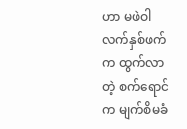ဟာ မဖဲဝါ လက်နှစ်ဖက်က ထွက်လာတဲ့ စက်ရောင်က မျက်စိမခံ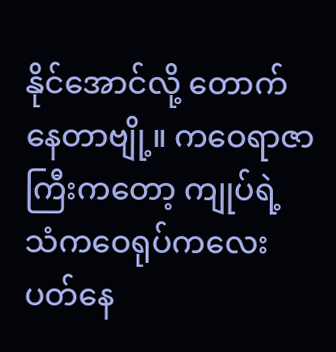နိုင်အောင်လို့ တောက်နေတာဗျို့။ ကဝေရာဇာကြီးကတော့ ကျုပ်ရဲ့ သံကဝေရုပ်ကလေး ပတ်နေ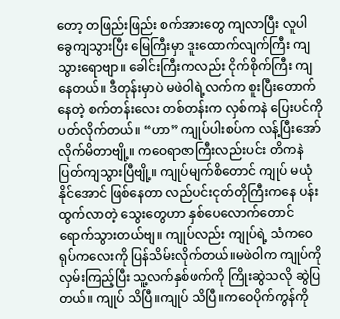တော့ တဖြည်းဖြည်း စက်အားတွေ ကျလာပြီး လူပါ ခွေကျသွားပြီး မြေကြီးမှာ ဒူးထောက်လျက်ကြီး ကျသွားရောဗျာ။ ခေါင်းကြီးကလည်း ငိုက်စိုက်ကြီး ကျနေတယ်။ ဒီတုန်းမှာပဲ မဖဲဝါရဲ့လက်က စူးပြီးတောက်နေတဲ့ စက်တန်းလေး တစ်တန်းက လှစ်ကနဲ ပြေးပင်ကို ပတ်လိုက်တယ်။ “ဟာ” ကျုပ်ပါးစပ်က လန့်ပြီးအော်လိုက်မိတာဗျို့။ ကဝေရာဇာကြီးလည်းပင်း တိကနဲ ပြတ်ကျသွားပြီဗျို့။ ကျုပ်မျက်စိတောင် ကျုပ် မယုံနိုင်အောင် ဖြစ်နေတာ လည်ပင်းငုတ်တိုကြီးကနေ ပန်းထွက်လာတဲ့ သွေးတွေဟာ နှစ်ပေလောက်တောင် ရောက်သွားတယ်ဗျ။ ကျုပ်လည်း ကျုပ်ရဲ့ သံကဝေရုပ်ကလေးကို ပြန်သိမ်းလိုက်တယ်။မဖဲဝါက ကျုပ်ကို လှမ်းကြည့်ပြီး သူ့လက်နှစ်ဖက်ကို ကြိုးဆွဲသလို ဆွဲပြတယ်။ ကျုပ် သိပြီ။ကျုပ် သိပြီ။ကဝေပိုက်ကွန်ကို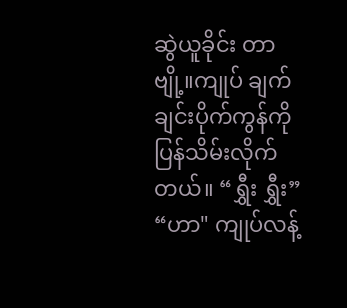ဆွဲယူခိုင်း တာဗျို့။ကျုပ် ချက်ချင်းပိုက်ကွန်ကို ပြန်သိမ်းလိုက်တယ်။ “ရွှီး ရွှီး” “ဟာ" ကျုပ်လန့်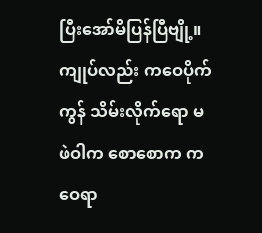ပြီးအော်မိပြန်ပြီဗျို့။ကျုပ်လည်း ကဝေပိုက်ကွန် သိမ်းလိုက်ရော မဖဲဝါက စောစောက ကဝေရာ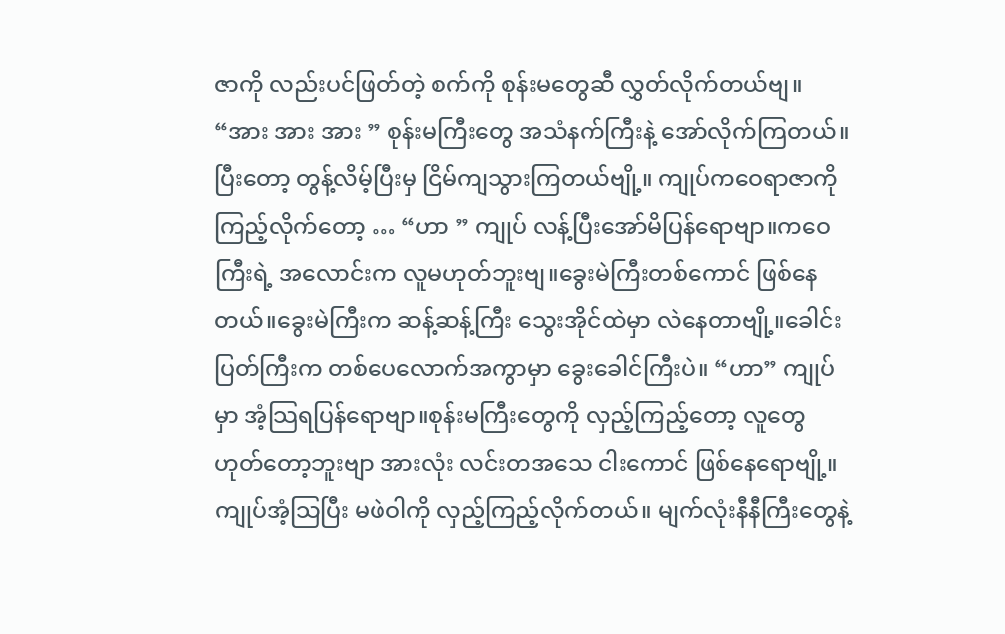ဇာကို လည်းပင်ဖြတ်တဲ့ စက်ကို စုန်းမတွေဆီ လွှတ်လိုက်တယ်ဗျ။ “အား အား အား ” စုန်းမကြီးတွေ အသံနက်ကြီးနဲ့ အော်လိုက်ကြတယ်။ ပြီးတော့ တွန့်လိမ့်ပြီးမှ ငြိမ်ကျသွားကြတယ်ဗျို့။ ကျုပ်ကဝေရာဇာကို ကြည့်လိုက်တော့ … “ဟာ ” ကျုပ် လန့်ပြီးအော်မိပြန်ရောဗျာ။ကဝေကြီးရဲ့ အလောင်းက လူမဟုတ်ဘူးဗျ။ခွေးမဲကြီးတစ်ကောင် ဖြစ်နေတယ်။ခွေးမဲကြီးက ဆန့်ဆန့်ကြီး သွေးအိုင်ထဲမှာ လဲနေတာဗျို့။ခေါင်းပြတ်ကြီးက တစ်ပေလောက်အကွာမှာ ခွေးခေါင်ကြီးပဲ။ “ဟာ” ကျုပ်မှာ အံ့သြရပြန်ရောဗျာ။စုန်းမကြီးတွေကို လှည့်ကြည့်တော့ လူတွေ ဟုတ်တော့ဘူးဗျာ အားလုံး လင်းတအသေ ငါးကောင် ဖြစ်နေရောဗျို့။ ကျုပ်အံ့သြပြီး မဖဲဝါကို လှည့်ကြည့်လိုက်တယ်။ မျက်လုံးနီနီကြီးတွေနဲ့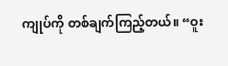ကျုပ်ကို တစ်ချက်ကြည့်တယ်။ “ဝူး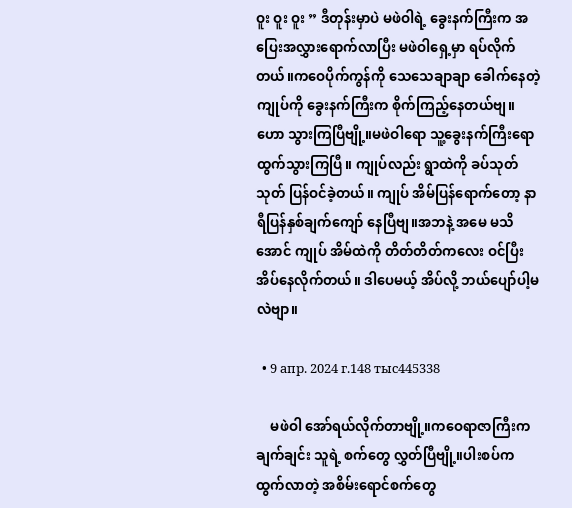ဝူး ဝူး ဝူး ” ဒီတုန်းမှာပဲ မဖဲဝါရဲ့ ခွေးနက်ကြီးက အပြေးအလွှားရောက်လာပြီး မဖဲဝါရှေ့မှာ ရပ်လိုက်တယ်။ကဝေပိုက်ကွန်ကို သေသေချာချာ ခေါက်နေတဲ့ ကျုပ်ကို ခွေးနက်ကြီးက စိုက်ကြည့်နေတယ်ဗျ။ ဟော သွားကြပြီဗျို့။မဖဲဝါရော သူ့ခွေးနက်ကြီးရော ထွက်သွားကြပြီ။ ကျုပ်လည်း ရွာထဲကို ခပ်သုတ်သုတ် ပြန်ဝင်ခဲ့တယ်။ ကျုပ် အိမ်ပြန်ရောက်တော့ နာရီပြန်နှစ်ချက်ကျော် နေပြီဗျ။အဘနဲ့ အမေ မသိအောင် ကျုပ် အိမ်ထဲကို တိတ်တိတ်ကလေး ဝင်ပြီး အိပ်နေလိုက်တယ်။ ဒါပေမယ့် အိပ်လို့ ဘယ်ပျော်ပါ့မလဲဗျာ။

  • 9 апр. 2024 г.148 тыс445338

    မဖဲဝါ အော်ရယ်လိုက်တာဗျို့။ကဝေရာဇာကြီးက ချက်ချင်း သူရဲ့ စက်တွေ လွှတ်ပြီဗျို့။ပါးစပ်က ထွက်လာတဲ့ အစိမ်းရောင်စက်တွေ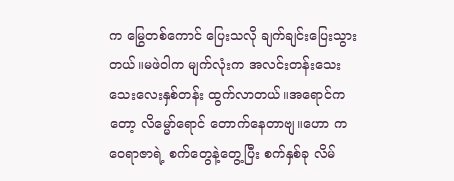က မြွေတစ်ကောင် ပြေးသလို ချက်ချင်းပြေးသွားတယ်။မဖဲဝါက မျက်လုံးက အလင်းတန်းသေးသေးလေးနှစ်တန်း ထွက်လာတယ်။အရောင်ကတော့ လိမ္မော်ရောင် တောက်နေတာဗျ။ဟော ကဝေရာဇာရဲ့ စက်တွေနဲ့တွေ့ပြီး စက်နှစ်ခု လိမ်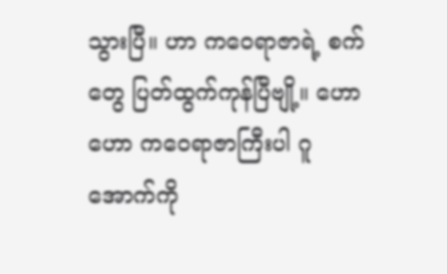သွားပြီ။ ဟာ ကဝေရာဇာရဲ့ စက်တွေ ပြတ်ထွက်ကုန်ပြီဗျို့။ ဟော ဟော ကဝေရာဇာကြီးပါ ဂူအောက်ကို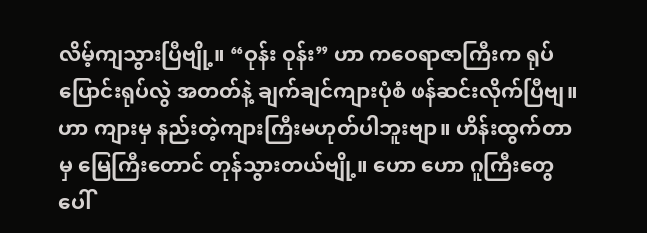လိမ့်ကျသွားပြီဗျို့။ “ဝုန်း ဝုန်း” ဟာ ကဝေရာဇာကြီးက ရုပ်ပြောင်းရုပ်လွဲ အတတ်နဲ့ ချက်ချင်ကျားပုံစံ ဖန်ဆင်းလိုက်ပြီဗျ။ ဟာ ကျားမှ နည်းတဲ့ကျားကြီးမဟုတ်ပါဘူးဗျာ။ ဟိန်းထွက်တာမှ မြေကြီးတောင် တုန်သွားတယ်ဗျို့။ ဟော ဟော ဂူကြီးတွေပေါ်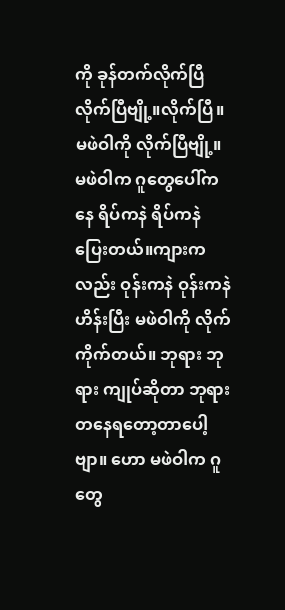ကို ခုန်တက်လိုက်ပြီ လိုက်ပြီဗျို့။လိုက်ပြီ။ မဖဲဝါကို လိုက်ပြီဗျို့။ မဖဲဝါက ဂူတွေပေါ်ကနေ ရိပ်ကနဲ ရိပ်ကနဲ ပြေးတယ်။ကျားကလည်း ဝုန်းကနဲ ဝုန်းကနဲ ဟိန်းပြီး မဖဲဝါကို လိုက်ကိုက်တယ်။ ဘုရား ဘုရား ကျုပ်ဆိုတာ ဘုရားတနေရတော့တာပေါ့ဗျာ။ ဟော မဖဲဝါက ဂူတွေ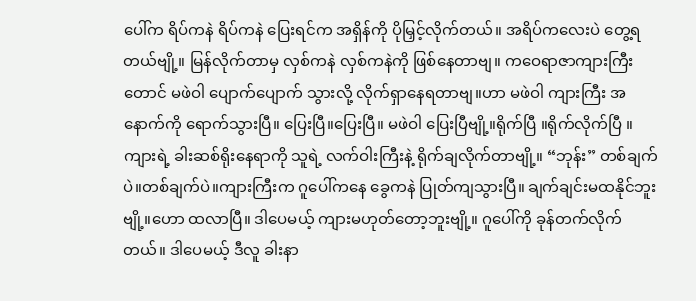ပေါ်က ရိပ်ကနဲ ရိပ်ကနဲ ပြေးရင်က အရှိန်ကို ပိုမြှင့်လိုက်တယ်။ အရိပ်ကလေးပဲ တွေ့ရတယ်ဗျို့။ မြန်လိုက်တာမှ လှစ်ကနဲ လှစ်ကနဲကို ဖြစ်နေတာဗျ။ ကဝေရာဇာကျားကြီးတောင် မဖဲဝါ ပျောက်ပျောက် သွားလို့ လိုက်ရှာနေရတာဗျ။ဟာ မဖဲဝါ ကျားကြီး အနောက်ကို ရောက်သွားပြီ။ ပြေးပြီ။ပြေးပြီ။ မဖဲဝါ ပြေးပြီဗျို့။ရိုက်ပြီ ။ရိုက်လိုက်ပြီ ။ကျားရဲ့ ခါးဆစ်ရိုးနေရာကို သူရဲ့ လက်ဝါးကြီးနဲ့ ရိုက်ချလိုက်တာဗျို့။ “ဘုန်း” တစ်ချက်ပဲ။တစ်ချက်ပဲ။ကျားကြီးက ဂူပေါ်ကနေ ခွေကနဲ ပြုတ်ကျသွားပြီ။ ချက်ချင်းမထနိုင်ဘူးဗျို့။ဟော ထလာပြီ။ ဒါပေမယ့် ကျားမဟုတ်တော့ဘူးဗျို့။ ဂူပေါ်ကို ခုန်တက်လိုက်တယ်။ ဒါပေမယ့် ဒီလူ ခါးနာ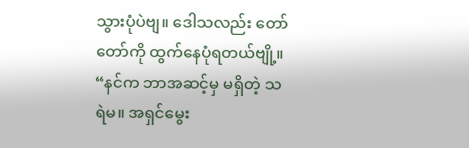သွားပုံပဲဗျ။ ဒေါသလည်း တော်တော်ကို ထွက်နေပုံရတယ်ဗျို့။ “နင်က ဘာအဆင့်မှ မရှိတဲ့ သရဲမ။ အရှင်မွေး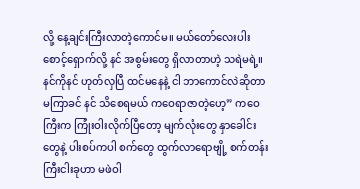လို့ နေ့ချင်းကြီးလာတဲ့ကောင်မ။ မယ်တော်လေးပါး စောင့်ရှောက်လို့ နင် အစွမ်းတွေ ရှိလာတာဟဲ့ သရဲမရဲ့။ နင်ကိုနင် ဟုတ်လှပြီ ထင်မနေနဲ့ ငါ ဘာကောင်လဲဆိုတာ မကြာခင် နင် သိစေရမယ် ကဝေရာဇာတဲ့ဟေ့” ကဝေကြီးက ကြုံးဝါးလိုက်ပြီတော့ မျက်လုံးတွေ နှာခေါင်းတွေနဲ့ ပါးစပ်ကပါ စက်တွေ ထွက်လာရောဗျို့ စက်တန်းကြီးငါးခုဟာ မဖဲဝါ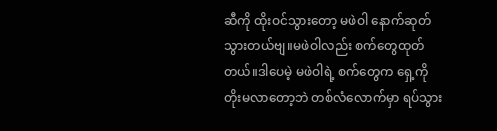ဆီကို ထိုးဝင်သွားတော့ မဖဲဝါ နောက်ဆုတ်သွားတယ်ဗျ။မဖဲဝါလည်း စက်တွေထုတ်တယ်။ဒါပေမဲ့ မဖဲဝါရဲ့ စက်တွေက ရှေ့ကို တိုးမလာတော့ဘဲ တစ်လံလောက်မှာ ရပ်သွား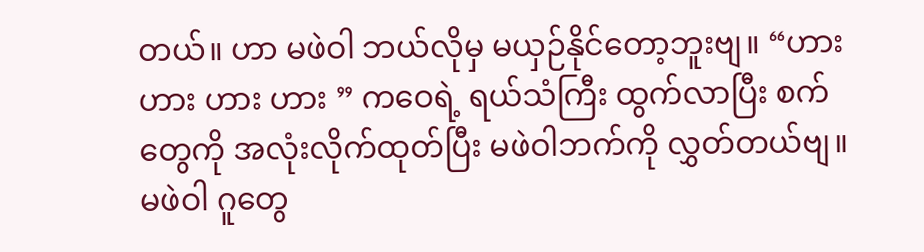တယ်။ ဟာ မဖဲဝါ ဘယ်လိုမှ မယှဉ်နိုင်တော့ဘူးဗျ။ “ဟား ဟား ဟား ဟား ” ကဝေရဲ့ ရယ်သံကြီး ထွက်လာပြီး စက်တွေကို အလုံးလိုက်ထုတ်ပြီး မဖဲဝါဘက်ကို လွှတ်တယ်ဗျ။ မဖဲဝါ ဂူတွေ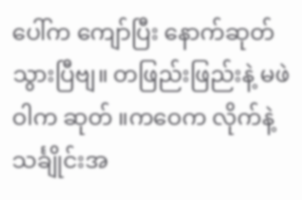ပေါ်က ကျော်ပြီး နောက်ဆုတ်သွားပြီဗျ။ တဖြည်းဖြည်းနဲ့ မဖဲဝါက ဆုတ် ။ကဝေက လိုက်နဲ့ သင်္ချိုင်းအ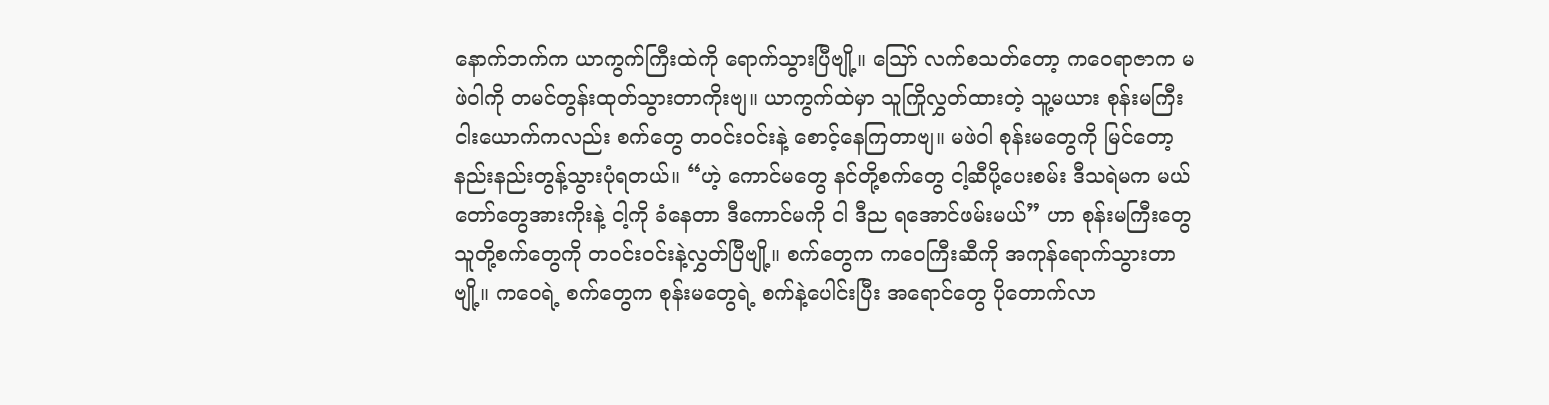နောက်ဘက်က ယာကွက်ကြီးထဲကို ရောက်သွားပြီဗျို့။ သြော် လက်စသတ်တော့ ကဝေရာဇာက မဖဲဝါကို တမင်တွန်းထုတ်သွားတာကိုးဗျ။ ယာကွက်ထဲမှာ သူကြိုလွှတ်ထားတဲ့ သူ့မယား စုန်းမကြီး ငါးယောက်ကလည်း စက်တွေ တဝင်းဝင်းနဲ့ စောင့်နေကြတာဗျ။ မဖဲဝါ စုန်းမတွေကို မြင်တော့ နည်းနည်းတွန့်သွားပုံရတယ်။ “ဟဲ့ ကောင်မတွေ နင်တို့စက်တွေ ငါ့ဆီပို့ပေးစမ်း ဒီသရဲမက မယ်တော်တွေအားကိုးနဲ့ ငါ့ကို ခံနေတာ ဒီကောင်မကို ငါ ဒီည ရအောင်ဖမ်းမယ်” ဟာ စုန်းမကြီးတွေ သူတို့စက်တွေကို တဝင်းဝင်းနဲ့လွှတ်ပြီဗျို့။ စက်တွေက ကဝေကြီးဆီကို အကုန်ရောက်သွားတာဗျို့။ ကဝေရဲ့ စက်တွေက စုန်းမတွေရဲ့ စက်နဲ့ပေါင်းပြီး အရောင်တွေ ပိုတောက်လာ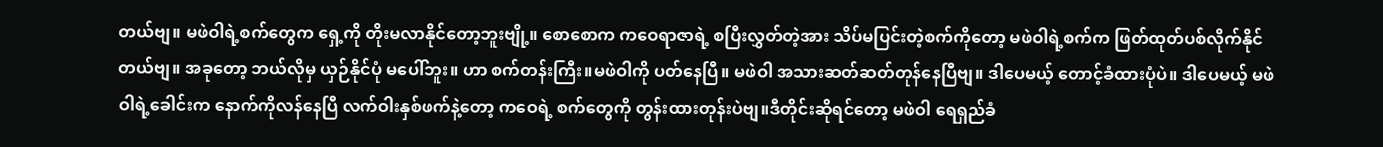တယ်ဗျ။ မဖဲဝါရဲ့စက်တွေက ရှေ့ကို တိုးမလာနိုင်တော့ဘူးဗျို့။ စောစောက ကဝေရာဇာရဲ့ စပြီးလွှတ်တဲ့အား သိပ်မပြင်းတဲ့စက်ကိုတော့ မဖဲဝါရဲ့စက်က ဖြတ်ထုတ်ပစ်လိုက်နိုင်တယ်ဗျ။ အခုတော့ ဘယ်လိုမှ ယှဉ်နိုင်ပုံ မပေါ်ဘူး။ ဟာ စက်တန်းကြီး။မဖဲဝါကို ပတ်နေပြီ။ မဖဲဝါ အသားဆတ်ဆတ်တုန်နေပြီဗျ။ ဒါပေမယ့် တောင့်ခံထားပုံပဲ။ ဒါပေမယ့် မဖဲဝါရဲ့ခေါင်းက နောက်ကိုလန်နေပြီ လက်ဝါးနှစ်ဖက်နဲ့တော့ ကဝေရဲ့ စက်တွေကို တွန်းထားတုန်းပဲဗျ။ဒီတိုင်းဆိုရင်တော့ မဖဲဝါ ရေရှည်ခံ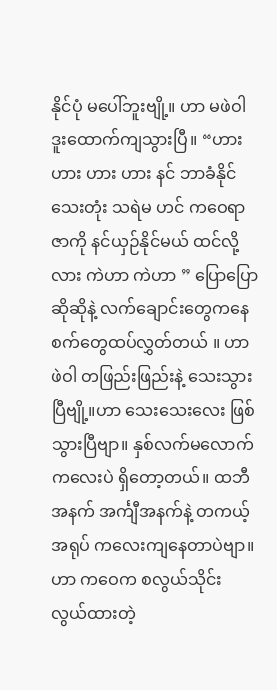နိုင်ပုံ မပေါ်ဘူးဗျို့။ ဟာ မဖဲဝါ ဒူးထောက်ကျသွားပြီ။ “ဟား ဟား ဟား ဟား နင် ဘာခံနိုင်သေးတုံး သရဲမ ဟင် ကဝေရာဇာကို နင်ယှဉ်နိုင်မယ် ထင်လို့လား ကဲဟာ ကဲဟာ ” ပြောပြောဆိုဆိုနဲ့ လက်ချောင်းတွေကနေ စက်တွေထပ်လွှတ်တယ် ။ ဟာ ဖဲဝါ တဖြည်းဖြည်းနဲ့ သေးသွားပြီဗျို့။ဟာ သေးသေးလေး ဖြစ်သွားပြီဗျာ။ နှစ်လက်မလောက်ကလေးပဲ ရှိတော့တယ်။ ထဘီအနက် အင်္ကျီအနက်နဲ့ တကယ့်အရုပ် ကလေးကျနေတာပဲဗျာ။ဟာ ကဝေက စလွယ်သိုင်း လွယ်ထားတဲ့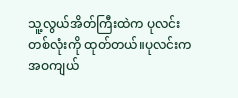သူ့လွယ်အိတ်ကြီးထဲက ပုလင်းတစ်လုံးကို ထုတ်တယ်။ပုလင်းက အဝကျယ်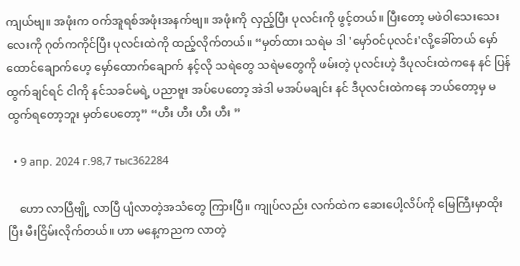ကျယ်ဗျ။ အဖုံးက ဝက်အူရစ်အဖုံးအနက်ဗျ။ အဖုံးကို လှည့်ပြီး ပုလင်းကို ဖွင့်တယ်။ ပြီးတော့ မဖဲဝါသေးသေးလေးကို ဂုတ်ကကိုင်ပြီး ပုလင်းထဲကို ထည့်လိုက်တယ်။ “မှတ်ထား သရဲမ ဒါ 'မှော်ဝင်ပုလင်း'လို့ခေါ်တယ် မှော်ထောင်ချောက်ဟေ့ မှော်ထောက်ချောက် နင့်လို သရဲတွေ သရဲမတွေကို ဖမ်းတဲ့ ပုလင်းဟဲ့ ဒီပုလင်းထဲကနေ နင် ပြန်ထွက်ချင်ရင် ငါကို နင်သခင်မရဲ့ ပညာဗူး အပ်ပေတော့ အဲဒါ မအပ်မချင်း နင် ဒီပုလင်းထဲကနေ ဘယ်တော့မှ မထွက်ရတော့ဘူး မှတ်ပေတော့” “ဟီး ဟီး ဟီး ဟီး ”

  • 9 апр. 2024 г.98,7 тыс362284

    ဟော လာပြီဗျို့ လာပြီ ပျံလာတဲ့အသံတွေ ကြားပြီ။ ကျုပ်လည်း လက်ထဲက ဆေးပေါ့လိပ်ကို မြေကြီးမှာထိုးပြီး မီးငြိမ်းလိုက်တယ်။ ဟာ မနေ့ကညက လာတဲ့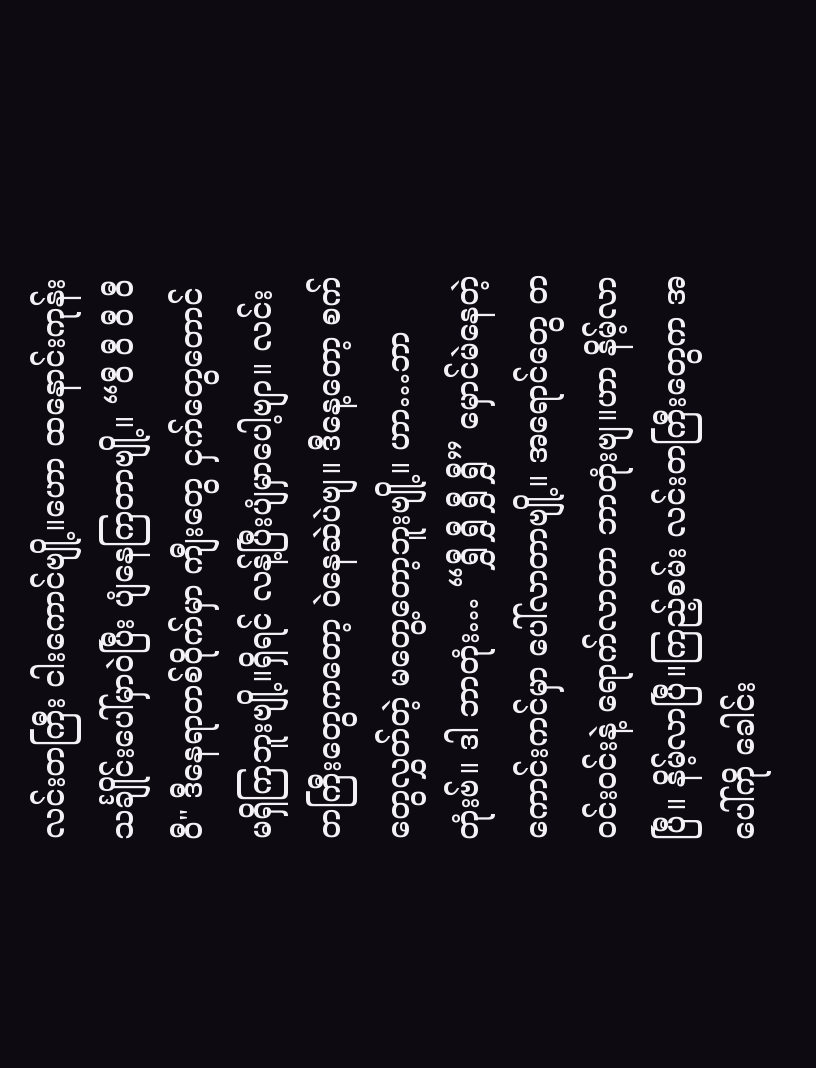လင်းတကြီး ငါးကောင်ဗျို့။ဟော ထနောင်းကုန်းသင်္ချိုင်းပေါ်မှာဝဲပြီး ပျံနေကြတာဗျို့။ “ဝီ ဝီ ဝီ ဝီ ဝီ" ဒီနေရာတစ်ဝိုက်မှာ ကျီးတွေ ငှက်တွေတောင် မရှိကြဘူးဗျို့။ရှိရင် လန့်ပြီးပျံမှာပေါ့ဗျာ။ လင်းတကြီးတွေကတော့ ဝဲနေဆဲပဲဗျ။ ဒီနေ့တော့ စက်တွေလွှတ်တဲ့ မတွေ့တော့ဘူးဗျို့။ ဟာ…ဘာတုံးဗ်။ ဒါ ဘာတုံး… “ရွှီ ရွှီ ရွှီ ရွှီ” မှောင်မဲနေတဲ့ ကောင်းကင်မှာ ပေါ်လာတာဗျို့။ အရောင်တွေ တဝင်းဝင်းနဲ့ ရောက်လာတာ ဘာတုံးဗျ။ဟာ နိမ့်လာပြီ။ နိမ့်လာပြီ။ကြည့်စမ်း လင်းတကြီးတွေက အပေါ်ကို ခေါင်း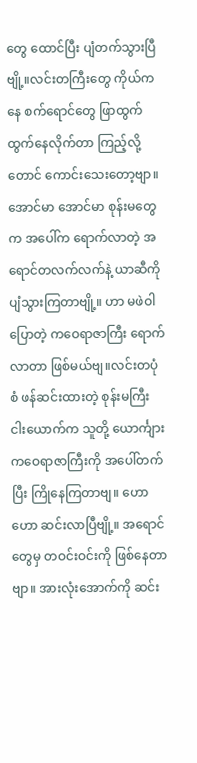တွေ ထောင်ပြီး ပျံတက်သွားပြီဗျို့။လင်းတကြီးတွေ ကိုယ်ကနေ စက်ရောင်တွေ ဖြာထွက်ထွက်နေလိုက်တာ ကြည့်လို့တောင် ကောင်းသေးတော့ဗျာ။ အောင်မာ အောင်မာ စုန်းမတွေက အပေါ်က ရောက်လာတဲ့ အရောင်တလက်လက်နဲ့ ယာဆီကို ပျံသွားကြတာဗျို့။ ဟာ မဖဲဝါပြောတဲ့ ကဝေရာဇာကြီး ရောက်လာတာ ဖြစ်မယ်ဗျ။လင်းတပုံစံ ဖန်ဆင်းထားတဲ့ စုန်းမကြီး ငါးယောက်က သူတို့ ယောင်္ကျား ကဝေရာဇာကြီးကို အပေါ်တက်ပြီး ကြိုနေကြတာဗျ။ ဟော ဟော ဆင်းလာပြီဗျို့။ အရောင်တွေမှ တဝင်းဝင်းကို ဖြစ်နေတာဗျာ။ အားလုံးအောက်ကို ဆင်း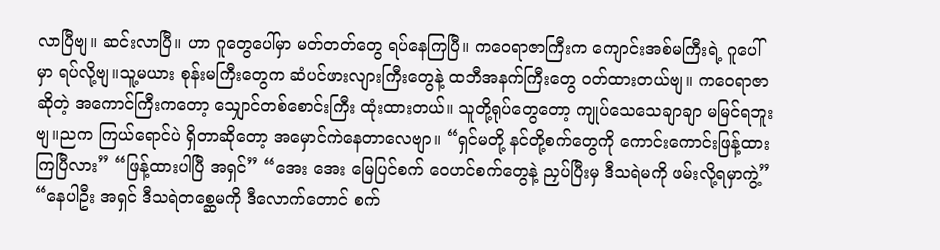လာပြီဗျ။ ဆင်းလာပြီ။ ဟာ ဂူတွေပေါ်မှာ မတ်တတ်တွေ ရပ်နေကြပြီ။ ကဝေရာဇာကြီးက ကျောင်းအစ်မကြီးရဲ့ ဂူပေါ်မှာ ရပ်လို့ဗျ။သူ့မယား စုန်းမကြီးတွေက ဆံပင်ဖားလျားကြီးတွေနဲ့ ထဘီအနက်ကြီးတွေ ဝတ်ထားတယ်ဗျ။ ကဝေရာဇာဆိုတဲ့ အကောင်ကြီးကတော့ သျှောင်တစ်စောင်းကြီး ထုံးထားတယ်။ သူတို့ရုပ်တွေတော့ ကျုပ်သေသေချာချာ မမြင်ရဘူးဗျ။ညက ကြယ်ရောင်ပဲ ရှိတာဆိုတော့ အမှောင်ကဲနေတာလေဗျာ။ “ရှင်မတို့ နင်တို့စက်တွေကို ကောင်းကောင်းဖြန့်ထား ကြပြီလား” “ဖြန့်ထားပါပြီ အရှင်” “အေး အေး မြေပြင်စက် ဝေဟင်စက်တွေနဲ့ ညှပ်ပြီးမှ ဒီသရဲမကို ဖမ်းလို့ရမှာကွဲ့” “နေပါဦး အရှင် ဒီသရဲတစ္ဆေမကို ဒီလောက်တောင် စက်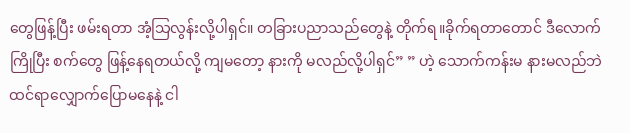တွေဖြန့်ပြီး ဖမ်းရတာ အံ့သြလွန်းလို့ပါရှင်။ တခြားပညာသည်တွေနဲ့ တိုက်ရ။ခိုက်ရတာတောင် ဒီလောက်ကြိုပြီး စက်တွေ ဖြန့်နေရတယ်လို့ ကျမတော့ နားကို မလည်လို့ပါရှင်” ” ဟဲ့ သောက်ကန်းမ နားမလည်ဘဲ ထင်ရာလျှောက်ပြောမနေနဲ့ ငါ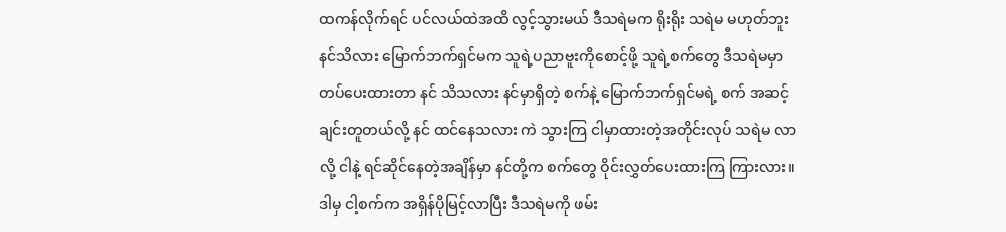ထကန်လိုက်ရင် ပင်လယ်ထဲအထိ လွင့်သွားမယ် ဒီသရဲမက ရိုးရိုး သရဲမ မဟုတ်ဘူး နင်သိလား မြောက်ဘက်ရှင်မက သူရဲ့ပညာဗူးကိုစောင့်ဖို့ သူရဲ့စက်တွေ ဒီသရဲမမှာ တပ်ပေးထားတာ နင် သိသလား နင်မှာရှိတဲ့ စက်နဲ့ မြောက်ဘက်ရှင်မရဲ့ စက် အဆင့်ချင်းတူတယ်လို့ နင် ထင်နေသလား ကဲ သွားကြ ငါမှာထားတဲ့အတိုင်းလုပ် သရဲမ လာလို့ ငါနဲ့ ရင်ဆိုင်နေတဲ့အချိန်မှာ နင်တို့က စက်တွေ ဝိုင်းလွှတ်ပေးထားကြ ကြားလား။ဒါမှ ငါ့စက်က အရှိန်ပိုမြင့်လာပြီး ဒီသရဲမကို ဖမ်း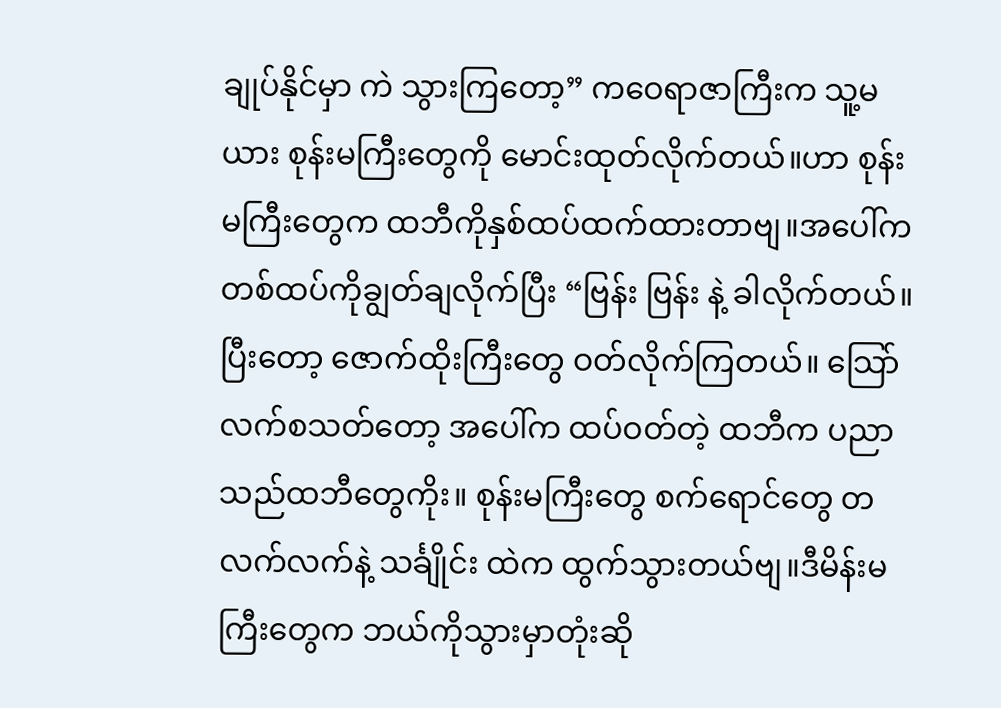ချုပ်နိုင်မှာ ကဲ သွားကြတော့” ကဝေရာဇာကြီးက သူ့မယား စုန်းမကြီးတွေကို မောင်းထုတ်လိုက်တယ်။ဟာ စုန်းမကြီးတွေက ထဘီကိုနှစ်ထပ်ထက်ထားတာဗျ။အပေါ်ကတစ်ထပ်ကိုချွတ်ချလိုက်ပြီး “ဗြန်း ဗြန်း နဲ့ ခါလိုက်တယ်။ ပြီးတော့ ဇောက်ထိုးကြီးတွေ ဝတ်လိုက်ကြတယ်။ သြော် လက်စသတ်တော့ အပေါ်က ထပ်ဝတ်တဲ့ ထဘီက ပညာသည်ထဘီတွေကိုး။ စုန်းမကြီးတွေ စက်ရောင်တွေ တလက်လက်နဲ့ သင်္ချိုင်း ထဲက ထွက်သွားတယ်ဗျ။ဒီမိန်းမကြီးတွေက ဘယ်ကိုသွားမှာတုံးဆို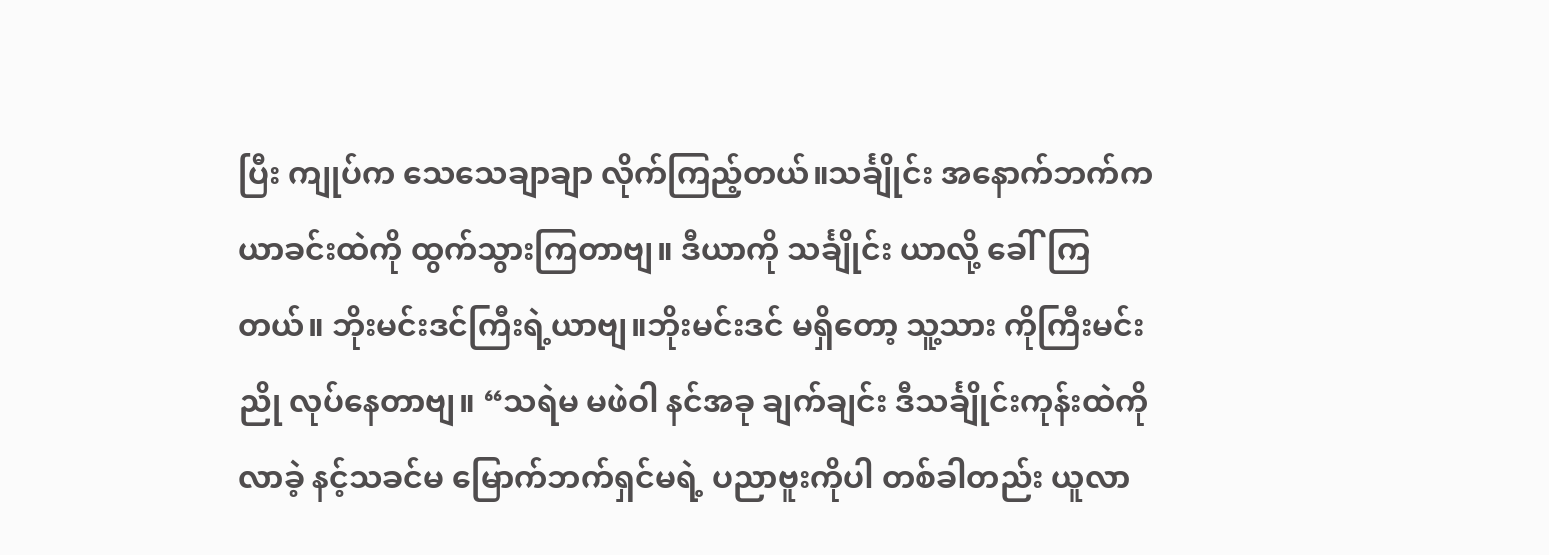ပြီး ကျုပ်က သေသေချာချာ လိုက်ကြည့်တယ်။သင်္ချိုင်း အနောက်ဘက်က ယာခင်းထဲကို ထွက်သွားကြတာဗျ။ ဒီယာကို သင်္ချိုင်း ယာလို့ ခေါ်ကြတယ်။ ဘိုးမင်းဒင်ကြီးရဲ့ယာဗျ။ဘိုးမင်းဒင် မရှိတော့ သူ့သား ကိုကြီးမင်းညို လုပ်နေတာဗျ။ “သရဲမ မဖဲဝါ နင်အခု ချက်ချင်း ဒီသင်္ချိုင်းကုန်းထဲကို လာခဲ့ နင့်သခင်မ မြောက်ဘက်ရှင်မရဲ့ ပညာဗူးကိုပါ တစ်ခါတည်း ယူလာ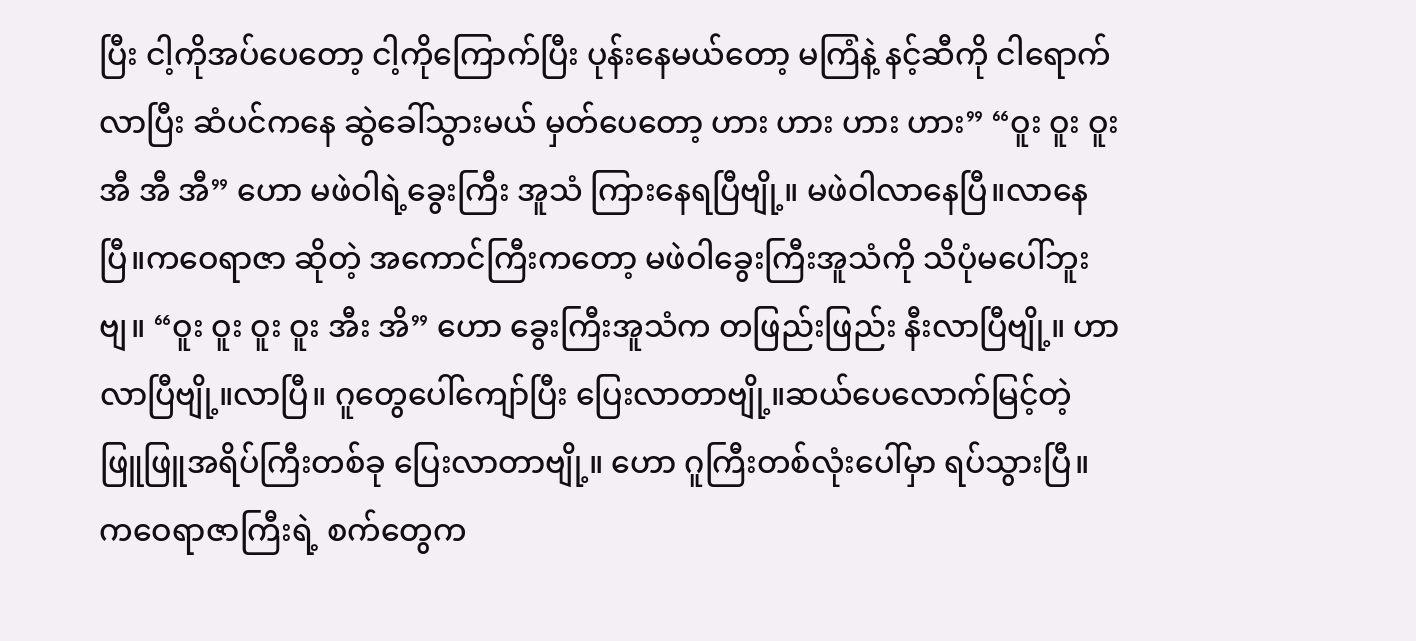ပြီး ငါ့ကိုအပ်ပေတော့ ငါ့ကိုကြောက်ပြီး ပုန်းနေမယ်တော့ မကြံနဲ့ နင့်ဆီကို ငါရောက်လာပြီး ဆံပင်ကနေ ဆွဲခေါ်သွားမယ် မှတ်ပေတော့ ဟား ဟား ဟား ဟား” “ဝူး ဝူး ဝူး အီ အီ အီ” ဟော မဖဲဝါရဲ့ခွေးကြီး အူသံ ကြားနေရပြီဗျို့။ မဖဲဝါလာနေပြီ။လာနေပြီ။ကဝေရာဇာ ဆိုတဲ့ အကောင်ကြီးကတော့ မဖဲဝါခွေးကြီးအူသံကို သိပုံမပေါ်ဘူးဗျ။ “ဝူး ဝူး ဝူး ဝူး အီး အိ” ဟော ခွေးကြီးအူသံက တဖြည်းဖြည်း နီးလာပြီဗျို့။ ဟာ လာပြီဗျို့။လာပြီ။ ဂူတွေပေါ်ကျော်ပြီး ပြေးလာတာဗျို့။ဆယ်ပေလောက်မြင့်တဲ့ ဖြူဖြူအရိပ်ကြီးတစ်ခု ပြေးလာတာဗျို့။ ဟော ဂူကြီးတစ်လုံးပေါ်မှာ ရပ်သွားပြီ။ ကဝေရာဇာကြီးရဲ့ စက်တွေက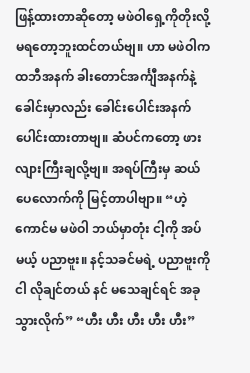ဖြန့်ထားတာဆိုတော့ မဖဲဝါရှေ့ကိုတိုးလို့ မရတော့ဘူးထင်တယ်ဗျ။ ဟာ မဖဲဝါက ထဘီအနက် ခါးတောင်အင်္ကျီအနက်နဲ့ ခေါင်းမှာလည်း ခေါင်းပေါင်းအနက် ပေါင်းထားတာဗျ။ ဆံပင်ကတော့ ဖားလျားကြီးချလို့ဗျ။ အရပ်ကြီးမှ ဆယ်ပေလောက်ကို မြင့်တာပါဗျာ။ “ဟဲ့ ကောင်မ မဖဲဝါ ဘယ်မှာတုံး ငါ့ကို အပ်မယ့် ပညာဗူး။ နင့်သခင်မရဲ့ ပညာဗူးကို ငါ လိုချင်တယ် နင် မသေချင်ရင် အခုသွားလိုက်” “ဟီး ဟီး ဟီး ဟီး ဟီး”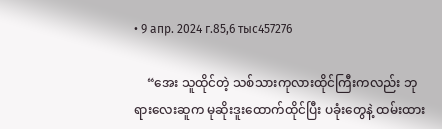• 9 апр. 2024 г.85,6 тыс457276

    “အေး သူထိုင်တဲ့ သစ်သားကုလားထိုင်ကြီးကလည်း ဘုရားလေးဆူက မုဆိုးဒူးထောက်ထိုင်ပြီး ပခုံးတွေနဲ့ ထမ်းထား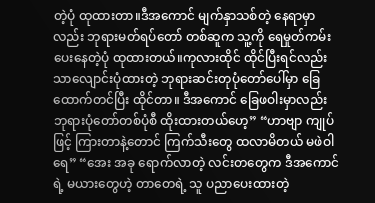တဲ့ပုံ ထုထားတာ။ဒီအကောင် မျက်နှာသစ်တဲ့ နေရာမှာလည်း ဘုရားမတ်ရပ်တော် တစ်ဆူက သူ့ကို ရေမှုတ်ကမ်းပေးနေတဲ့ပုံ ထုထားတယ်။ကုလားထိုင် ထိုင်ပြီးရင်လည်း သာလျောင်းပုံထားတဲ့ ဘုရားဆင်းတုပုံတော်ပေါ်မှာ ခြေထောက်တင်ပြီး ထိုင်တာ။ ဒီအကောင် ခြေဖဝါးမှာလည်း ဘုရားပုံတော်တစ်ပုံစီ ထိုးထားတယ်ဟေ့” “ဟာဗျာ ကျုပ်ဖြင့် ကြားတာနဲ့တောင် ကြက်သီးတွေ ထလာမိတယ် မဖဲဝါရေ” “အေး အခု ရောက်လာတဲ့ လင်းတတွေက ဒီအကောင်ရဲ့ မယားတွေဟဲ့ တာတေရဲ့ သူ ပညာပေးထားတဲ့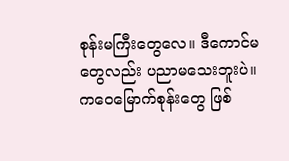စုန်းမကြီးတွေလေ။ ဒီကောင်မတွေလည်း ပညာမသေးဘူးပဲ။ ကဝေမြောက်စုန်းတွေ ဖြစ်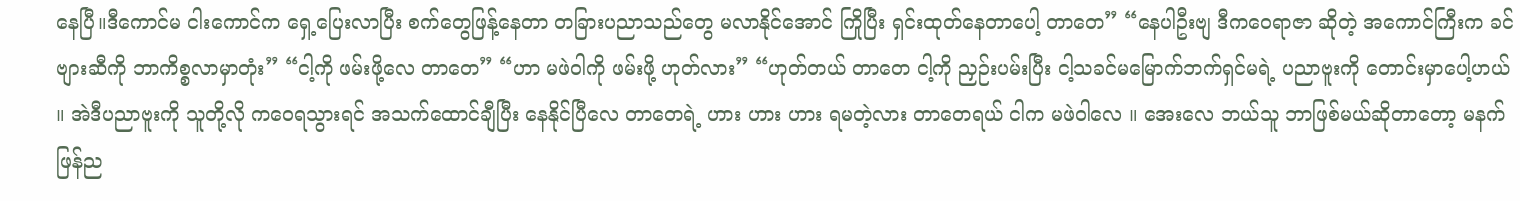နေပြီ။ဒီကောင်မ ငါးကောင်က ရှေ့ပြေးလာပြီး စက်တွေဖြန့်နေတာ တခြားပညာသည်တွေ မလာနိုင်အောင် ကြိုပြီး ရှင်းထုတ်နေတာပေါ့ တာတေ” “နေပါဦးဗျ ဒီကဝေရာဇာ ဆိုတဲ့ အကောင်ကြီးက ခင်ဗျားဆီကို ဘာကိစ္စလာမှာတုံး” “ငါ့ကို ဖမ်းဖို့လေ တာတေ” “ဟာ မဖဲဝါကို ဖမ်းဖို့ ဟုတ်လား” “ဟုတ်တယ် တာတေ ငါ့ကို ညှဉ်းပမ်းပြီး ငါ့သခင်မမြောက်ဘက်ရှင်မရဲ့ ပညာဗူးကို တောင်းမှာပေါ့ဟယ် ။ အဲဒီပညာဗူးကို သူတို့လို ကဝေရသွားရင် အသက်ထောင်ချီပြီး နေနိုင်ပြီလေ တာတေရဲ့ ဟား ဟား ဟား ရမတဲ့လား တာတေရယ် ငါက မဖဲဝါလေ ။ အေးလေ ဘယ်သူ ဘာဖြစ်မယ်ဆိုတာတော့ မနက်ဖြန်ည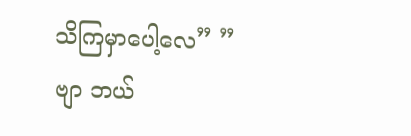သိကြမှာပေါ့လေ” ” ဗျာ ဘယ်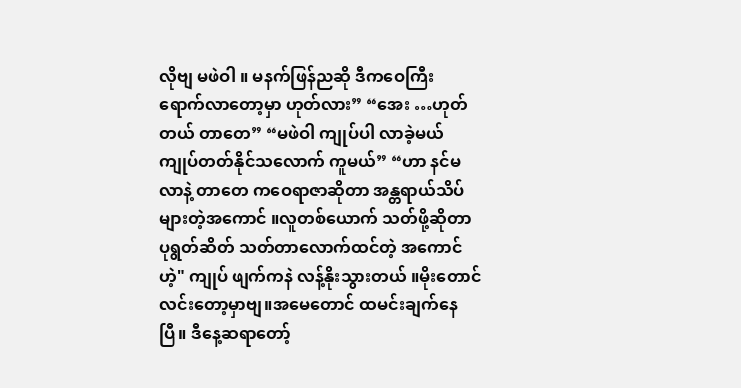လိုဗျ မဖဲဝါ ။ မနက်ဖြန်ညဆို ဒီကဝေကြီး ရောက်လာတော့မှာ ဟုတ်လား” “အေး …ဟုတ်တယ် တာတေ” “မဖဲဝါ ကျုပ်ပါ လာခဲ့မယ် ကျုပ်တတ်နိုင်သလောက် ကူမယ်” “ဟာ နင်မလာနဲ့ တာတေ ကဝေရာဇာဆိုတာ အန္တရာယ်သိပ်များတဲ့အကောင် ။လူတစ်ယောက် သတ်ဖို့ဆိုတာ ပုရွတ်ဆိတ် သတ်တာလောက်ထင်တဲ့ အကောင်ဟဲ့" ကျုပ် ဖျက်ကနဲ လန့်နိုးသွားတယ် ။မိုးတောင် လင်းတော့မှာဗျ။အမေတောင် ထမင်းချက်နေပြီ။ ဒီနေ့ဆရာတော့်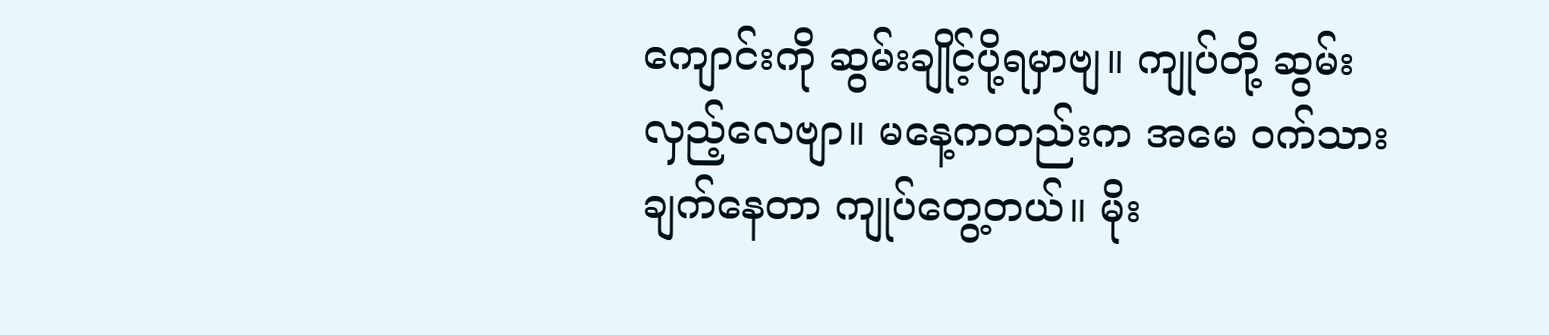ကျောင်းကို ဆွမ်းချိုင့်ပို့ရမှာဗျ။ ကျုပ်တို့ ဆွမ်းလှည့်လေဗျာ။ မနေ့ကတည်းက အမေ ဝက်သားချက်နေတာ ကျုပ်တွေ့တယ်။ မိုး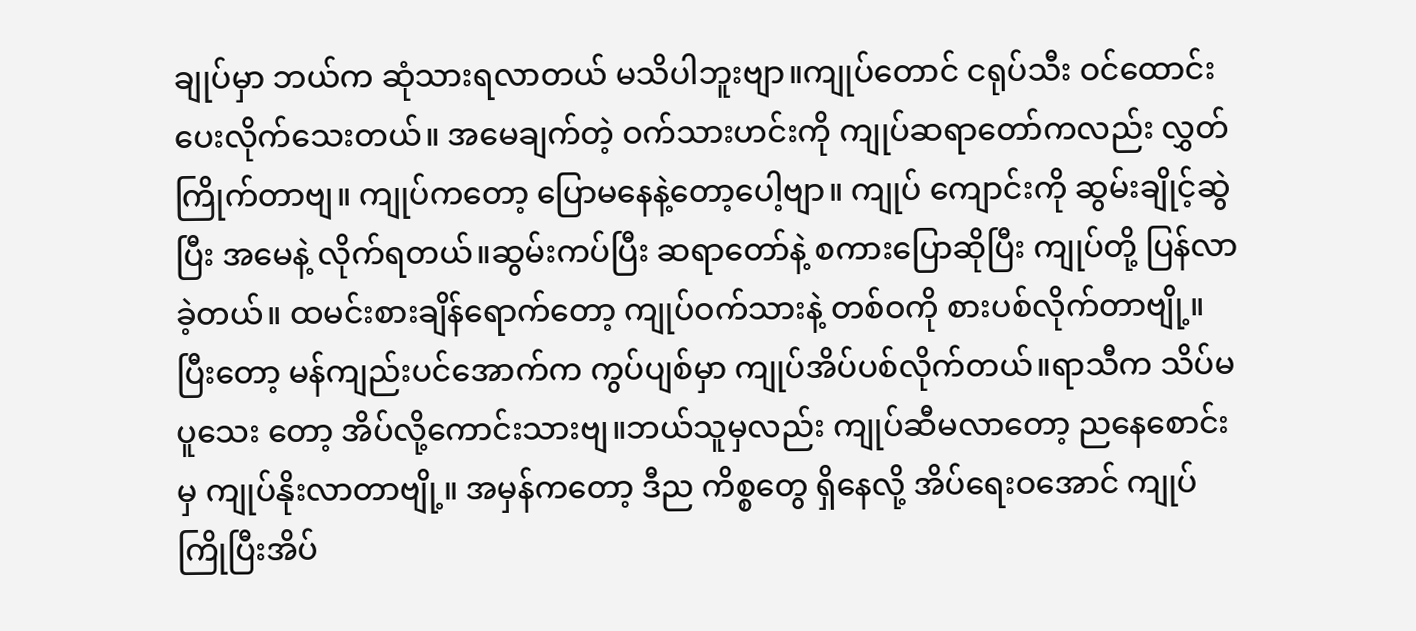ချုပ်မှာ ဘယ်က ဆုံသားရလာတယ် မသိပါဘူးဗျာ။ကျုပ်တောင် ငရုပ်သီး ဝင်ထောင်းပေးလိုက်သေးတယ်။ အမေချက်တဲ့ ဝက်သားဟင်းကို ကျုပ်ဆရာတော်ကလည်း လွှတ်ကြိုက်တာဗျ။ ကျုပ်ကတော့ ပြောမနေနဲ့တော့ပေါ့ဗျာ။ ကျုပ် ကျောင်းကို ဆွမ်းချိုင့်ဆွဲပြီး အမေနဲ့ လိုက်ရတယ်။ဆွမ်းကပ်ပြီး ဆရာတော်နဲ့ စကားပြောဆိုပြီး ကျုပ်တို့ ပြန်လာခဲ့တယ်။ ထမင်းစားချိန်ရောက်တော့ ကျုပ်ဝက်သားနဲ့ တစ်ဝကို စားပစ်လိုက်တာဗျို့။ ပြီးတော့ မန်ကျည်းပင်အောက်က ကွပ်ပျစ်မှာ ကျုပ်အိပ်ပစ်လိုက်တယ်။ရာသီက သိပ်မပူသေး တော့ အိပ်လို့ကောင်းသားဗျ။ဘယ်သူမှလည်း ကျုပ်ဆီမလာတော့ ညနေစောင်းမှ ကျုပ်နိုးလာတာဗျို့။ အမှန်ကတော့ ဒီည ကိစ္စတွေ ရှိနေလို့ အိပ်ရေးဝအောင် ကျုပ် ကြိုပြီးအိပ်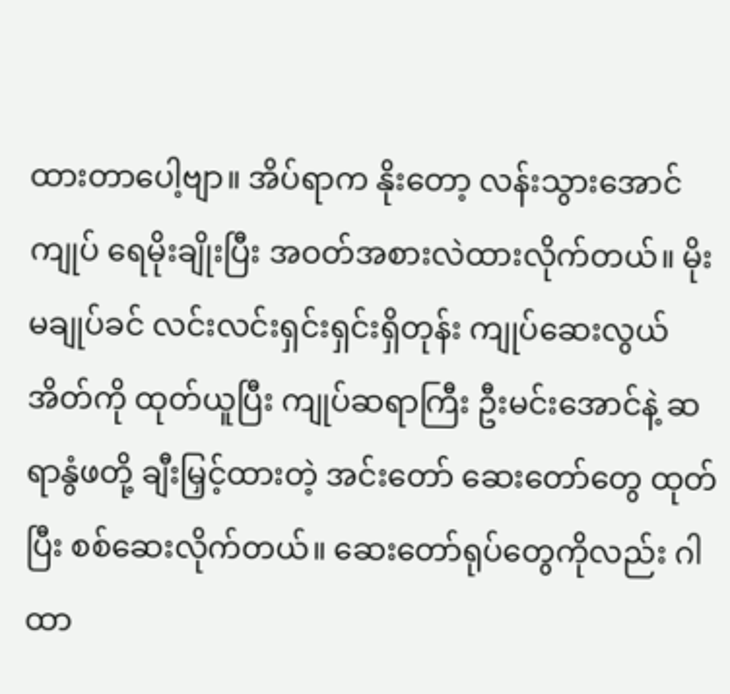ထားတာပေါ့ဗျာ။ အိပ်ရာက နိုးတော့ လန်းသွားအောင် ကျုပ် ရေမိုးချိုးပြီး အဝတ်အစားလဲထားလိုက်တယ်။ မိုးမချုပ်ခင် လင်းလင်းရှင်းရှင်းရှိတုန်း ကျုပ်ဆေးလွယ်အိတ်ကို ထုတ်ယူပြီး ကျုပ်ဆရာကြီး ဦးမင်းအောင်နဲ့ ဆရာနွံဖတို့ ချီးမြှင့်ထားတဲ့ အင်းတော် ဆေးတော်တွေ ထုတ်ပြီး စစ်ဆေးလိုက်တယ်။ ဆေးတော်ရုပ်တွေကိုလည်း ဂါထာ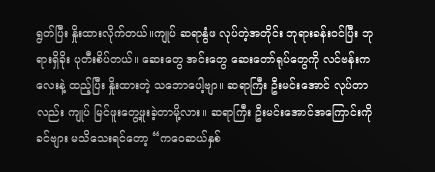ရွတ်ပြီး နှိုးထားလိုက်တယ်။ကျုပ် ဆရာနွံဖ လုပ်တဲ့အတိုင်း ဘုရားခန်းဝင်ပြီး ဘုရားရှိခိုး ပုတီးစိပ်တယ်။ ဆေးတွေ အင်းတွေ ဆေးတော်ရုပ်တွေကို လင်ဗန်းကလေးနဲ့ ထည့်ပြီး နှိုးထားတဲ့ သဘောပေါ့ဗျာ။ ဆရာကြီး ဦးမင်းအောင် လုပ်တာလည်း ကျုပ် မြင်ဖူးတွေ့ဖူးခဲ့တာမို့လား။ ဆရာကြီး ဦးမင်းအောင်အကြောင်းကို ခင်ဗျား မသိသေးရင်တော့ “ကဝေဆယ်နှစ်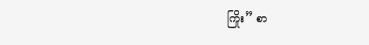ကြိုး” စာ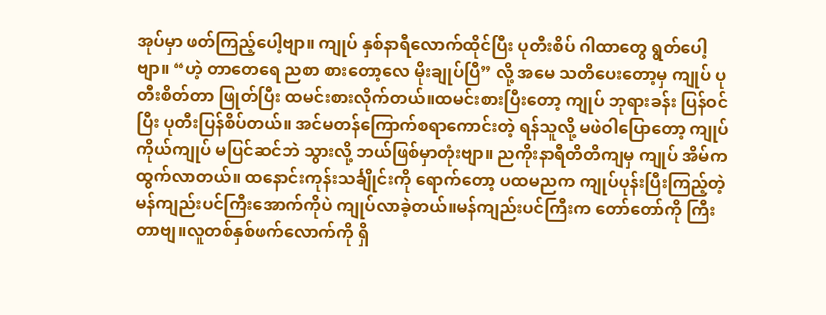အုပ်မှာ ဖတ်ကြည့်ပေါ့ဗျာ။ ကျုပ် နှစ်နာရီလောက်ထိုင်ပြီး ပုတီးစိပ် ဂါထာတွေ ရွတ်ပေါ့ဗျာ။ “ဟဲ့ တာတေရေ ညစာ စားတော့လေ မိုးချုပ်ပြီ” လို့ အမေ သတိပေးတော့မှ ကျုပ် ပုတီးစိတ်တာ ဖြုတ်ပြီး ထမင်းစားလိုက်တယ်။ထမင်းစားပြီးတော့ ကျုပ် ဘုရားခန်း ပြန်ဝင်ပြီး ပုတီးပြန်စိပ်တယ်။ အင်မတန်ကြောက်စရာကောင်းတဲ့ ရန်သူလို့ မဖဲဝါပြောတော့ ကျုပ်ကိုယ်ကျုပ် မပြင်ဆင်ဘဲ သွားလို့ ဘယ်ဖြစ်မှာတုံးဗျာ။ ညကိုးနာရီတိတိကျမှ ကျုပ် အိမ်က ထွက်လာတယ်။ ထနောင်းကုန်းသင်္ချိုင်းကို ရောက်တော့ ပထမညက ကျုပ်ပုန်းပြီးကြည့်တဲ့ မန်ကျည်းပင်ကြီးအောက်ကိုပဲ ကျုပ်လာခဲ့တယ်။မန်ကျည်းပင်ကြီးက တော်တော်ကို ကြီးတာဗျ။လူတစ်နှစ်ဖက်လောက်ကို ရှိ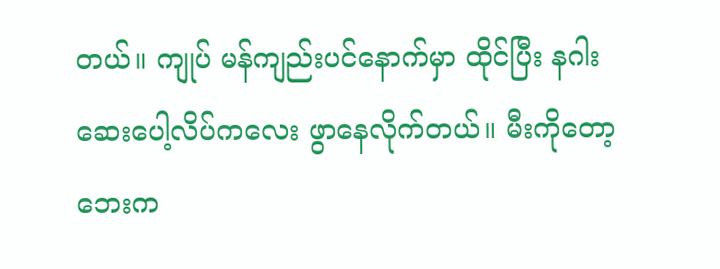တယ်။ ကျုပ် မန်ကျည်းပင်နောက်မှာ ထိုင်ပြီး နဂါးဆေးပေါ့လိပ်ကလေး ဖွာနေလိုက်တယ်။ မီးကိုတော့ ဘေးက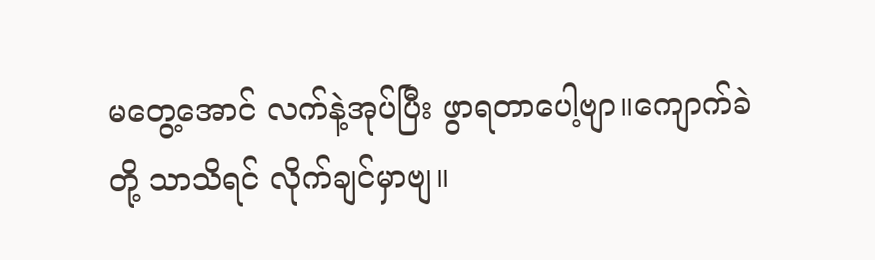မတွေ့အောင် လက်နဲ့အုပ်ပြီး ဖွာရတာပေါ့ဗျာ။ကျောက်ခဲတို့ သာသိရင် လိုက်ချင်မှာဗျ။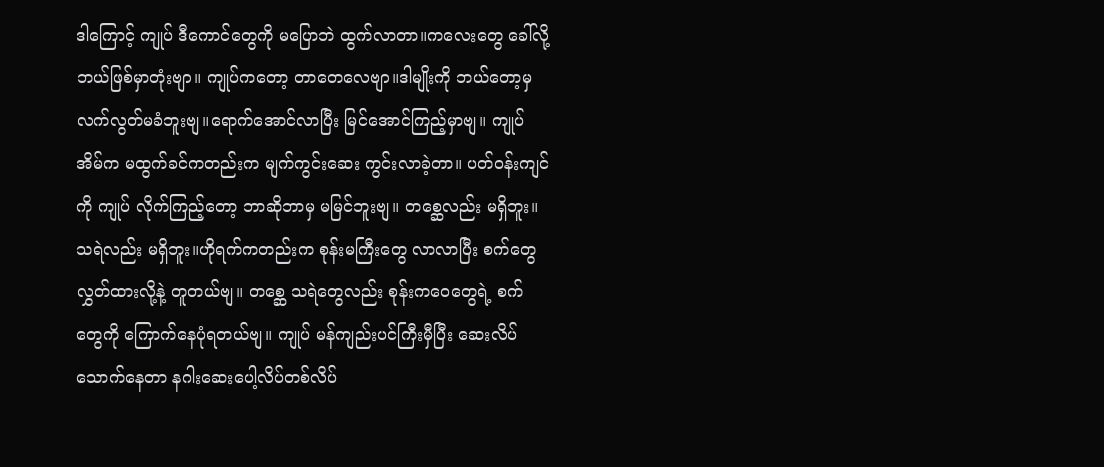ဒါကြောင့် ကျုပ် ဒီကောင်တွေကို မပြောဘဲ ထွက်လာတာ။ကလေးတွေ ခေါ်လို့ ဘယ်ဖြစ်မှာတုံးဗျာ။ ကျုပ်ကတော့ တာတေလေဗျာ။ဒါမျိုးကို ဘယ်တော့မှ လက်လွတ်မခံဘူးဗျ။ရောက်အောင်လာပြီး မြင်အောင်ကြည့်မှာဗျ။ ကျုပ် အိမ်က မထွက်ခင်ကတည်းက မျက်ကွင်းဆေး ကွင်းလာခဲ့တာ။ ပတ်ဝန်းကျင်ကို ကျုပ် လိုက်ကြည့်တော့ ဘာဆိုဘာမှ မမြင်ဘူးဗျ။ တစ္ဆေလည်း မရှိဘူး။ သရဲလည်း မရှိဘူး။ဟိုရက်ကတည်းက စုန်းမကြီးတွေ လာလာပြီး စက်တွေလွှတ်ထားလို့နဲ့ တူတယ်ဗျ။ တစ္ဆေ သရဲတွေလည်း စုန်းကဝေတွေရဲ့ စက်တွေကို ကြောက်နေပုံရတယ်ဗျ။ ကျုပ် မန်ကျည်းပင်ကြီးမှီပြီး ဆေးလိပ်သောက်နေတာ နဂါးဆေးပေါ့လိပ်တစ်လိပ်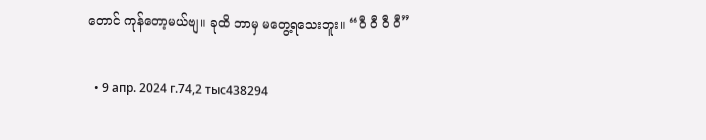တောင် ကုန်တော့မယ်ဗျ။ ခုထိ ဘာမှ မတွေ့ရသေးဘူး။ “ဝီ ဝီ ဝီ ဝီ”

  • 9 апр. 2024 г.74,2 тыс438294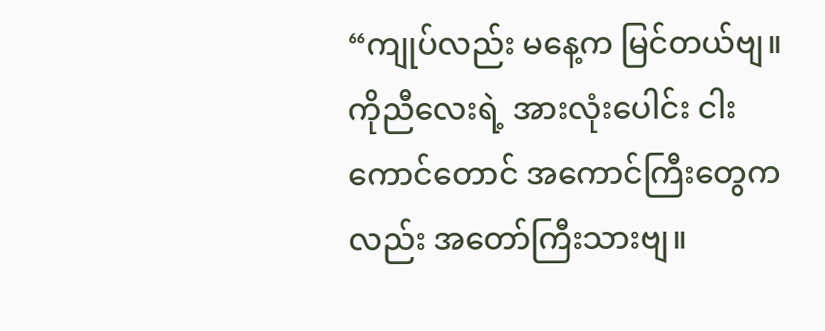“ကျုပ်လည်း မနေ့က မြင်တယ်ဗျ။ကိုညီလေးရဲ့ အားလုံးပေါင်း ငါးကောင်တောင် အကောင်ကြီးတွေကလည်း အတော်ကြီးသားဗျ။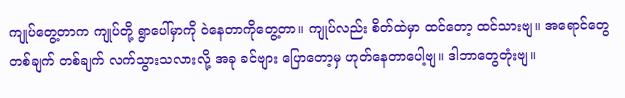ကျုပ်တွေ့တာက ကျုပ်တို့ ရွာပေါ်မှာကို ဝဲနေတာကိုတွေ့တာ။ ကျုပ်လည်း စိတ်ထဲမှာ ထင်တော့ ထင်သားဗျ။ အရောင်တွေ တစ်ချက် တစ်ချက် လက်သွားသလားလို့ အခု ခင်ဗျား ပြောတော့မှ ဟုတ်နေတာပေါ့ဗျ။ ဒါဘာတွေတုံးဗျ။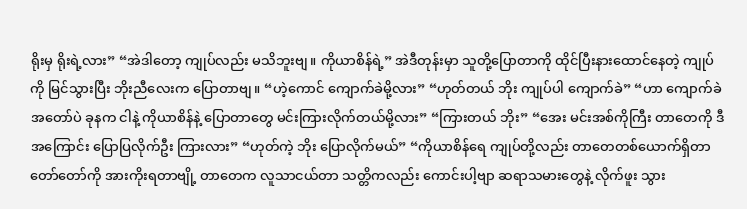ရိုးမှ ရိုးရဲ့လား” “အဲဒါတော့ ကျုပ်လည်း မသိဘူးဗျ။ ကိုယာစိန်ရဲ့” အဲဒီတုန်းမှာ သူတို့ပြောတာကို ထိုင်ပြီးနားထောင်နေတဲ့ ကျုပ်ကို မြင်သွားပြီး ဘိုးညီလေးက ပြောတာဗျ။ “ဟဲ့ကောင် ကျောက်ခဲမို့လား” “ဟုတ်တယ် ဘိုး ကျုပ်ပါ ကျောက်ခဲ” “ဟာ ကျောက်ခဲ အတော်ပဲ ခုနက ငါနဲ့ ကိုယာစိန်နဲ့ ပြောတာတွေ မင်းကြားလိုက်တယ်မို့လား” “ကြားတယ် ဘိုး” “အေး မင်းအစ်ကိုကြီး တာတေကို ဒီအကြောင်း ပြောပြလိုက်ဦး ကြားလား” “ဟုတ်ကဲ့ ဘိုး ပြောလိုက်မယ်” “ကိုယာစိန်ရေ ကျုပ်တို့လည်း တာတေတစ်ယောက်ရှိတာ တော်တော်ကို အားကိုးရတာဗျို့ တာတေက လူသာငယ်တာ သတ္တိကလည်း ကောင်းပါ့ဗျာ ဆရာသမားတွေနဲ့ လိုက်ဖူး သွား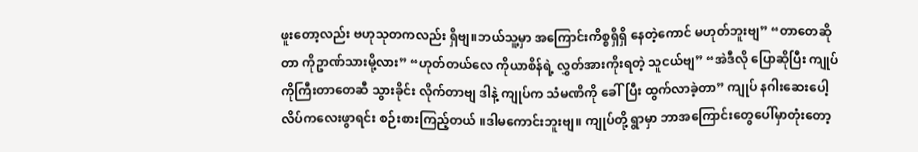ဖူးတော့လည်း ဗဟုသုတကလည်း ရှိဗျ။ဘယ်သူ့မှာ အကြောင်းကိစ္စရှိရှိ နေတဲ့ကောင် မဟုတ်ဘူးဗျ” “တာတေဆိုတာ ကိုဥာဏ်သားမို့လား” “ဟုတ်တယ်လေ ကိုယာစိန်ရဲ့ လွှတ်အားကိုးရတဲ့ သူငယ်ဗျ” “အဲဒီလို ပြောဆိုပြီး ကျုပ်ကိုကြီးတာတေဆီ သွားခိုင်း လိုက်တာဗျ ဒါနဲ့ ကျုပ်က သံမဏိကို ခေါ်ပြီး ထွက်လာခဲ့တာ” ကျုပ် နဂါးဆေးပေါ့လိပ်ကလေးဖွာရင်း စဉ်းစားကြည့်တယ် ။ဒါမကောင်းဘူးဗျ။ ကျုပ်တို့ ရွာမှာ ဘာအကြောင်းတွေပေါ်မှာတုံးတော့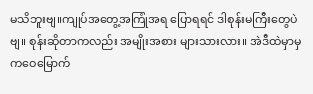မသိဘူးဗျ။ကျုပ်အတွေ့အကြုံအရ ပြောရရင် ဒါစုန်းမကြီးတွေပဲဗျ။ စုန်းဆိုတာကလည်း အမျိုးအစား များသားလား။ အဲဒီထဲမှာမှ ကဝေမြောက်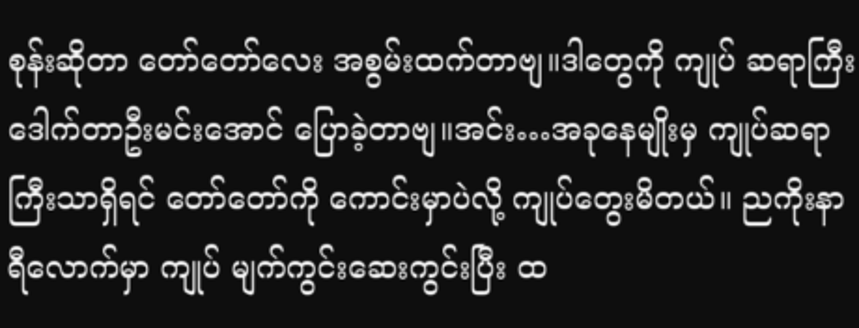စုန်းဆိုတာ တော်တော်လေး အစွမ်းထက်တာဗျ။ဒါတွေကို ကျုပ် ဆရာကြီး ဒေါက်တာဦးမင်းအောင် ပြောခဲ့တာဗျ။အင်း…အခုနေမျိုးမှ ကျုပ်ဆရာကြီးသာရှိရင် တော်တော်ကို ကောင်းမှာပဲလို့ ကျုပ်တွေးမိတယ်။ ညကိုးနာရီလောက်မှာ ကျုပ် မျက်ကွင်းဆေးကွင်းပြီး ထ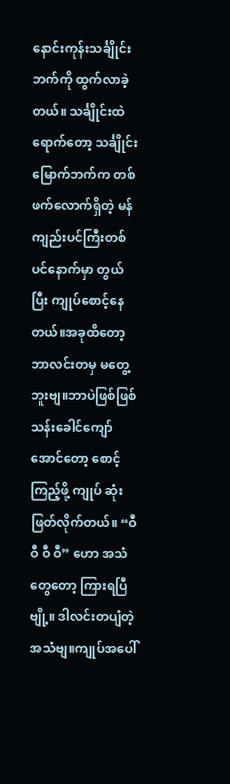နောင်းကုန်းသင်္ချိုင်းဘက်ကို ထွက်လာခဲ့တယ်။ သင်္ချိုင်းထဲရောက်တော့ သင်္ချိုင်းမြောက်ဘက်က တစ်ဖက်လောက်ရှိတဲ့ မန်ကျည်းပင်ကြီးတစ်ပင်နောက်မှာ တွယ်ပြီး ကျုပ်စောင့်နေတယ်။အခုထိတော့ ဘာလင်းတမှ မတွေ့ဘူးဗျ။ဘာပဲဖြစ်ဖြစ် သန်းခေါင်ကျော်အောင်တော့ စောင့်ကြည့်ဖို့ ကျုပ် ဆုံးဖြတ်လိုက်တယ်။ “ဝီ ဝီ ဝီ ဝီ” ဟော အသံတွေတော့ ကြားရပြီဗျို့။ ဒါလင်းတပျံတဲ့အသံဗျ။ကျုပ်အပေါ်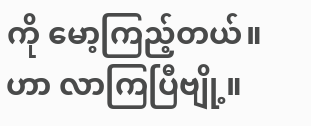ကို မော့ကြည့်တယ်။ဟာ လာကြပြီဗျို့။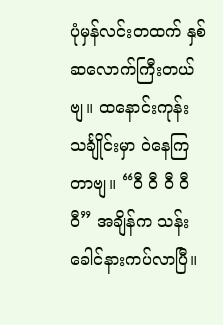ပုံမှန်လင်းတထက် နှစ်ဆလောက်ကြီးတယ်ဗျ။ ထနောင်းကုန်းသင်္ချိုင်းမှာ ဝဲနေကြတာဗျ။ “ဝီ ဝီ ဝီ ဝီ ဝီ” အချိန်က သန်းခေါင်နားကပ်လာပြီ။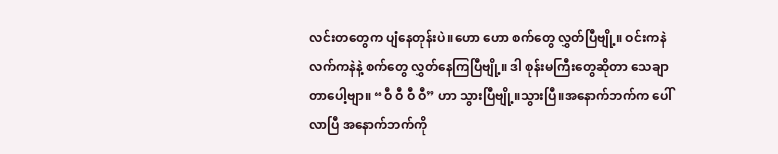လင်းတတွေက ပျံနေတုန်းပဲ။ဟော ဟော စက်တွေ လွှတ်ပြီဗျို့။ ဝင်းကနဲ လက်ကနဲနဲ့ စက်တွေ လွှတ်နေကြပြီဗျို့။ ဒါ စုန်းမကြီးတွေဆိုတာ သေချာတာပေါ့ဗျာ။ “ဝီ ဝီ ဝီ ဝီ” ဟာ သွားပြီဗျို့။သွားပြီ။အနောက်ဘက်က ပေါ်လာပြီ အနောက်ဘက်ကို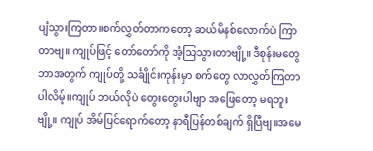ပျံသွားကြတာ။စက်လွှတ်တာကတော့ ဆယ်မိနစ်လောက်ပဲ ကြာတာဗျ။ ကျုပ်ဖြင့် တော်တော်ကို အံ့သြသွားတာဗျို့။ ဒီစုန်းမတွေ ဘာအတွက် ကျုပ်တို့ သင်္ချိုင်းကုန်းမှာ စက်တွေ လာလွှတ်ကြတာပါလိမ့်။ကျုပ် ဘယ်လိုပဲ တွေးတွေးပါဗျာ အဖြေတော့ မရဘူးဗျို့။ ကျုပ် အိမ်ပြင်ရောက်တော့ နာရီပြန်တစ်ချက် ရှိပြီဗျ။အမေ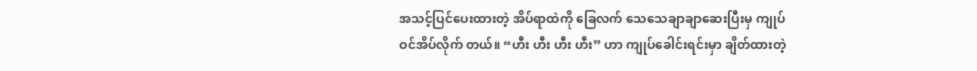အသင့်ပြင်ပေးထားတဲ့ အိပ်ရာထဲကို ခြေလက် သေသေချာချာဆေးပြီးမှ ကျုပ်ဝင်အိပ်လိုက် တယ်။ “ဟီး ဟီး ဟီး ဟီး” ဟာ ကျုပ်ခေါင်းရင်းမှာ ချိတ်ထားတဲ့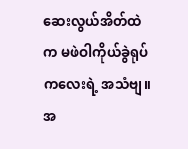ဆေးလွယ်အိတ်ထဲက မဖဲဝါကိုယ်ခွဲရုပ်ကလေးရဲ့ အသံဗျ။အ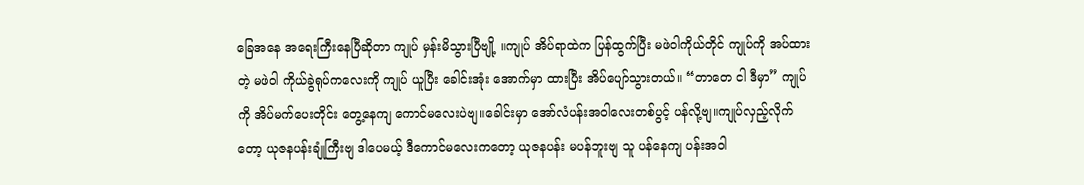ခြေအနေ အရေးကြီးနေပြီဆိုတာ ကျုပ် မှန်းမိသွားပြီဗျို့ ။ကျုပ် အိပ်ရာထဲက ပြန်ထွက်ပြီး မဖဲဝါကိုယ်တိုင် ကျုပ်ကို အပ်ထားတဲ့ မဖဲဝါ ကိုယ်ခွဲရုပ်ကလေးကို ကျုပ် ယူပြီး ခေါင်းအုံး အောက်မှာ ထားပြီး အိပ်ပျော်သွားတယ်။ “တာတေ ငါ ဒီမှာ” ကျုပ်ကို အိပ်မက်ပေးတိုင်း တွေ့နေကျ ကောင်မလေးပဲဗျ။ခေါင်းမှာ အော်လံပန်းအဝါလေးတစ်ပွင့် ပန်လို့ဗျ။ကျုပ်လှည့်လိုက်တော့ ယုဇနပန်းချုံကြီးဗျ ဒါပေမယ့် ဒီကောင်မလေးကတော့ ယုဇနပန်း မပန်ဘူးဗျ သူ ပန်နေကျ ပန်းအဝါ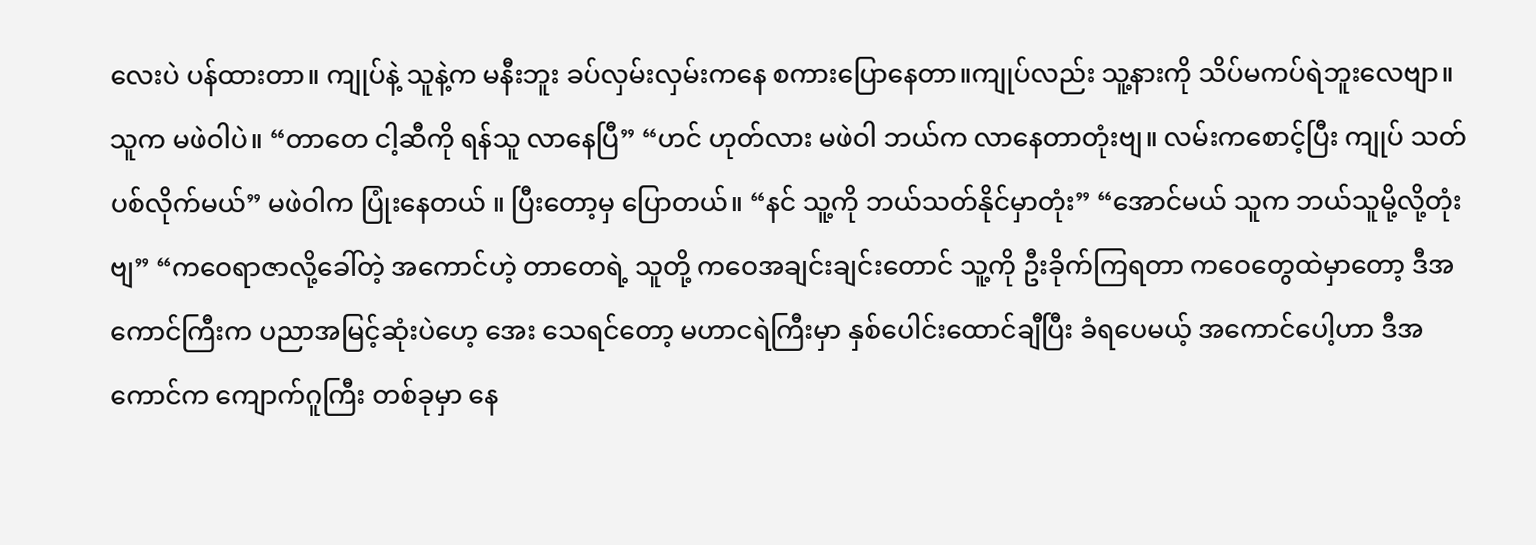လေးပဲ ပန်ထားတာ။ ကျုပ်နဲ့ သူနဲ့က မနီးဘူး ခပ်လှမ်းလှမ်းကနေ စကားပြောနေတာ။ကျုပ်လည်း သူ့နားကို သိပ်မကပ်ရဲဘူးလေဗျာ။သူက မဖဲဝါပဲ။ “တာတေ ငါ့ဆီကို ရန်သူ လာနေပြီ” “ဟင် ဟုတ်လား မဖဲဝါ ဘယ်က လာနေတာတုံးဗျ။ လမ်းကစောင့်ပြီး ကျုပ် သတ်ပစ်လိုက်မယ်” မဖဲဝါက ပြုံးနေတယ် ။ ပြီးတော့မှ ပြောတယ်။ “နင် သူ့ကို ဘယ်သတ်နိုင်မှာတုံး” “အောင်မယ် သူက ဘယ်သူမို့လို့တုံးဗျ” “ကဝေရာဇာလို့ခေါ်တဲ့ အကောင်ဟဲ့ တာတေရဲ့ သူတို့ ကဝေအချင်းချင်းတောင် သူ့ကို ဦးခိုက်ကြရတာ ကဝေတွေထဲမှာတော့ ဒီအကောင်ကြီးက ပညာအမြင့်ဆုံးပဲဟေ့ အေး သေရင်တော့ မဟာငရဲကြီးမှာ နှစ်ပေါင်းထောင်ချီပြီး ခံရပေမယ့် အကောင်ပေါ့ဟာ ဒီအကောင်က ကျောက်ဂူကြီး တစ်ခုမှာ နေ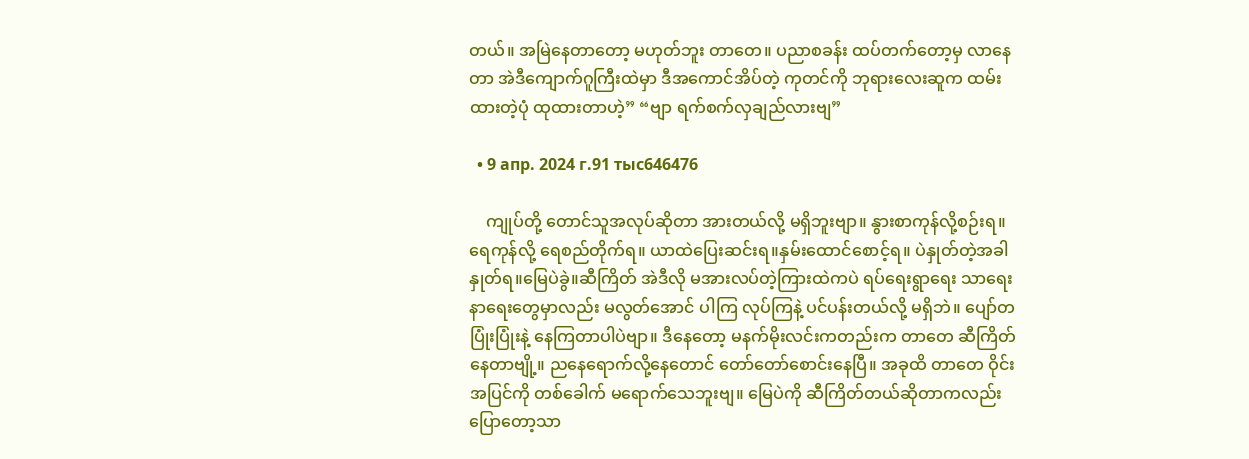တယ်။ အမြဲနေတာတော့ မဟုတ်ဘူး တာတေ။ ပညာစခန်း ထပ်တက်တော့မှ လာနေတာ အဲဒီကျောက်ဂူကြီးထဲမှာ ဒီအကောင်အိပ်တဲ့ ကုတင်ကို ဘုရားလေးဆူက ထမ်းထားတဲ့ပုံ ထုထားတာဟဲ့” “ဗျာ ရက်စက်လှချည်လားဗျ”

  • 9 апр. 2024 г.91 тыс646476

    ကျုပ်တို့ တောင်သူအလုပ်ဆိုတာ အားတယ်လို့ မရှိဘူးဗျာ။ နွားစာကုန်လို့စဉ်းရ။ရေကုန်လို့ ရေစည်တိုက်ရ။ ယာထဲပြေးဆင်းရ။နှမ်းထောင်စောင့်ရ။ ပဲနှုတ်တဲ့အခါ နှုတ်ရ။မြေပဲခွဲ။ဆီကြိတ် အဲဒီလို မအားလပ်တဲ့ကြားထဲကပဲ ရပ်ရေးရွာရေး သာရေးနာရေးတွေမှာလည်း မလွတ်အောင် ပါကြ လုပ်ကြနဲ့ ပင်ပန်းတယ်လို့ မရှိဘဲ။ ပျော်တပြုံးပြုံးနဲ့ နေကြတာပါပဲဗျာ။ ဒီနေတော့ မနက်မိုးလင်းကတည်းက တာတေ ဆီကြိတ်နေတာဗျို့။ ညနေရောက်လို့နေတောင် တော်တော်စောင်းနေပြီ။ အခုထိ တာတေ ဝိုင်းအပြင်ကို တစ်ခေါက် မရောက်သေဘူးဗျ။ မြေပဲကို ဆီကြိတ်တယ်ဆိုတာကလည်း ပြောတော့သာ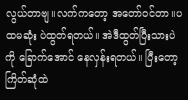လွယ်တာဗျ။လက်ကတော့ အတော်ဝင်တာ။ပထမဆုံး ပဲထွတ်ရတယ်။ အဲဒီထွတ်ပြီးသားပဲကို ခြောက်အောင် နေလှန်းရတယ်။ ပြီးတော့ ကြိတ်ဆုံထဲ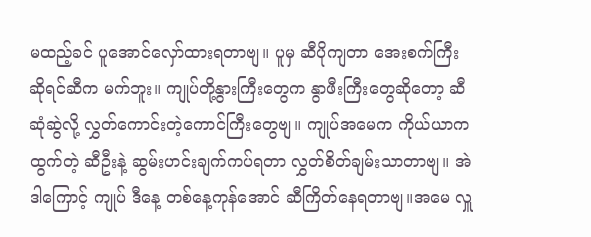မထည့်ခင် ပူအောင်လှော်ထားရတာဗျ။ ပူမှ ဆီပိုကျတာ အေးစက်ကြီးဆိုရင်ဆီက မက်ဘူး။ ကျုပ်တို့နွားကြီးတွေက နွာဖီးကြီးတွေဆိုတော့ ဆီဆုံဆွဲလို့ လွှတ်ကောင်းတဲ့ကောင်ကြီးတွေဗျ။ ကျုပ်အမေက ကိုယ်ယာကထွက်တဲ့ ဆီဦးနဲ့ ဆွမ်းဟင်းချက်ကပ်ရတာ လွှတ်စိတ်ချမ်းသာတာဗျ။ အဲဒါကြောင့် ကျုပ် ဒီနေ့ တစ်နေ့ကုန်အောင် ဆီကြိတ်နေရတာဗျ။အမေ လှူ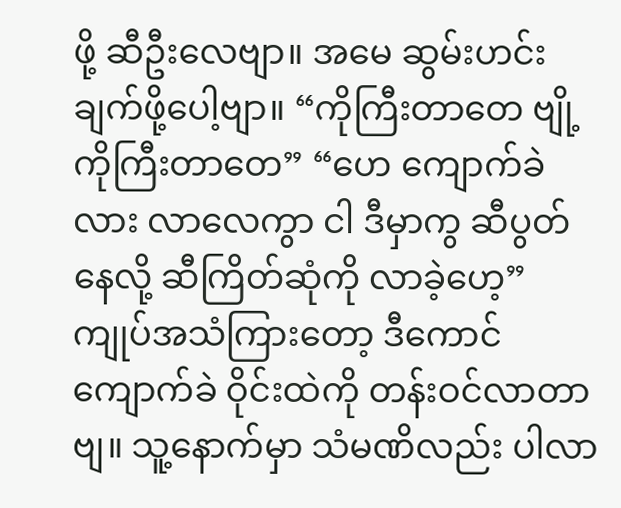ဖို့ ဆီဦးလေဗျာ။ အမေ ဆွမ်းဟင်းချက်ဖို့ပေါ့ဗျာ။ “ကိုကြီးတာတေ ဗျို့ ကိုကြီးတာတေ” “ဟေ ကျောက်ခဲလား လာလေကွာ ငါ ဒီမှာကွ ဆီပွတ်နေလို့ ဆီကြိတ်ဆုံကို လာခဲ့ဟေ့” ကျုပ်အသံကြားတော့ ဒီကောင်ကျောက်ခဲ ဝိုင်းထဲကို တန်းဝင်လာတာဗျ။ သူ့နောက်မှာ သံမဏိလည်း ပါလာ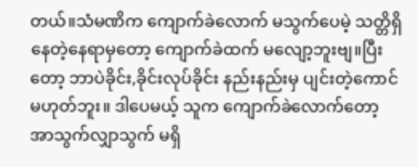တယ်။သံမဏိက ကျောက်ခဲလောက် မသွက်ပေမဲ့ သတ္တိရှိနေတဲ့နေရာမှတော့ ကျောက်ခဲထက် မလျော့ဘူးဗျ။ပြီးတော့ ဘာပဲခိုင်း,ခိုင်းလုပ်ခိုင်း နည်းနည်းမှ ပျင်းတဲ့ကောင် မဟုတ်ဘူး။ ဒါပေမယ့် သူက ကျောက်ခဲလောက်တော့ အာသွက်လျှာသွက် မရှိ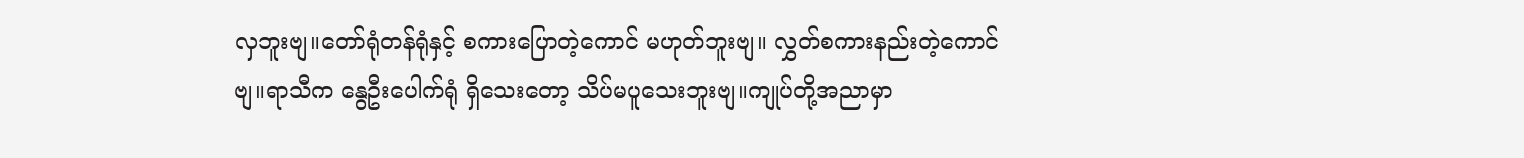လှဘူးဗျ။တော်ရုံတန်ရုံနှင့် စကားပြောတဲ့ကောင် မဟုတ်ဘူးဗျ။ လွှတ်စကားနည်းတဲ့ကောင်ဗျ။ရာသီက နွေဦးပေါက်ရုံ ရှိသေးတော့ သိပ်မပူသေးဘူးဗျ။ကျုပ်တို့အညာမှာ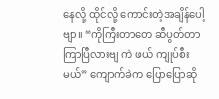နေလို့ ထိုင်လို့ ကောင်းတဲ့အချိန်ပေါ့ဗျာ။ “ကိုကြီးတာတေ ဆီပွတ်တာ ကြာပြီလားဗျ ကဲ ဖယ် ကျုပ်စီးမယ်” ကျောက်ခဲက ပြောပြောဆို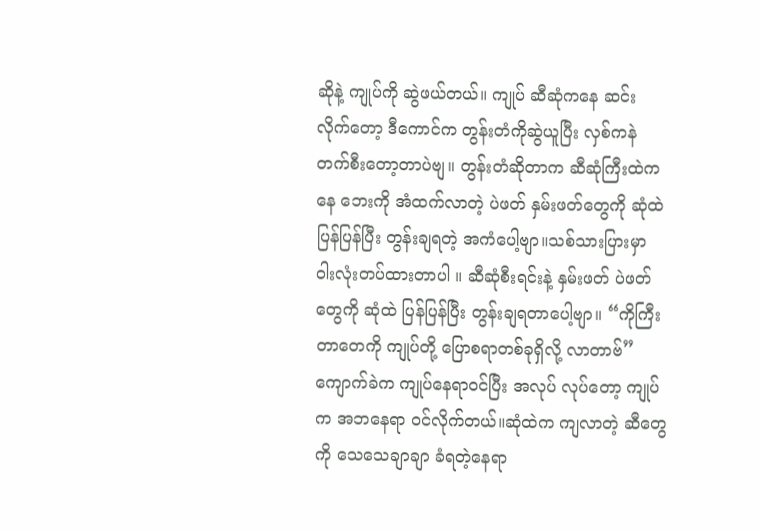ဆိုနဲ့ ကျုပ်ကို ဆွဲဖယ်တယ်။ ကျုပ် ဆီဆုံကနေ ဆင်းလိုက်တော့ ဒီကောင်က တွန်းတံကိုဆွဲယူပြီး လှစ်ကနဲ တက်စီးတော့တာပဲဗျ။ တွန်းတံဆိုတာက ဆီဆုံကြီးထဲကနေ ဘေးကို အံထက်လာတဲ့ ပဲဖတ် နှမ်းဖတ်တွေကို ဆုံထဲ ပြန်ပြန်ပြီး တွန်းချရတဲ့ အကံပေါ့ဗျာ။သစ်သားပြားမှာ ဝါးလုံးတပ်ထားတာပါ ။ ဆီဆုံစီးရင်းနဲ့ နှမ်းဖတ် ပဲဖတ်တွေကို ဆုံထဲ ပြန်ပြန်ပြီး တွန်းချရတာပေါ့ဗျာ။ “ကိုကြီးတာတေကို ကျုပ်တို့ ပြောစရာတစ်ခုရှိလို့ လာတာဗ်” ကျောက်ခဲက ကျုပ်နေရာဝင်ပြီး အလုပ် လုပ်တော့ ကျုပ်က အဘနေရာ ဝင်လိုက်တယ်။ဆုံထဲက ကျလာတဲ့ ဆီတွေကို သေသေချာချာ ခံရတဲ့နေရာ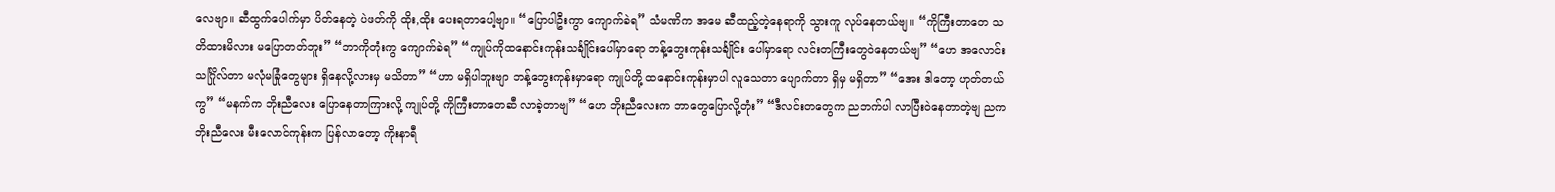လေဗျာ။ ဆီထွက်ပေါက်မှာ ပိတ်နေတဲ့ ပဲဖတ်ကို ထိုး,ထိုး ပေးရတာပေါ့ဗျာ။ “ပြောပါဦးကွာ ကျောက်ခဲရ” သံမဏိက အမေ ဆီထည့်တဲ့နေရာကို သွားကူ လုပ်နေတယ်ဗျ။ “ကိုကြီးတာတေ သတိထားမိလား မပြောတတ်ဘူး” “ဘာကိုတုံးကွ ကျောက်ခဲရ” “ကျုပ်ကိုထနောင်းကုန်းသင်္ချိုင်းပေါ်မှာရော ဘန့်ဘွေးကုန်းသင်္ချိုင်း ပေါ်မှာရော လင်းတကြီးတွေဝဲနေတယ်ဗျ” “ဟေ အလောင်းသင်္ဂြိုလ်တာ မလုံမခြုံတွေများ ရှိနေလို့လားမှ မသိတာ” “ဟာ မရှိပါဘူးဗျာ ဘန့်ဘွေးကုန်းမှာရော ကျုပ်တို့ ထနောင်းကုန်းမှာပါ လူသေတာ ပျောက်တာ ရှိမှ မရှိတာ” “အေး ဒါတော့ ဟုတ်တယ်ကွ” “မနက်က ဘိုးညီလေး ပြောနေတာကြားလို့ ကျုပ်တို့ ကိုကြီးတာတေဆီ လာခဲ့တာဗျ” “ဟေ ဘိုးညီလေးက ဘာတွေပြောလို့တုံး” “ဒီလင်းတတွေက ညဘက်ပါ လာပြီးဝဲနေတာတဲ့ဗျ ညက ဘိုးညီလေး မီးလောင်ကုန်းက ပြန်လာတော့ ကိုးနာရီ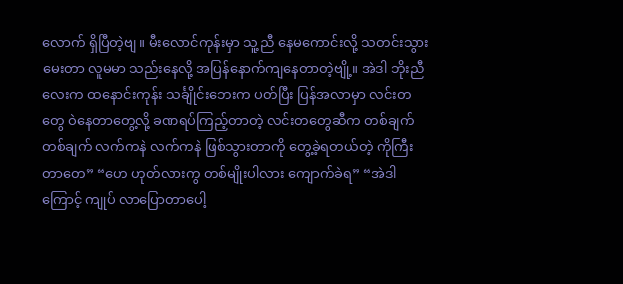လောက် ရှိပြီတဲ့ဗျ။ မီးလောင်ကုန်းမှာ သူ့ညီ နေမကောင်းလို့ သတင်းသွားမေးတာ လူမမာ သည်းနေလို့ အပြန်နောက်ကျနေတာတဲ့ဗျို့။ အဲဒါ ဘိုးညီလေးက ထနောင်းကုန်း သင်္ချိုင်းဘေးက ပတ်ပြီး ပြန်အလာမှာ လင်းတတွေ ဝဲနေတာတွေ့လို့ ခဏရပ်ကြည့်တာတဲ့ လင်းတတွေဆီက တစ်ချက် တစ်ချက် လက်ကနဲ လက်ကနဲ ဖြစ်သွားတာကို တွေ့ခဲ့ရတယ်တဲ့ ကိုကြီးတာတေ” “ဟေ ဟုတ်လားကွ တစ်မျိုးပါလား ကျောက်ခဲရ” “အဲဒါကြောင့် ကျုပ် လာပြောတာပေါ့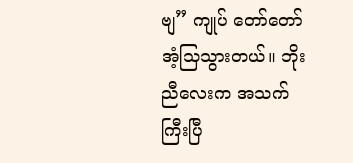ဗျ” ကျုပ် တော်တော်အံ့သြသွားတယ်။ ဘိုးညီလေးက အသက်ကြီးပြီ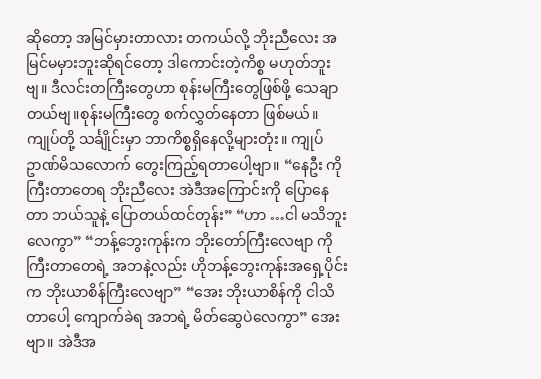ဆိုတော့ အမြင်မှားတာလား တကယ်လို့ ဘိုးညီလေး အမြင်မမှားဘူးဆိုရင်တော့ ဒါကောင်းတဲ့ကိစ္စ မဟုတ်ဘူးဗျ။ ဒီလင်းတကြီးတွေဟာ စုန်းမကြီးတွေဖြစ်ဖို့ သေချာတယ်ဗျ။စုန်းမကြီးတွေ စက်လွှတ်နေတာ ဖြစ်မယ်။ကျုပ်တို့ သင်္ချိုင်းမှာ ဘာကိစ္စရှိနေလို့များတုံး။ ကျုပ် ဥာဏ်မိသလောက် တွေးကြည့်ရတာပေါ့ဗျာ။ “နေဦး ကိုကြီးတာတေရ ဘိုးညီလေး အဲဒီအကြောင်းကို ပြောနေတာ ဘယ်သူနဲ့ ပြောတယ်ထင်တုန်း” “ဟာ …ငါ မသိဘူးလေကွာ” “ဘန့်ဘွေးကုန်းက ဘိုးတော်ကြီးလေဗျာ ကိုကြီးတာတေရဲ့ အဘနဲ့လည်း ဟိုဘန့်ဘွေးကုန်းအရှေ့ပိုင်းက ဘိုးယာစိန်ကြီးလေဗျာ” “အေး ဘိုးယာစိန်ကို ငါသိတာပေါ့ ကျောက်ခဲရ အဘရဲ့ မိတ်ဆွေပဲလေကွာ” အေးဗျာ။ အဲဒီအ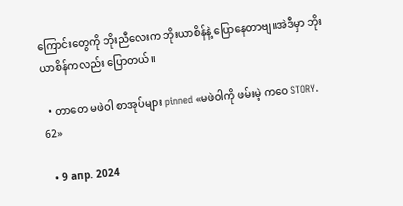ကြောင်းတွေကို ဘိုးညီလေးက ဘိုးယာစိန်နဲ့ ပြောနေတာဗျ။အဲဒီမှာ ဘိုးယာစိန်ကလည်း ပြောတယ်။

  • တာတေ မဖဲဝါ စာအုပ်များ pinned «မဖဲဝါကို ဖမ်းမဲ့ ကဝေ STORY. 62»

  • 9 апр. 2024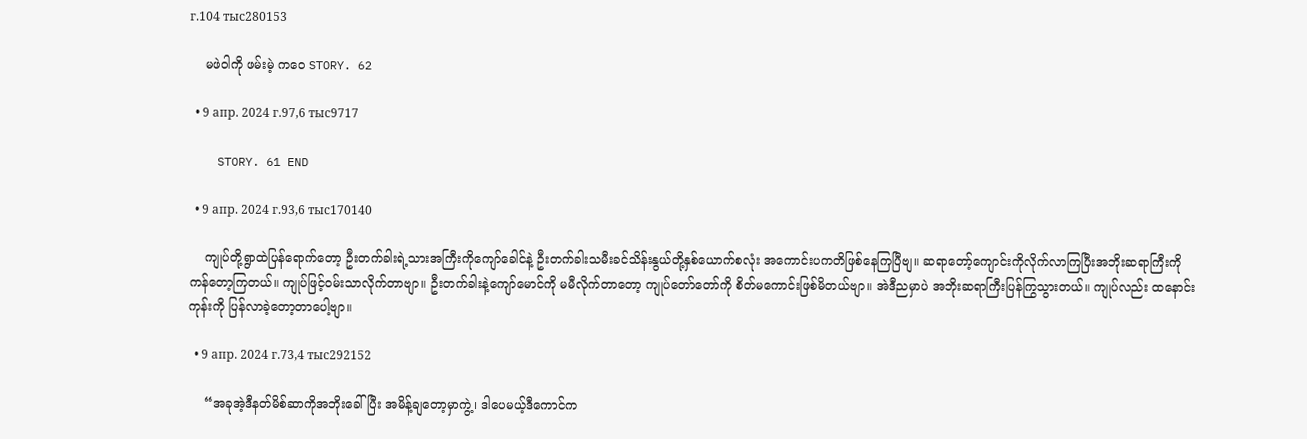г.104 тыс280153

    မဖဲဝါကို ဖမ်းမဲ့ ကဝေ STORY. 62

  • 9 апр. 2024 г.97,6 тыс9717

    STORY. 61 END

  • 9 апр. 2024 г.93,6 тыс170140

    ကျုပ်တို့ရွာထဲပြန်ရောက်တော့ ဦးတက်ခါးရဲ့သားအကြီးကိုကျော်ခေါင်နဲ့ ဦးတက်ခါးသမီးခင်သိန်းနွယ်တို့နှစ်ယောက်စလုံး အကောင်းပကတိဖြစ်နေကြပြီဗျ။ ဆရာတော့်ကျောင်းကိုလိုက်လာကြပြီးအဘိုးဆရာကြီးကိုကန်တော့ကြတယ်။ ကျုပ်ဖြင့်ဝမ်းသာလိုက်တာဗျာ။ ဦးတက်ခါးနဲ့ကျော်မောင်ကို မမီလိုက်တာတော့ ကျုပ်တော်တော်ကို စိတ်မကောင်းဖြစ်မိတယ်ဗျာ။ အဲဒီညမှာပဲ အဘိုးဆရာကြီးပြန်ကြွသွားတယ်။ ကျုပ်လည်း ထနောင်းကုန်းကို ပြန်လာခဲ့တော့တာပေါ့ဗျာ။

  • 9 апр. 2024 г.73,4 тыс292152

    “အခုအဲ့ဒီနတ်မိစ်ဆာကိုအဘိုးခေါ်ပြီး အမိန့်ချတော့မှာကွဲ့၊ ဒါပေမယ့်ဒီကောင်က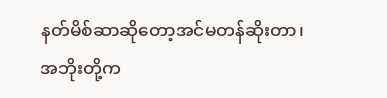နတ်မိစ်ဆာဆိုတော့အင်မတန်ဆိုးတာ၊ အဘိုးတို့က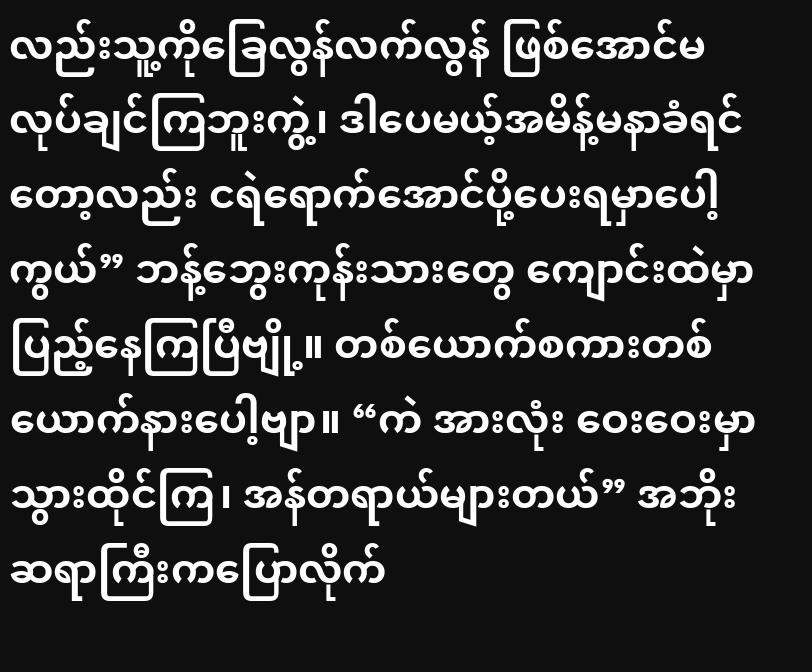လည်းသူ့ကိုခြေလွန်လက်လွန် ဖြစ်အောင်မလုပ်ချင်ကြဘူးကွဲ့၊ ဒါပေမယ့်အမိန့်မနာခံရင်တော့လည်း ငရဲရောက်အောင်ပို့ပေးရမှာပေါ့ကွယ်” ဘန့်ဘွေးကုန်းသားတွေ ကျောင်းထဲမှာ ပြည့်နေကြပြီဗျို့။ တစ်ယောက်စကားတစ်ယောက်နားပေါ့ဗျာ။ “ကဲ အားလုံး ဝေးဝေးမှာသွားထိုင်ကြ၊ အန်တရာယ်များတယ်” အဘိုးဆရာကြီးကပြောလိုက်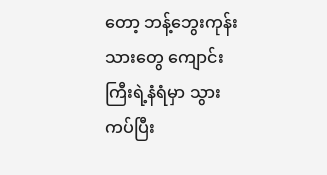တော့ ဘန့်ဘွေးကုန်းသားတွေ ကျောင်းကြီးရဲ့နံရံမှာ သွားကပ်ပြီး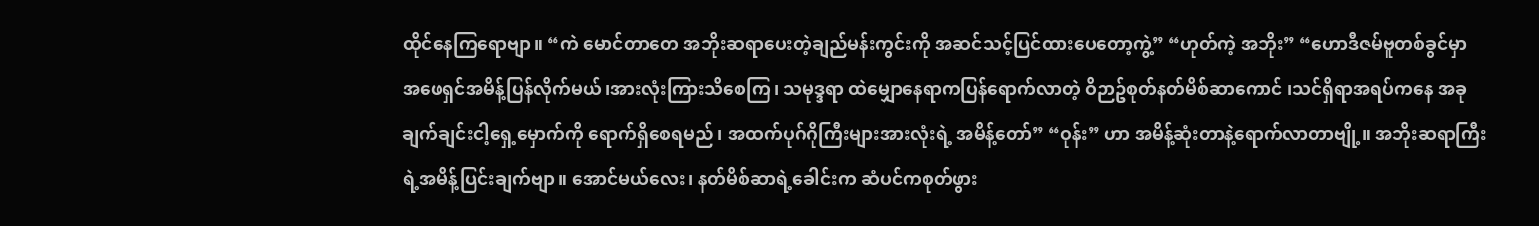ထိုင်နေကြရောဗျာ။ “ကဲ မောင်တာတေ အဘိုးဆရာပေးတဲ့ချည်မန်းကွင်းကို အဆင်သင့်ပြင်ထားပေတော့ကွဲ့” “ဟုတ်ကဲ့ အဘိုး” “ဟောဒီဇမ်ဗူတစ်ခွင်မှာ အဖေရှင်အမိန့်ပြန်လိုက်မယ်၊အားလုံးကြားသိစေကြ၊ သမုဒ္ဒရာ ထဲမျှောနေရာကပြန်ရောက်လာတဲ့ ဝိဉာဥ်စုတ်နတ်မိစ်ဆာကောင် ၊သင်ရှိရာအရပ်ကနေ အခုချက်ချင်းငါ့ရှေ့မှောက်ကို ရောက်ရှိစေရမည်၊ အထက်ပုဂ်ဂိုကြီးများအားလုံးရဲ့ အမိန့်တော်” “ဝုန်း” ဟာ အမိန့်ဆုံးတာနဲ့ရောက်လာတာဗျို့။ အဘိုးဆရာကြီးရဲ့အမိန့်ပြင်းချက်ဗျာ။ အောင်မယ်လေး၊ နတ်မိစ်ဆာရဲ့ခေါင်းက ဆံပင်ကစုတ်ဖွား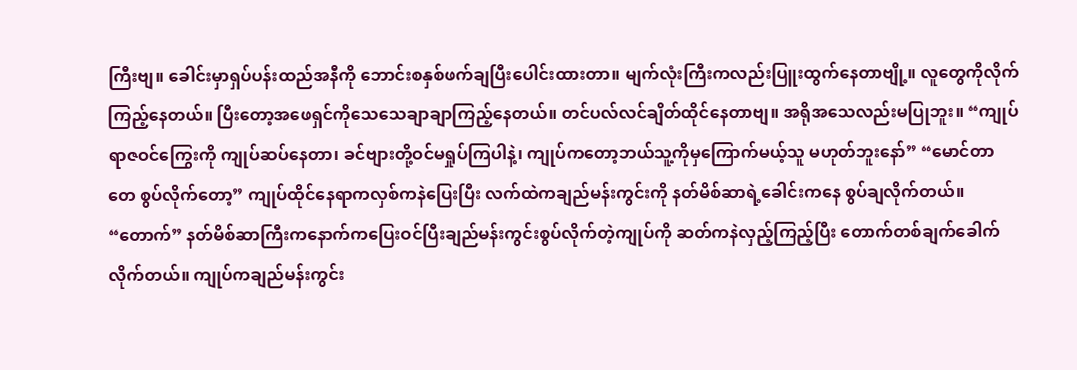ကြီးဗျ။ ခေါင်းမှာရှပ်ပန်းထည်အနီကို ဘောင်းစနှစ်ဖက်ချပြီးပေါင်းထားတာ။ မျက်လုံးကြီးကလည်းပြူးထွက်နေတာဗျို့။ လူတွေကိုလိုက်ကြည့်နေတယ်။ ပြီးတော့အဖေရှင်ကိုသေသေချာချာကြည့်နေတယ်။ တင်ပလ်လင်ချိတ်ထိုင်နေတာဗျ။ အရိုအသေလည်းမပြုဘူး။ “ကျုပ် ရာဇဝင်ကြွေးကို ကျုပ်ဆပ်နေတာ၊ ခင်ဗျားတို့ဝင်မရှုပ်ကြပါနဲ့၊ ကျုပ်ကတော့ဘယ်သူ့ကိုမှကြောက်မယ့်သူ မဟုတ်ဘူးနော်” “မောင်တာတေ စွပ်လိုက်တော့” ကျုပ်ထိုင်နေရာကလှစ်ကနဲပြေးပြီး လက်ထဲကချည်မန်းကွင်းကို နတ်မိစ်ဆာရဲ့ခေါင်းကနေ စွပ်ချလိုက်တယ်။ “တောက်” နတ်မိစ်ဆာကြီးကနောက်ကပြေးဝင်ပြီးချည်မန်းကွင်းစွပ်လိုက်တဲ့ကျုပ်ကို ဆတ်ကနဲလှည့်ကြည့်ပြီး တောက်တစ်ချက်ခေါက်လိုက်တယ်။ ကျုပ်ကချည်မန်းကွင်း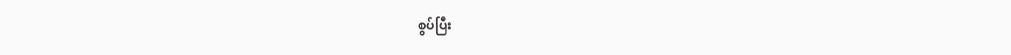စွပ်ပြီး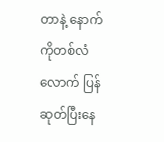တာနဲ့ နောက်ကိုတစ်လံလောက် ပြန်ဆုတ်ပြီးနေ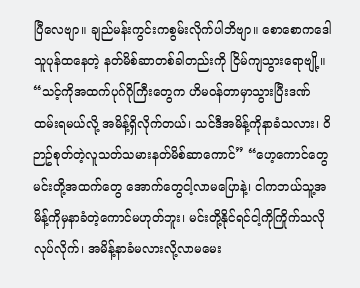ပြီလေဗျာ။ ချည်မန်းကွင်းကစွမ်းလိုက်ပါဘိဗျာ။ စောစောကဒေါသူပုန်ထနေတဲ့ နတ်မိစ်ဆာတစ်ခါတည်းကို ငြိမ်ကျသွားရောဗျို့။ “သင့်ကိုအထက်ပုဂ်ဂိုကြီးတွေက ဟိမဝန်တာမှာသွားပြီးဒဏ်ထမ်းရမယ်လို့ အမိန့်ရှိလိုက်တယ်၊ သင်ဒီအမိန့်ကိုနာခံသလား၊ ဝိဉာဥ်စုတ်တဲ့လူသတ်သမားနတ်မိစ်ဆာကောင်” “ဟေ့ကောင်တွေ မင်းတို့အထက်တွေ အောက်တွေငါ့လာမပြောနဲ့၊ ငါကဘယ်သူ့အမိန့်ကိုမှနာခံတဲ့ကောင်မဟုတ်ဘူး၊ မင်းတို့နိုင်ရင်ငါ့ကိုကြိုက်သလိုလုပ်လိုက်၊ အမိန့်နာခံမလားလို့လာမမေး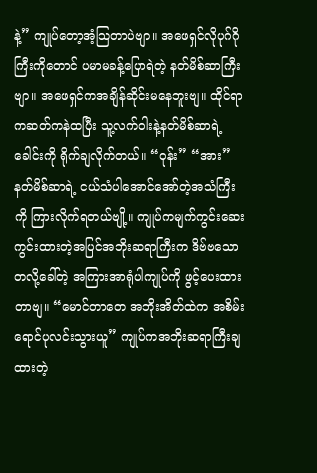နဲ့” ကျုပ်တော့အံ့သြတာပဲဗျာ။ အဖေရှင်လိုပုဂ်ဂိုကြီးကိုတောင် ပမာမခန့်ပြောရဲတဲ့ နတ်မိစ်ဆာကြီးဗျာ။ အဖေရှင်ကအချိန်ဆိုင်းမနေဘူးဗျ။ ထိုင်ရာကဆတ်ကနဲထပြီး သူ့လက်ဝါးနဲ့နတ်မိစ်ဆာရဲ့ခေါင်းကို ရိုက်ချလိုက်တယ်။ “ဝုန်း” “အား” နတ်မိစ်ဆာရဲ့ ငယ်သံပါအောင်အော်တဲ့အသံကြီးကို ကြားလိုက်ရတယ်ဗျို့။ ကျုပ်ကမျက်ကွင်းဆေးကွင်းထားတဲ့အပြင်အဘိုးဆရာကြီးက ဒိဗ်ဗသောတလို့ခေါ်တဲ့ အကြားအာရုံပါကျုပ်ကို ဖွင့်ပေးထားတာဗျ။ “မောင်တာတေ အဘိုးအိတ်ထဲက အစိမ်းရောင်ပုလင်းသွားယူ” ကျုပ်ကအဘိုးဆရာကြီးချထားတဲ့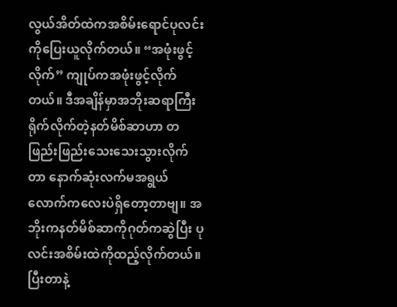လွယ်အိတ်ထဲကအစိမ်းရောင်ပုလင်းကိုပြေးယူလိုက်တယ်။ “အဖုံးဖွင့်လိုက်” ကျုပ်ကအဖုံးဖွင့်လိုက်တယ်။ ဒီအချိန်မှာအဘိုးဆရာကြီးရိုက်လိုက်တဲ့နတ်မိစ်ဆာဟာ တဖြည်းဖြည်းသေးသေးသွားလိုက်တာ နောက်ဆုံးလက်မအရွယ်လောက်ကလေးပဲရှိတော့တာဗျ။ အဘိုးကနတ်မိစ်ဆာကိုဂုတ်ကဆွဲပြီး ပုလင်းအစိမ်းထဲကိုထည့်လိုက်တယ်။ ပြီးတာနဲ့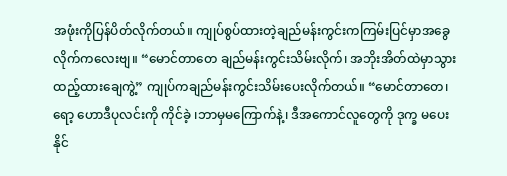အဖုံးကိုပြန်ပိတ်လိုက်တယ်။ ကျုပ်စွပ်ထားတဲ့ချည်မန်းကွင်းကကြမ်းပြင်မှာအခွေလိုက်ကလေးဗျ။ “မောင်တာတေ ချည်မန်းကွင်းသိမ်းလိုက်၊ အဘိုးအိတ်ထဲမှာသွားထည့်ထားချေကွဲ့” ကျုပ်ကချည်မန်းကွင်းသိမ်းပေးလိုက်တယ်။ “မောင်တာတေ၊ ရော့ ဟောဒီပုလင်းကို ကိုင်ခဲ့ ၊ဘာမှမကြောက်နဲ့၊ ဒီအကောင်လူတွေကို ဒုက္ခ မပေးနိုင်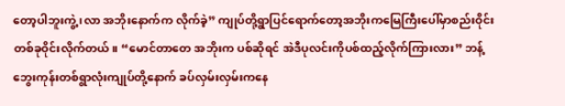တော့ပါဘူးကွဲ့ ၊လာ အဘိုးနောက်က လိုက်ခဲ့” ကျုပ်တို့ရွာပြင်ရောက်တော့အဘိုးကမြေကြီးပေါ်မှာစည်းဝိုင်းတစ်ခုဝိုင်းလိုက်တယ်။ “မောင်တာတေ အဘိုးက ပစ်ဆိုရင် အဲဒီပုလင်းကိုပစ်ထည့်လိုက်ကြားလား” ဘန့်ဘွေးကုန်းတစ်ရွာလုံးကျုပ်တို့နောက် ခပ်လှမ်းလှမ်းကနေ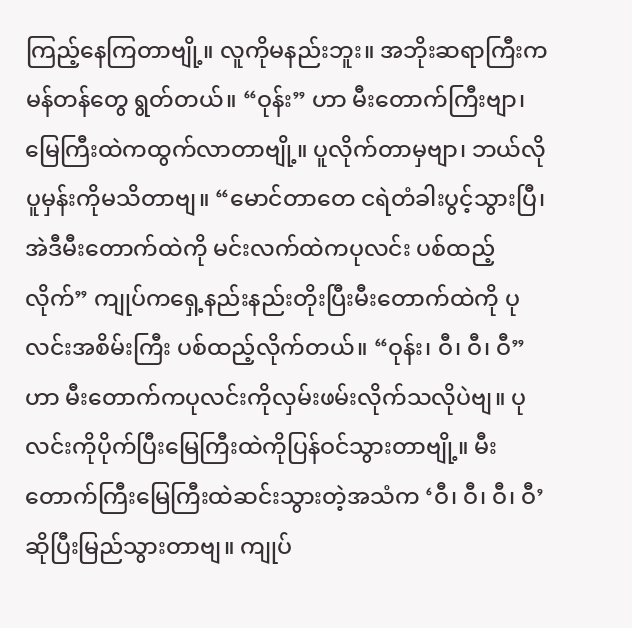ကြည့်နေကြတာဗျို့။ လူကိုမနည်းဘူး။ အဘိုးဆရာကြီးကမန်တန်တွေ ရွတ်တယ်။ “ဝုန်း” ဟာ မီးတောက်ကြီးဗျာ၊ မြေကြီးထဲကထွက်လာတာဗျို့။ ပူလိုက်တာမှဗျာ၊ ဘယ်လိုပူမှန်းကိုမသိတာဗျ။ “မောင်တာတေ ငရဲတံခါးပွင့်သွားပြီ၊ အဲဒီမီးတောက်ထဲကို မင်းလက်ထဲကပုလင်း ပစ်ထည့်လိုက်” ကျုပ်ကရှေ့နည်းနည်းတိုးပြီးမီးတောက်ထဲကို ပုလင်းအစိမ်းကြီး ပစ်ထည့်လိုက်တယ်။ “ဝုန်း၊ ဝီ၊ ဝီ၊ ဝီ” ဟာ မီးတောက်ကပုလင်းကိုလှမ်းဖမ်းလိုက်သလိုပဲဗျ။ ပုလင်းကိုပိုက်ပြီးမြေကြီးထဲကိုပြန်ဝင်သွားတာဗျို့။ မီးတောက်ကြီးမြေကြီးထဲဆင်းသွားတဲ့အသံက ‘ဝီ၊ ဝီ၊ ဝီ၊ ဝီ’ ဆိုပြီးမြည်သွားတာဗျ။ ကျုပ်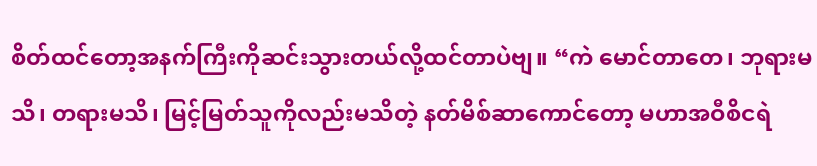စိတ်ထင်တော့အနက်ကြီးကိုဆင်းသွားတယ်လို့ထင်တာပဲဗျ။ “ကဲ မောင်တာတေ၊ ဘုရားမသိ၊ တရားမသိ၊ မြင့်မြတ်သူကိုလည်းမသိတဲ့ နတ်မိစ်ဆာကောင်တော့ မဟာအဝီစိငရဲ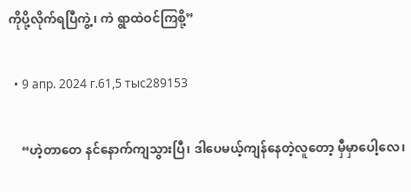ကိုပို့လိုက်ရပြီကွဲ့၊ ကဲ ရွာထဲဝင်ကြစို့”

  • 9 апр. 2024 г.61,5 тыс289153

    “ဟဲ့တာတေ နင်နောက်ကျသွားပြီ၊ ဒါပေမယ့်ကျန်နေတဲ့လူတော့ မှီမှာပေါ့လေ၊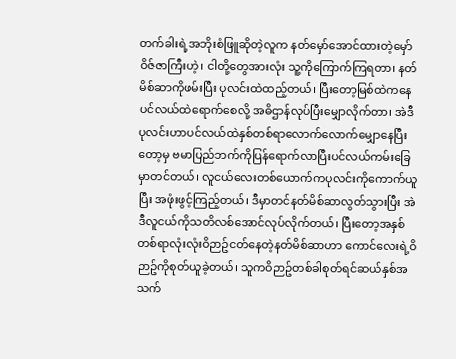တက်ခါးရဲ့အဘိုးစံဖြူဆိုတဲ့လူက နတ်မှော်အောင်ထားတဲ့မှော်ဝိဇ်ဇာကြီးဟဲ့၊ ငါတို့တွေအားလုံး သူ့ကိုကြောက်ကြရတာ၊ နတ်မိစ်ဆာကိုဖမ်းပြီး ပုလင်းထဲထည့်တယ်၊ ပြီးတော့မြစ်ထဲကနေပင်လယ်ထဲရောက်စေလို့ အဓိဌာန်လုပ်ပြီးမျှောလိုက်တာ၊ အဲဒီပုလင်းဟာပင်လယ်ထဲနှစ်တစ်ရာလောက်လောက်မျှောနေပြီးတော့မှ ဗမာပြည်ဘက်ကိုပြန်ရောက်လာပြီးပင်လယ်ကမ်းခြေမှာတင်တယ်၊ လူငယ်လေးတစ်ယောက်ကပုလင်းကိုကောက်ယူပြီး အဖုံးဖွင့်ကြည့်တယ်၊ ဒီမှာတင်နတ်မိစ်ဆာလွတ်သွားပြီး အဲဒီလူငယ်ကိုသတိလစ်အောင်လုပ်လိုက်တယ်၊ ပြီးတော့အနှစ်တစ်ရာလုံးလုံးဝိဉာဥ်ငတ်နေတဲ့နတ်မိစ်ဆာဟာ ကောင်လေးရဲ့ဝိဉာဥ်ကိုစုတ်ယူခဲ့တယ်၊ သူကဝိဉာဥ်တစ်ခါစုတ်ရင်ဆယ်နှစ်အသက်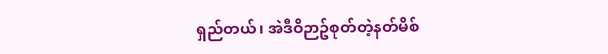ရှည်တယ်၊ အဲဒီဝိဉာဥ်စုတ်တဲ့နတ်မိစ်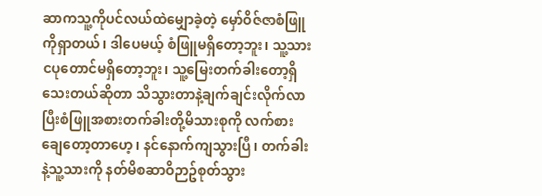ဆာကသူ့ကိုပင်လယ်ထဲမျှောခဲ့တဲ့ မှော်ဝိဇ်ဇာစံဖြူကိုရှာတယ်၊ ဒါပေမယ့် စံဖြူမရှိတော့ဘူး၊ သူ့သားငပုတောင်မရှိတော့ဘူး၊ သူ့မြေးတက်ခါးတော့ရှိသေးတယ်ဆိုတာ သိသွားတာနဲ့ချက်ချင်းလိုက်လာပြီးစံဖြူအစားတက်ခါးတို့မိသားစုကို လက်စားချေတော့တာဟေ့၊ နင်နောက်ကျသွားပြီ၊ တက်ခါးနဲ့သူ့သားကို နတ်မိစဆာဝိဉာဥ်စုတ်သွား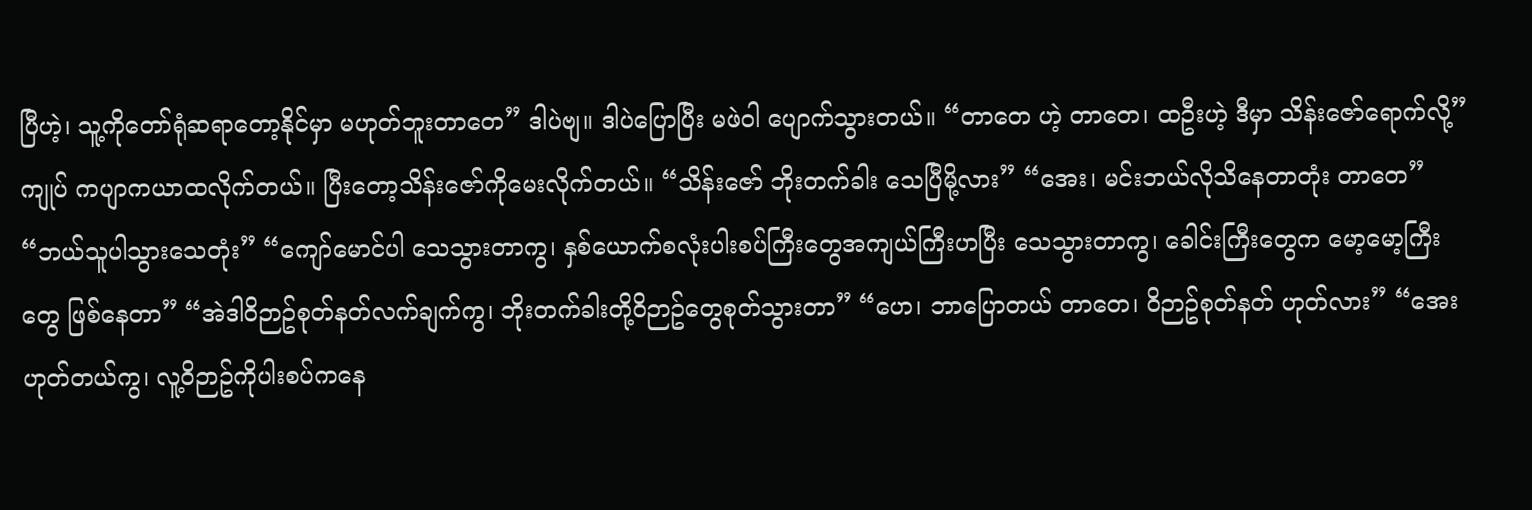ပြီဟဲ့၊ သူ့ကိုတော်ရုံဆရာတော့နိုင်မှာ မဟုတ်ဘူးတာတေ” ဒါပဲဗျ။ ဒါပဲပြောပြီး မဖဲဝါ ပျောက်သွားတယ်။ “တာတေ ဟဲ့ တာတေ၊ ထဦးဟဲ့ ဒီမှာ သိန်းဇော်ရောက်လို့” ကျုပ် ကပျာကယာထလိုက်တယ်။ ပြီးတော့သိန်းဇော်ကိုမေးလိုက်တယ်။ “သိန်းဇော် ဘိုးတက်ခါး သေပြီမို့လား” “အေး၊ မင်းဘယ်လိုသိနေတာတုံး တာတေ” “ဘယ်သူပါသွားသေတုံး” “ကျော်မောင်ပါ သေသွားတာကွ၊ နှစ်ယောက်စလုံးပါးစပ်ကြီးတွေအကျယ်ကြီးဟပြီး သေသွားတာကွ၊ ခေါင်းကြီးတွေက မော့မော့ကြီးတွေ ဖြစ်နေတာ” “အဲဒါဝိဉာဥ်စုတ်နတ်လက်ချက်ကွ၊ ဘိုးတက်ခါးတို့ဝိဉာဥ်တွေစုတ်သွားတာ” “ဟေ၊ ဘာပြောတယ် တာတေ၊ ဝိဉာဥ်စုတ်နတ် ဟုတ်လား” “အေး ဟုတ်တယ်ကွ၊ လူ့ဝိဉာဥ်ကိုပါးစပ်ကနေ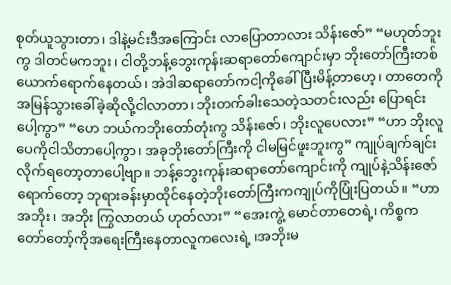စုတ်ယူသွားတာ၊ ဒါနဲ့မင်းဒီအကြောင်း လာပြောတာလား သိန်းဇော်” “မဟုတ်ဘူးကွ ဒါတင်မကဘူး၊ ငါတို့ဘန့်ဘွေးကုန်းဆရာတော်ကျောင်းမှာ ဘိုးတော်ကြီးတစ်ယောက်ရောက်နေတယ်၊ အဲဒါဆရာတော်ကငါ့ကိုခေါ်ပြီးမိန့်တာဟေ့၊ တာတေကိုအမြန်သွားခေါ်ခဲ့ဆိုလို့ငါလာတာ၊ ဘိုးတက်ခါးသေတဲ့သတင်းလည်း ပြောရင်းပေါ့ကွာ” “ဟေ ဘယ်ကဘိုးတော်တုံးကွ သိန်းဇော်၊ ဘိုးလူပေလား” “ဟာ ဘိုးလူပေကိုငါသိတာပေါ့ကွာ၊ အခုဘိုးတော်ကြီးကို ငါမမြင်ဖူးဘူးကွ” ကျုပ်ချက်ချင်းလိုက်ရတော့တာပေါ့ဗျာ။ ဘန့်ဘွေးကုန်းဆရာတော်ကျောင်းကို ကျုပ်နဲ့သိန်းဇော်ရောက်တော့ ဘုရားခန်းမှာထိုင်နေတဲ့ဘိုးတော်ကြီးကကျုပ်ကိုပြုံးပြတယ်။ “ဟာ အဘိုး၊ အဘိုး ကြွလာတယ် ဟုတ်လား” “အေးကွဲ့ မောင်တာတေရဲ့၊ ကိစ္စကတော်တော့်ကိုအရေးကြီးနေတာလူကလေးရဲ့ ၊အဘိုးမ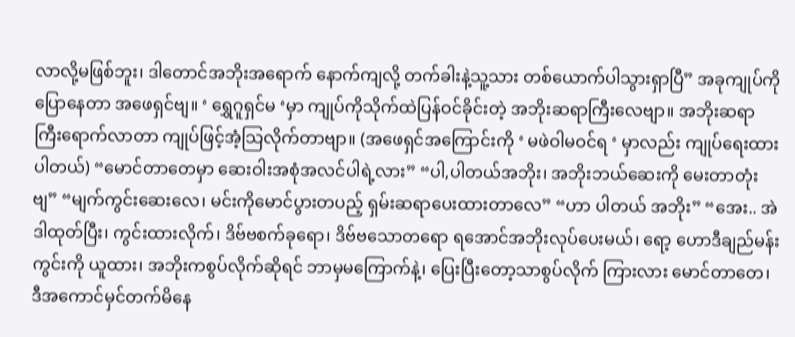လာလို့မဖြစ်ဘူး၊ ဒါတောင်အဘိုးအရောက် နောက်ကျလို့ တက်ခါးနဲ့သူ့သား တစ်ယောက်ပါသွားရှာပြီ” အခုကျုပ်ကိုပြောနေတာ အဖေရှင်ဗျ။ ‘ ရွှေဂူရှင်မ ‘မှာ ကျုပ်ကိုသိုက်ထဲပြန်ဝင်ခိုင်းတဲ့ အဘိုးဆရာကြီးလေဗျာ။ အဘိုးဆရာကြီးရောက်လာတာ ကျုပ်ဖြင့်အံ့သြလိုက်တာဗျာ။ (အဖေရှင်အကြောင်းကို ‘ မဖဲဝါမဝင်ရ ‘ မှာလည်း ကျုပ်ရေးထားပါတယ်) “မောင်တာတေမှာ ဆေးဝါးအစုံအလင်ပါရဲ့လား” “ပါ,ပါတယ်အဘိုး၊ အဘိုးဘယ်ဆေးကို မေးတာတုံးဗျ” “မျက်ကွင်းဆေးလေ၊ မင်းကိုမောင်ပွားတပည့် ရှမ်းဆရာပေးထားတာလေ” “ဟာ ပါတယ် အဘိုး” “အေး.. အဲဒါထုတ်ပြီး၊ ကွင်းထားလိုက်၊ ဒိဗ်ဗစက်ခုရော၊ ဒိဗ်ဗသောတရော ရအောင်အဘိုးလုပ်ပေးမယ်၊ ရော့ ဟောဒီချည်မန်းကွင်းကို ယူထား၊ အဘိုးကစွပ်လိုက်ဆိုရင် ဘာမှမကြောက်နဲ့၊ ပြေးပြီးတော့သာစွပ်လိုက် ကြားလား မောင်တာတေ၊ ဒီအကောင်မှင်တက်မိနေ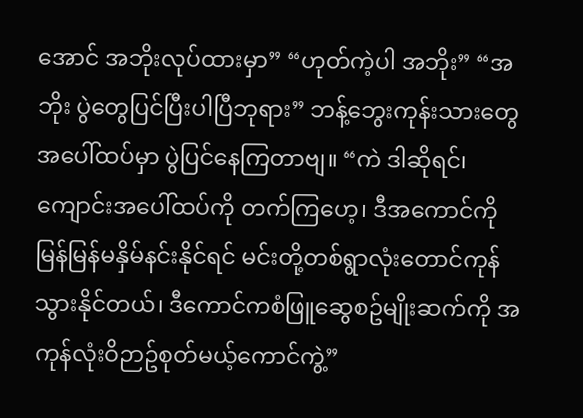အောင် အဘိုးလုပ်ထားမှာ” “ဟုတ်ကဲ့ပါ အဘိုး” “အဘိုး ပွဲတွေပြင်ပြီးပါပြီဘုရား” ဘန့်ဘွေးကုန်းသားတွေ အပေါ်ထပ်မှာ ပွဲပြင်နေကြတာဗျ။ “ကဲ ဒါဆိုရင်၊ ကျောင်းအပေါ်ထပ်ကို တက်ကြဟေ့၊ ဒီအကောင်ကို မြန်မြန်မနှိမ်နင်းနိုင်ရင် မင်းတို့တစ်ရွာလုံးတောင်ကုန်သွားနိုင်တယ်၊ ဒီကောင်ကစံဖြူဆွေစဥ်မျိုးဆက်ကို အကုန်လုံးဝိဉာဥ်စုတ်မယ့်ကောင်ကွဲ့”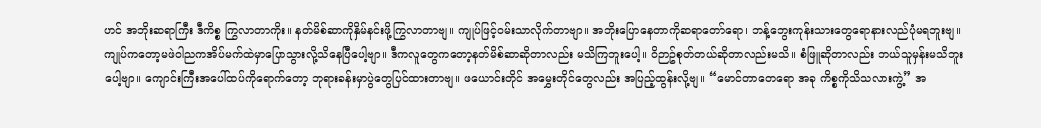ဟင် အဘိုးဆရာကြီး ဒီကိစ္စ ကြွလာတာကိုး။ နတ်မိစ်ဆာကိုနှိမ်နင်းဖို့ကြွလာတာဗျ။ ကျုပ်ဖြင့်ဝမ်းသာလိုက်တာဗျာ။ အဘိုးပြောနေတာကိုဆရာတော်ရော၊ ဘန့်ဘွေးကုန်းသားတွေရောနားလည်ပုံမရဘူးဗျ။ ကျုပ်ကတော့မဖဲဝါညကအိပ်မက်ထဲမှာပြောသွားလို့သိနေပြီပေါ့ဗျာ။ ဒီကလူတွေကတော့နတ်မိစ်ဆာဆိုတာလည်း မသိကြဘူးပေါ့။ ဝိဉာဥ်စုတ်တယ်ဆိုတာလည်းမသိ။ စံဖြူဆိုတာလည်း ဘယ်သူမှန်းမသိဘူးပေါ့ဗျာ။ ကျောင်းကြီးအပေါ်ထပ်ကိုရောက်တော့ ဘုရားခန်းမှာပွဲတွေပြင်ထားတာဗျ။ ဖယောင်းတိုင် အမွှေးတိုင်တွေလည်း အပြည့်ထွန်းလို့ဗျ။ “မောင်တာတေရော အခု ကိစ္စကိုသိသလားကွဲ့” အ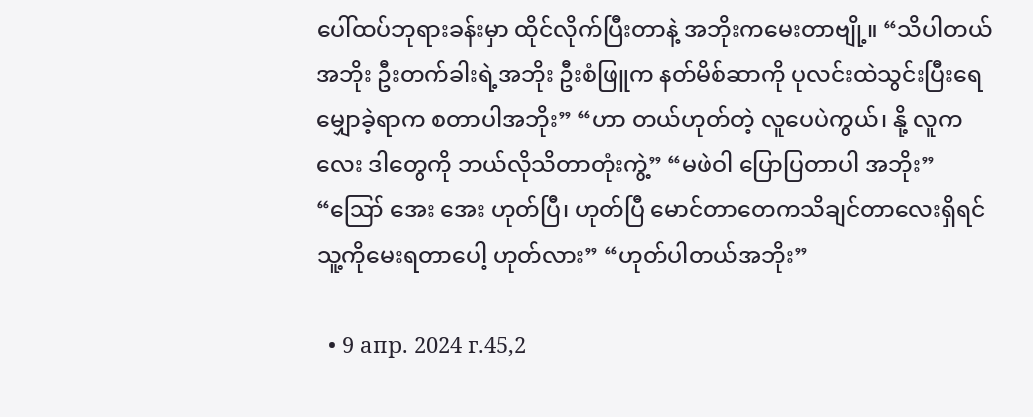ပေါ်ထပ်ဘုရားခန်းမှာ ထိုင်လိုက်ပြီးတာနဲ့ အဘိုးကမေးတာဗျို့။ “သိပါတယ်အဘိုး ဦးတက်ခါးရဲ့အဘိုး ဦးစံဖြူက နတ်မိစ်ဆာကို ပုလင်းထဲသွင်းပြီးရေမျှောခဲ့ရာက စတာပါအဘိုး” “ဟာ တယ်ဟုတ်တဲ့ လူပေပဲကွယ်၊ နို့ လူကလေး ဒါတွေကို ဘယ်လိုသိတာတုံးကွဲ့” “မဖဲဝါ ပြောပြတာပါ အဘိုး” “ဪ အေး အေး ဟုတ်ပြီ၊ ဟုတ်ပြီ မောင်တာတေကသိချင်တာလေးရှိရင် သူ့ကိုမေးရတာပေါ့ ဟုတ်လား” “ဟုတ်ပါတယ်အဘိုး”

  • 9 апр. 2024 г.45,2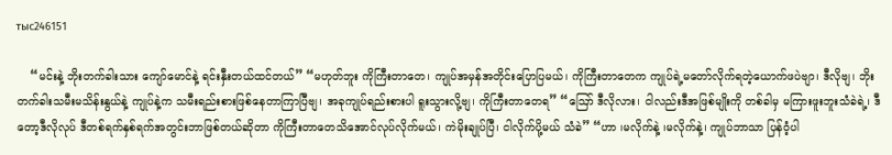тыс246151

    “မင်းနဲ့ ဘိုးတက်ခါးသား ကျော်မောင်နဲ့ ရင်းနှီးတယ်ထင်တယ်” “မဟုတ်ဘူး ကိုကြီးတာတေ၊ ကျုပ်အမှန်အတိုင်းပြောပြမယ်၊ ကိုကြီးတာတေက ကျုပ်ရဲ့မတော်လိုက်ရတဲ့ယောက်ဖပဲဗျာ၊ ဒီလိုဗျ၊ ဘိုးတက်ခါးသမီးမသိန်းနွယ်နဲ့ ကျုပ်နဲ့က သမီးရည်းစားဖြစ်နေတာကြာပြီဗျ၊ အခုကျုပ်ရည်းစားပါ ရူးသွားလို့ဗျ၊ ကိုကြီးတာတေရ” “ဪ ဒီလိုလား၊ ငါလည်းဒီအဖြစ်မျိုးကို တစ်ခါမှ မကြားဖူးဘူးသံခဲရဲ့၊ ဒီတော့ဒီလိုလုပ် ဒီတစ်ရက်နှစ်ရက်အတွင်းဘာဖြစ်တယ်ဆိုတာ ကိုကြီးတာတေသိအောင်လုပ်လိုက်မယ်၊ ကဲမိုးချုပ်ပြီ၊ ငါလိုက်ပို့မယ် သံခဲ” “ဟာ ၊မလိုက်နဲ့ ၊မလိုက်နဲ့၊ ကျုပ်ဘာသာ ပြန်ဝံ့ပါ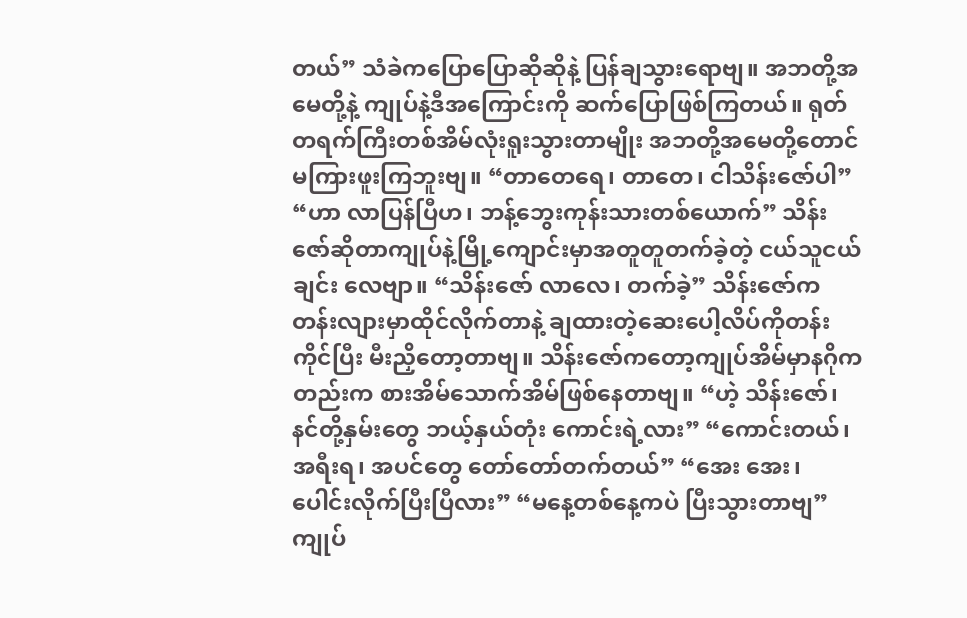တယ်” သံခဲကပြောပြောဆိုဆိုနဲ့ ပြန်ချသွားရောဗျ။ အဘတို့အမေတို့နဲ့ ကျုပ်နဲ့ဒီအကြောင်းကို ဆက်ပြောဖြစ်ကြတယ်။ ရုတ်တရက်ကြီးတစ်အိမ်လုံးရူးသွားတာမျိုး အဘတို့အမေတို့တောင် မကြားဖူးကြဘူးဗျ။ “တာတေရေ၊ တာတေ၊ ငါသိန်းဇော်ပါ” “ဟာ လာပြန်ပြီဟ၊ ဘန့်ဘွေးကုန်းသားတစ်ယောက်” သိန်းဇော်ဆိုတာကျုပ်နဲ့မြို့ကျောင်းမှာအတူတူတက်ခဲ့တဲ့ ငယ်သူငယ်ချင်း လေဗျာ။ “သိန်းဇော် လာလေ၊ တက်ခဲ့” သိန်းဇော်ကတန်းလျားမှာထိုင်လိုက်တာနဲ့ ချထားတဲ့ဆေးပေါ့လိပ်ကိုတန်းကိုင်ပြီး မီးညှိတော့တာဗျ။ သိန်းဇော်ကတော့ကျုပ်အိမ်မှာနဂိုကတည်းက စားအိမ်သောက်အိမ်ဖြစ်နေတာဗျ။ “ဟဲ့ သိန်းဇော်၊ နင်တို့နှမ်းတွေ ဘယ့်နှယ်တုံး ကောင်းရဲ့လား” “ကောင်းတယ်၊ အရီးရ၊ အပင်တွေ တော်တော်တက်တယ်” “အေး အေး၊ ပေါင်းလိုက်ပြီးပြီလား” “မနေ့တစ်နေ့ကပဲ ပြီးသွားတာဗျ” ကျုပ်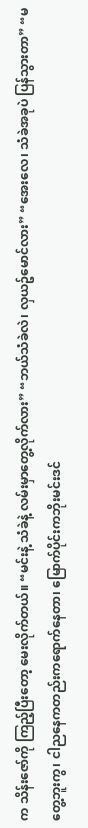က သိန်းဇော်ကို ကြည့်ပြီးတော့ မေးလိုက်တယ်။ “မင်းနဲ့ သံခဲနဲ့ လမ်းမှာတွေ့လိုက်လား” “ဘယ်သံခဲလဲ၊ လှယဥ်မောင်လား” “အေးလေ၊ သံခဲအခုပဲ ပြန်သွားတာ” “မတွေ့ဘူးကွ၊ ငါညနေကတည်းကရောက်နေတာ၊ မြောက်ပိုင်းကဘိုးမင်းဒင်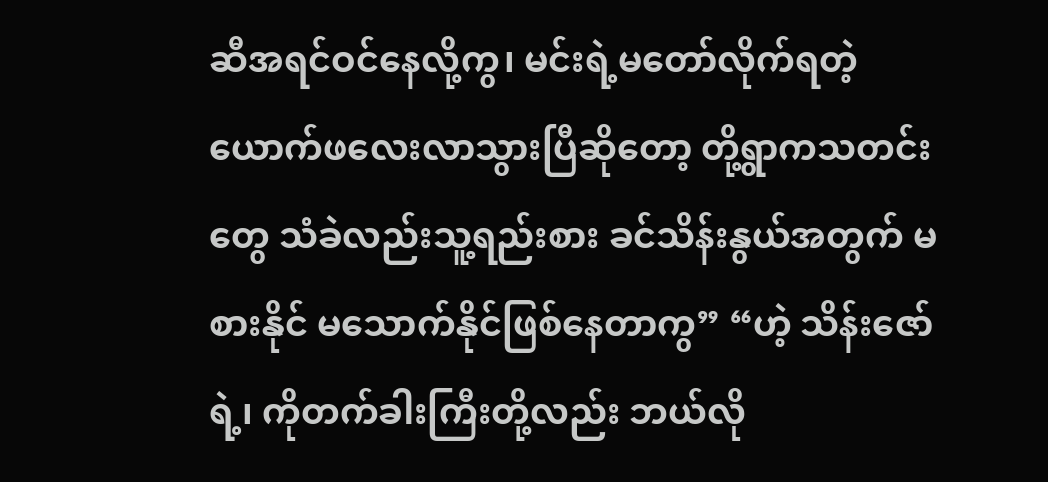ဆီအရင်ဝင်နေလို့ကွ၊ မင်းရဲ့မတော်လိုက်ရတဲ့ယောက်ဖလေးလာသွားပြီဆိုတော့ တို့ရွာကသတင်းတွေ သံခဲလည်းသူ့ရည်းစား ခင်သိန်းနွယ်အတွက် မစားနိုင် မသောက်နိုင်ဖြစ်နေတာကွ” “ဟဲ့ သိန်းဇော်ရဲ့၊ ကိုတက်ခါးကြီးတို့လည်း ဘယ်လို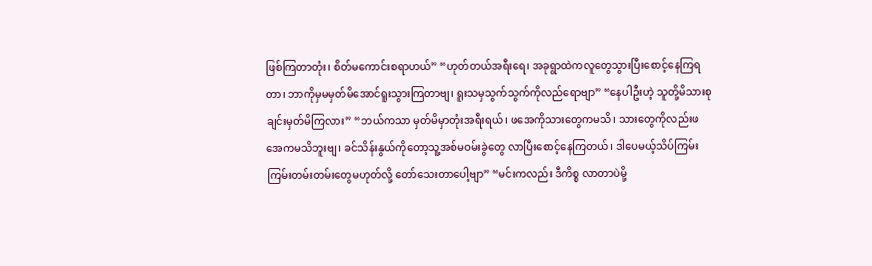ဖြစ်ကြတာတုံး၊ စိတ်မကောင်းစရာဟယ်” “ဟုတ်တယ်အရီးရေ၊ အခုရွာထဲကလူတွေသွားပြီးစောင့်နေကြရတာ၊ ဘာကိုမှမမှတ်မိအောင်ရူးသွားကြတာဗျ၊ ရူးသမှသွက်သွက်ကိုလည်ရောဗျာ” “နေပါဦးဟဲ့ သူတို့မိသားစုချင်းမှတ်မိကြလား” “ဘယ်ကသာ မှတ်မိမှာတုံးအရီးရယ်၊ ဖအေကိုသားတွေကမသိ၊ သားတွေကိုလည်းဖအေကမသိဘူးဗျ၊ ခင်သိန်းနွယ်ကိုတော့သူ့အစ်မဝမ်းခွဲတွေ လာပြီးစောင့်နေကြတယ်၊ ဒါပေမယ့်သိပ်ကြမ်းကြမ်းတမ်းတမ်းတွေမဟုတ်လို့ တော်သေးတာပေါ့ဗျာ” “မင်းကလည်း ဒီကိစ္စ လာတာပဲမို့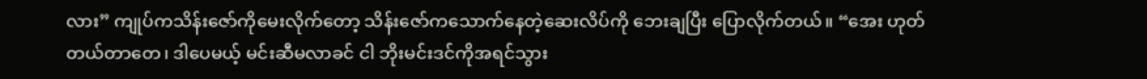လား” ကျုပ်ကသိန်းဇော်ကိုမေးလိုက်တော့ သိန်းဇော်ကသောက်နေတဲ့ဆေးလိပ်ကို ဘေးချပြီး ပြောလိုက်တယ်။ “အေး ဟုတ်တယ်တာတေ၊ ဒါပေမယ့် မင်းဆီမလာခင် ငါ ဘိုးမင်းဒင်ကိုအရင်သွား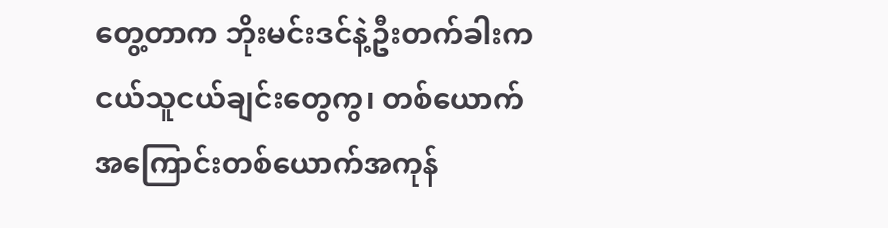တွေ့တာက ဘိုးမင်းဒင်နဲ့ဦးတက်ခါးက ငယ်သူငယ်ချင်းတွေကွ၊ တစ်ယောက်အကြောင်းတစ်ယောက်အကုန်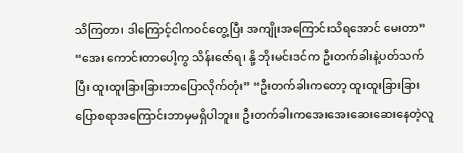သိကြတာ၊ ဒါကြောင့်ငါကဝင်တွေ့ပြီး အကျိုးအကြောင်းသိရအောင် မေးတာ” “အေး ကောင်းတာပေါ့ကွ သိန်းဇော်ရ၊ နို့ ဘိုးမင်းဒင်က ဦးတက်ခါးနဲ့ပတ်သက်ပြီး ထူးထူးခြားခြားဘာပြောလိုက်တုံး” “ဦးတက်ခါးကတော့ ထူးထူးခြားခြားပြောစရာအကြောင်းဘာမှမရှိပါဘူး။ ဦးတက်ခါးကအေးအေးဆေးဆေးနေတဲ့လူ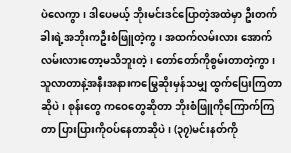ပဲလေကွာ၊ ဒါပေမယ့် ဘိုးမင်းဒင်ပြောတဲ့အထဲမှာ ဦးတက်ခါးရဲ့အဘိုးကဦးစံဖြူတဲ့ကွ၊ အထက်လမ်းလား အောက်လမ်းလားတော့မသိဘူးတဲ့၊ တော်တော်ကိုစွမ်းတာတဲ့ကွာ၊ သူလာတာနဲ့အနီးအနားကမြွေဆိုးမှန်သမျှ ထွက်ပြေးကြတာဆိုပဲ၊ စုန်းတွေ ကဝေတွေဆိုတာ ဘိုးစံဖြူကိုကြောက်ကြတာ ပြားပြားကိုဝပ်နေတာဆိုပဲ၊ (၃၇)မင်းနတ်ကို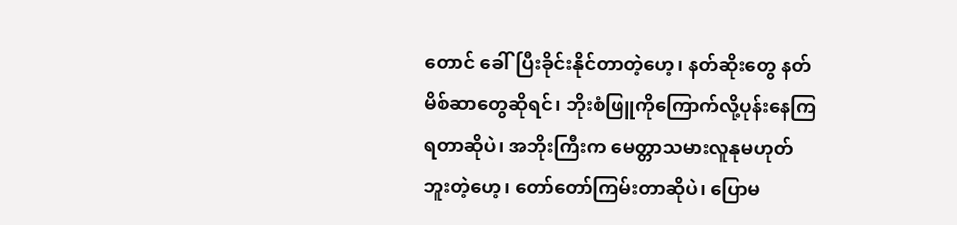တောင် ခေါ်ပြီးခိုင်းနိုင်တာတဲ့ဟေ့၊ နတ်ဆိုးတွေ နတ်မိစ်ဆာတွေဆိုရင်၊ ဘိုးစံဖြူကိုကြောက်လို့ပုန်းနေကြရတာဆိုပဲ၊ အဘိုးကြီးက မေတ္တာသမားလူနုမဟုတ်ဘူးတဲ့ဟေ့၊ တော်တော်ကြမ်းတာဆိုပဲ၊ ပြောမ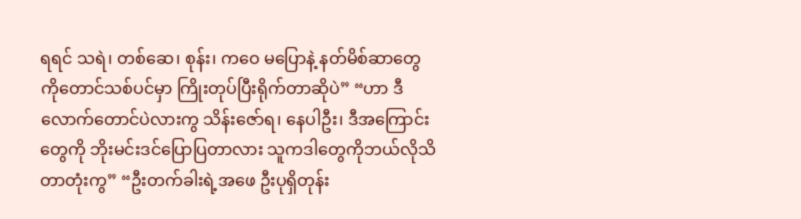ရရင် သရဲ၊ တစ်ဆေ၊ စုန်း၊ ကဝေ မပြောနဲ့ နတ်မိစ်ဆာတွေကိုတောင်သစ်ပင်မှာ ကြိုးတုပ်ပြီးရိုက်တာဆိုပဲ” “ဟာ ဒီလောက်တောင်ပဲလားကွ သိန်းဇော်ရ၊ နေပါဦး၊ ဒီအကြောင်းတွေကို ဘိုးမင်းဒင်ပြောပြတာလား သူကဒါတွေကိုဘယ်လိုသိတာတုံးကွ” “ဦးတက်ခါးရဲ့အဖေ ဦးပုရှိတုန်း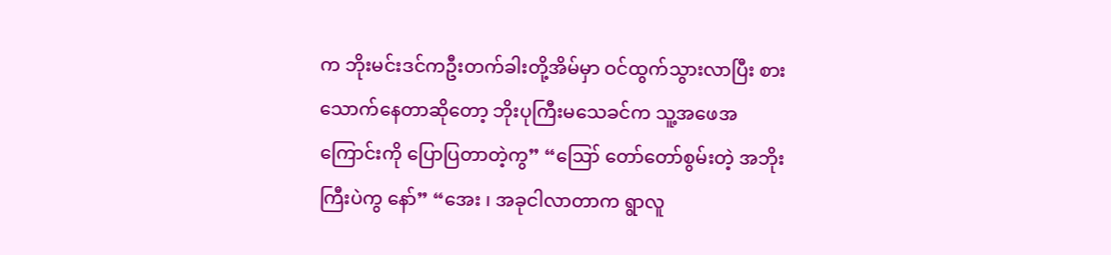က ဘိုးမင်းဒင်ကဦးတက်ခါးတို့အိမ်မှာ ဝင်ထွက်သွားလာပြီး စားသောက်နေတာဆိုတော့ ဘိုးပုကြီးမသေခင်က သူ့အဖေအကြောင်းကို ပြောပြတာတဲ့ကွ” “ဪ တော်တော်စွမ်းတဲ့ အဘိုးကြီးပဲကွ နော်” “အေး ၊ အခုငါလာတာက ရွာလူ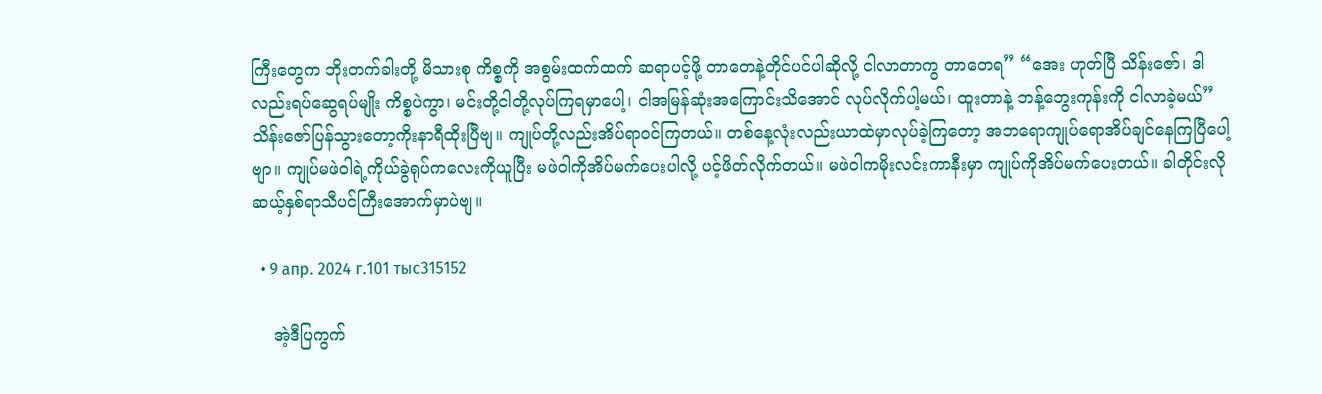ကြီးတွေက ဘိုးတက်ခါးတို့ မိသားစု ကိစ္စကို အစွမ်းထက်ထက် ဆရာပင့်ဖို့ တာတေနဲ့တိုင်ပင်ပါဆိုလို့ ငါလာတာကွ တာတေရ” “အေး ဟုတ်ပြီ သိန်းဇော်၊ ဒါလည်းရပ်ဆွေရပ်မျိုး ကိစ္စပဲကွာ၊ မင်းတို့ငါတို့လုပ်ကြရမှာပေါ့၊ ငါအမြန်ဆုံးအကြောင်းသိအောင် လုပ်လိုက်ပါ့မယ်၊ ထူးတာနဲ့ ဘန့်ဘွေးကုန်းကို ငါလာခဲ့မယ်” သိန်းဇော်ပြန်သွားတော့ကိုးနာရီထိုးပြီဗျ။ ကျုပ်တို့လည်းအိပ်ရာဝင်ကြတယ်။ တစ်နေ့လုံးလည်းယာထဲမှာလုပ်ခဲ့ကြတော့ အဘရောကျုပ်ရောအိပ်ချင်နေကြပြီပေါ့ဗျာ။ ကျုပ်မဖဲဝါရဲ့ကိုယ်ခွဲရုပ်ကလေးကိုယူပြီး မဖဲဝါကိုအိပ်မက်ပေးပါလို့ ပင့်ဖိတ်လိုက်တယ်။ မဖဲဝါကမိုးလင်းကာနီးမှာ ကျုပ်ကိုအိပ်မက်ပေးတယ်။ ခါတိုင်းလို ဆယ့်နှစ်ရာသီပင်ကြီးအောက်မှာပဲဗျ။

  • 9 апр. 2024 г.101 тыс315152

    အဲ့ဒီပြကွက်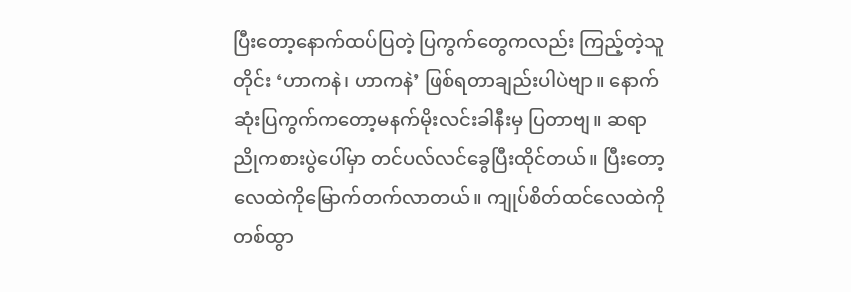ပြီးတော့နောက်ထပ်ပြတဲ့ ပြကွက်တွေကလည်း ကြည့်တဲ့သူတိုင်း ‘ဟာကနဲ၊ ဟာကနဲ’ ဖြစ်ရတာချည်းပါပဲဗျာ။ နောက်ဆုံးပြကွက်ကတော့မနက်မိုးလင်းခါနီးမှ ပြတာဗျ။ ဆရာညိုကစားပွဲပေါ်မှာ တင်ပလ်လင်ခွေပြီးထိုင်တယ်။ ပြီးတော့လေထဲကိုမြောက်တက်လာတယ်။ ကျုပ်စိတ်ထင်လေထဲကိုတစ်ထွာ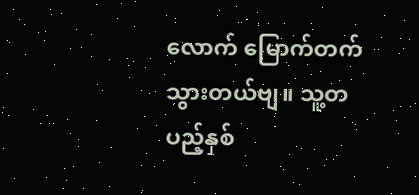လောက် မြောက်တက်သွားတယ်ဗျ။ သူ့တပည့်နှစ်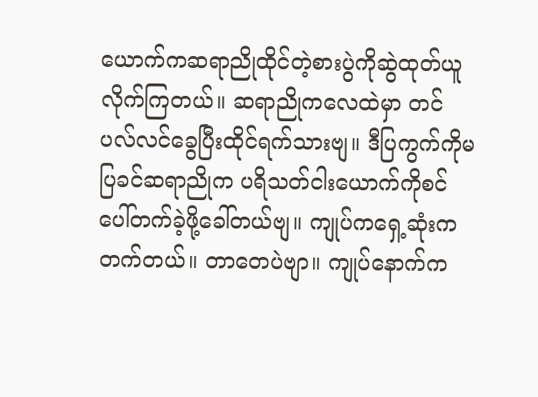ယောက်ကဆရာညိုထိုင်တဲ့စားပွဲကိုဆွဲထုတ်ယူလိုက်ကြတယ်။ ဆရာညိုကလေထဲမှာ တင်ပလ်လင်ခွေပြီးထိုင်ရက်သားဗျ။ ဒီပြကွက်ကိုမပြခင်ဆရာညိုက ပရိသတ်ငါးယောက်ကိုစင်ပေါ်တက်ခဲ့ဖို့ခေါ်တယ်ဗျ။ ကျုပ်ကရှေ့ဆုံးကတက်တယ်။ တာတေပဲဗျာ။ ကျုပ်နောက်က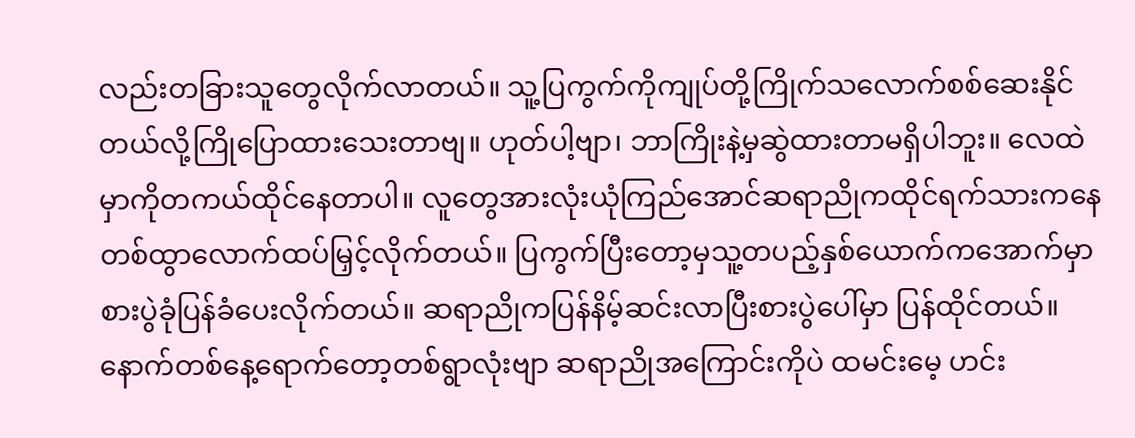လည်းတခြားသူတွေလိုက်လာတယ်။ သူ့ပြကွက်ကိုကျုပ်တို့ကြိုက်သလောက်စစ်ဆေးနိုင်တယ်လို့ကြိုပြောထားသေးတာဗျ။ ဟုတ်ပါ့ဗျာ၊ ဘာကြိုးနဲ့မှဆွဲထားတာမရှိပါဘူး။ လေထဲမှာကိုတကယ်ထိုင်နေတာပါ။ လူတွေအားလုံးယုံကြည်အောင်ဆရာညိုကထိုင်ရက်သားကနေတစ်ထွာလောက်ထပ်မြှင့်လိုက်တယ်။ ပြကွက်ပြီးတော့မှသူ့တပည့်နှစ်ယောက်ကအောက်မှာစားပွဲခုံပြန်ခံပေးလိုက်တယ်။ ဆရာညိုကပြန်နိမ့်ဆင်းလာပြီးစားပွဲပေါ်မှာ ပြန်ထိုင်တယ်။ နောက်တစ်နေ့ရောက်တော့တစ်ရွာလုံးဗျာ ဆရာညိုအကြောင်းကိုပဲ ထမင်းမေ့ ဟင်း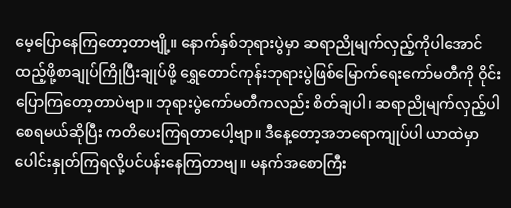မေ့ပြောနေကြတော့တာဗျို့။ နောက်နှစ်ဘုရားပွဲမှာ ဆရာညိုမျက်လှည့်ကိုပါအောင် ထည့်ဖို့စာချုပ်ကြိုပြီးချုပ်ဖို့ ရွှေတောင်ကုန်းဘုရားပွဲဖြစ်မြောက်ရေးကော်မတီကို ဝိုင်းပြောကြတော့တာပဲဗျာ။ ဘုရားပွဲကော်မတီကလည်း စိတ်ချပါ၊ ဆရာညိုမျက်လှည့်ပါစေရမယ်ဆိုပြီး ကတိပေးကြရတာပေါ့ဗျာ။ ဒီနေ့တော့အဘရောကျုပ်ပါ ယာထဲမှာပေါင်းနှုတ်ကြရလို့ပင်ပန်းနေကြတာဗျ။ မနက်အစောကြီး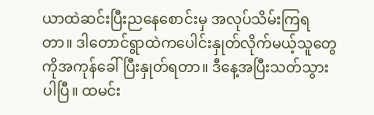ယာထဲဆင်းပြီးညနေစောင်းမှ အလုပ်သိမ်းကြရတာ။ ဒါတောင်ရွာထဲကပေါင်းနှုတ်လိုက်မယ့်သူတွေကိုအကုန်ခေါ်ပြီးနှုတ်ရတာ။ ဒီနေ့အပြီးသတ်သွားပါပြီ။ ထမင်း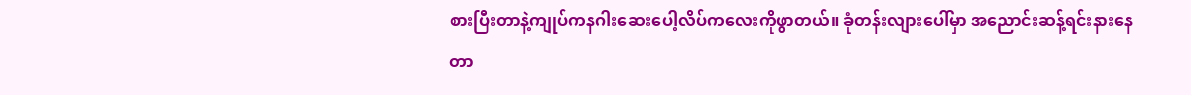စားပြီးတာနဲ့ကျုပ်ကနဂါးဆေးပေါ့လိပ်ကလေးကိုဖွာတယ်။ ခုံတန်းလျားပေါ်မှာ အညောင်းဆန့်ရင်းနားနေတာ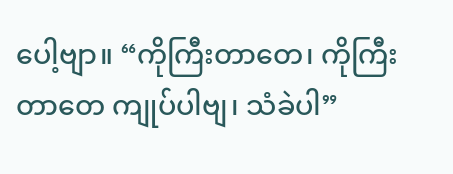ပေါ့ဗျာ။ “ကိုကြီးတာတေ၊ ကိုကြီးတာတေ ကျုပ်ပါဗျ၊ သံခဲပါ”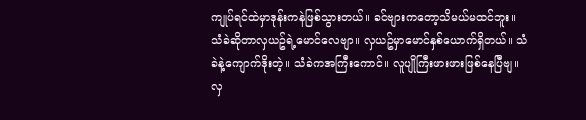ကျုပ်ရင်ထဲမှာဒုန်းကနဲဖြစ်သွားတယ်။ ခင်ဗျားကတော့သိမယ်မထင်ဘူး။ သံခဲဆိုတာလှယဥ်ရဲ့မောင်လေဗျာ။ လှယဥ်မှာမောင်နှစ်ယောက်ရှိတယ်။ သံခဲနဲ့ကျောက်ဒိုးတဲ့။ သံခဲကအကြီးကောင်။ လူပျိုကြီးဖားဖားဖြစ်နေပြီဗျ။ လှ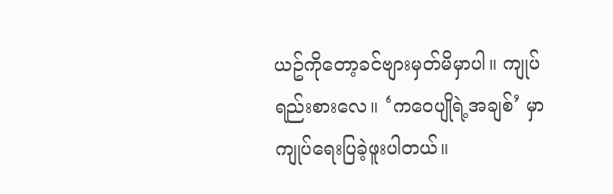ယဥ်ကိုတော့ခင်ဗျားမှတ်မိမှာပါ။ ကျုပ်ရည်းစားလေ။ ‘ကဝေပျိုရဲ့အချစ်’ မှာ ကျုပ်ရေးပြခဲ့ဖူးပါတယ်။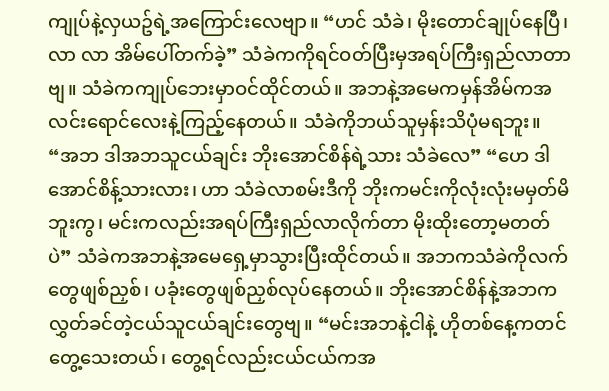ကျုပ်နဲ့လှယဥ်ရဲ့အကြောင်းလေဗျာ။ “ဟင် သံခဲ၊ မိုးတောင်ချုပ်နေပြီ၊ လာ လာ အိမ်ပေါ်တက်ခဲ့” သံခဲကကိုရင်ဝတ်ပြီးမှအရပ်ကြီးရှည်လာတာဗျ။ သံခဲကကျုပ်ဘေးမှာဝင်ထိုင်တယ်။ အဘနဲ့အမေကမှန်အိမ်ကအလင်းရောင်လေးနဲ့ကြည့်နေတယ်။ သံခဲကိုဘယ်သူမှန်းသိပုံမရဘူး။ “အဘ ဒါအဘသူငယ်ချင်း ဘိုးအောင်စိန်ရဲ့သား သံခဲလေ” “ဟေ ဒါအောင်စိန့်သားလား၊ ဟာ သံခဲလာစမ်းဒီကို ဘိုးကမင်းကိုလုံးလုံးမမှတ်မိဘူးကွ၊ မင်းကလည်းအရပ်ကြီးရှည်လာလိုက်တာ မိုးထိုးတော့မတတ်ပဲ” သံခဲကအဘနဲ့အမေရှေ့မှာသွားပြီးထိုင်တယ်။ အဘကသံခဲကိုလက်တွေဖျစ်ညှစ်၊ ပခုံးတွေဖျစ်ညှစ်လုပ်နေတယ်။ ဘိုးအောင်စိန်နဲ့အဘကလွှတ်ခင်တဲ့ငယ်သူငယ်ချင်းတွေဗျ။ “မင်းအဘနဲ့ငါနဲ့ ဟိုတစ်နေ့ကတင်တွေ့သေးတယ်၊ တွေ့ရင်လည်းငယ်ငယ်ကအ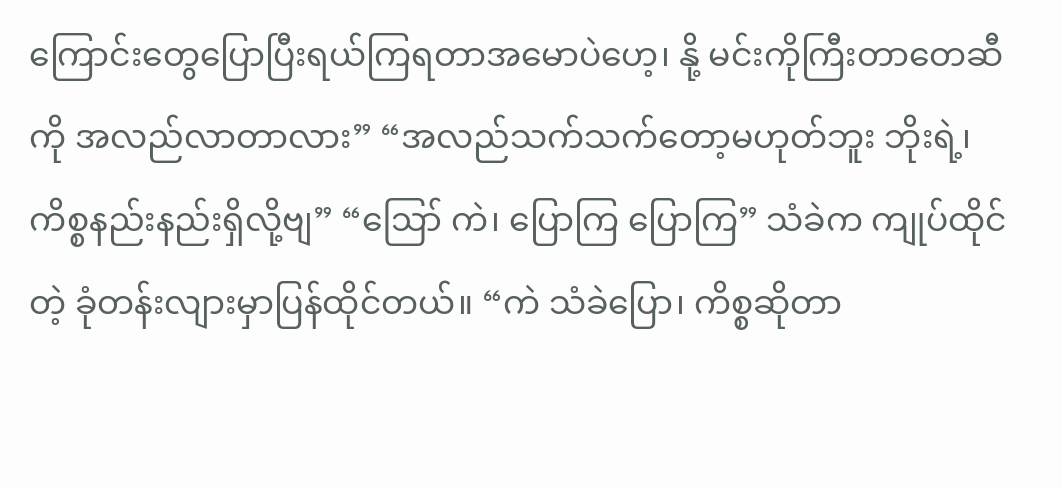ကြောင်းတွေပြောပြီးရယ်ကြရတာအမောပဲဟေ့၊ နို့ မင်းကိုကြီးတာတေဆီကို အလည်လာတာလား” “အလည်သက်သက်တော့မဟုတ်ဘူး ဘိုးရဲ့၊ ကိစ္စနည်းနည်းရှိလို့ဗျ” “ဪ ကဲ၊ ပြောကြ ပြောကြ” သံခဲက ကျုပ်ထိုင်တဲ့ ခုံတန်းလျားမှာပြန်ထိုင်တယ်။ “ကဲ သံခဲပြော၊ ကိစ္စဆိုတာ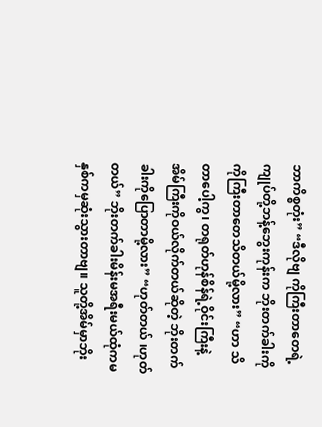ဘာကိစ္စတုံး” “ဒီလိုဗျ ကိုကြီးတာတေရဲ့ ကျုပ်တို့ဘန့်ဘွေးကုန်းက ဘိုးတက်ခါးကို ကိုကြီးတာတေသိတယ်မို့လား” “ဟာ သိတာပေါ့ကွ၊ တရုတ်ဟုန်စိန်ရဲ့ဝိုင်းကြီးနဲ့ အိမ်ကြီးကိုဝယ်လိုက်တယ်ဆိုတဲ့ ဘိုးတက်ခါးကိုပြောတာမို့လား” “ဟုတ်တယ် ၊ဟုတ်တယ်” ဘိုးတက်ခါးမိန်းမအရီးမယ်ထုံကမနှစ်ကမှဆုံးသွားတာဗျ။ သူတို့အိမ်မှာဘိုး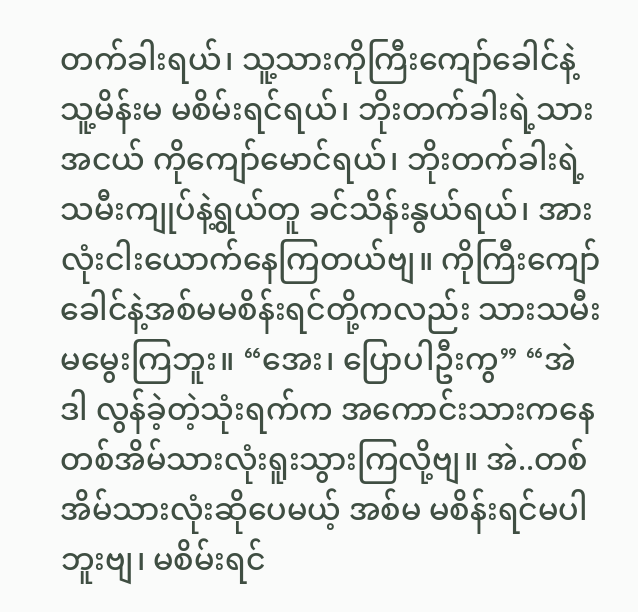တက်ခါးရယ်၊ သူ့သားကိုကြီးကျော်ခေါင်နဲ့ သူ့မိန်းမ မစိမ်းရင်ရယ်၊ ဘိုးတက်ခါးရဲ့သားအငယ် ကိုကျော်မောင်ရယ်၊ ဘိုးတက်ခါးရဲ့သမီးကျုပ်နဲ့ရွယ်တူ ခင်သိန်းနွယ်ရယ်၊ အားလုံးငါးယောက်နေကြတယ်ဗျ။ ကိုကြီးကျော်ခေါင်နဲ့အစ်မမစိန်းရင်တို့ကလည်း သားသမီးမမွေးကြဘူး။ “အေး၊ ပြောပါဦးကွ” “အဲဒါ လွန်ခဲ့တဲ့သုံးရက်က အကောင်းသားကနေ တစ်အိမ်သားလုံးရူးသွားကြလို့ဗျ။ အဲ..တစ်အိမ်သားလုံးဆိုပေမယ့် အစ်မ မစိန်းရင်မပါဘူးဗျ၊ မစိမ်းရင်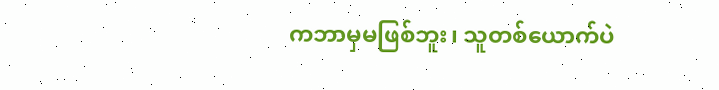ကဘာမှမဖြစ်ဘူး၊ သူတစ်ယောက်ပဲ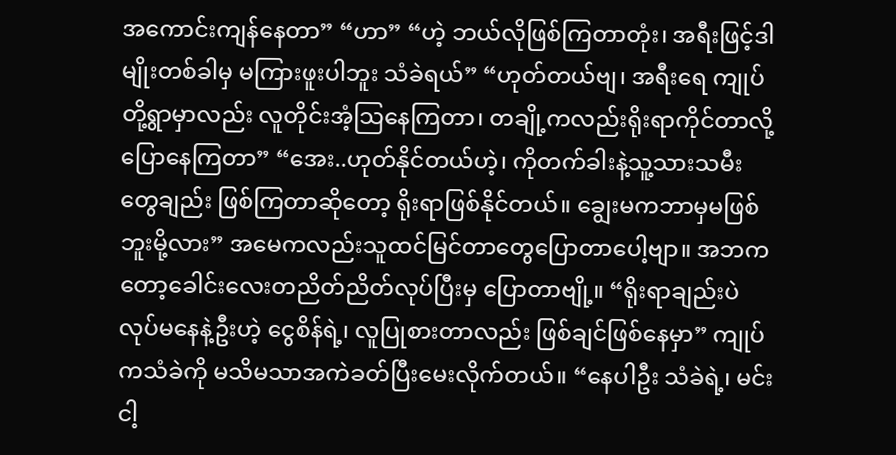အကောင်းကျန်နေတာ” “ဟာ” “ဟဲ့ ဘယ်လိုဖြစ်ကြတာတုံး၊ အရီးဖြင့်ဒါမျိုးတစ်ခါမှ မကြားဖူးပါဘူး သံခဲရယ်” “ဟုတ်တယ်ဗျ၊ အရီးရေ ကျုပ်တို့ရွာမှာလည်း လူတိုင်းအံ့သြနေကြတာ၊ တချို့ကလည်းရိုးရာကိုင်တာလို့ပြောနေကြတာ” “အေး..ဟုတ်နိုင်တယ်ဟဲ့၊ ကိုတက်ခါးနဲ့သူ့သားသမီးတွေချည်း ဖြစ်ကြတာဆိုတော့ ရိုးရာဖြစ်နိုင်တယ်။ ချွေးမကဘာမှမဖြစ်ဘူးမို့လား” အမေကလည်းသူထင်မြင်တာတွေပြောတာပေါ့ဗျာ။ အဘကတော့ခေါင်းလေးတညိတ်ညိတ်လုပ်ပြီးမှ ပြောတာဗျို့။ “ရိုးရာချည်းပဲလုပ်မနေနဲ့ဦးဟဲ့ ငွေစိန်ရဲ့၊ လူပြုစားတာလည်း ဖြစ်ချင်ဖြစ်နေမှာ” ကျုပ်ကသံခဲကို မသိမသာအကဲခတ်ပြီးမေးလိုက်တယ်။ “နေပါဦး သံခဲရဲ့၊ မင်းငါ့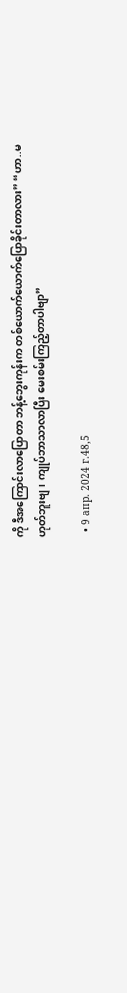ကို ဒီအကြောင်းလာပြောတာ ဘန့်ဘွေးကုန်းက တစ်ယောက်ယောက်ပြောခိုင်းတာလား” “ဟာ..မဟုတ်ဘူးဗျ၊ ကျုပ်ဘာသာလာပြီး မေးစမ်းကြည့်တာပါဗျာ”

  • 9 апр. 2024 г.48,5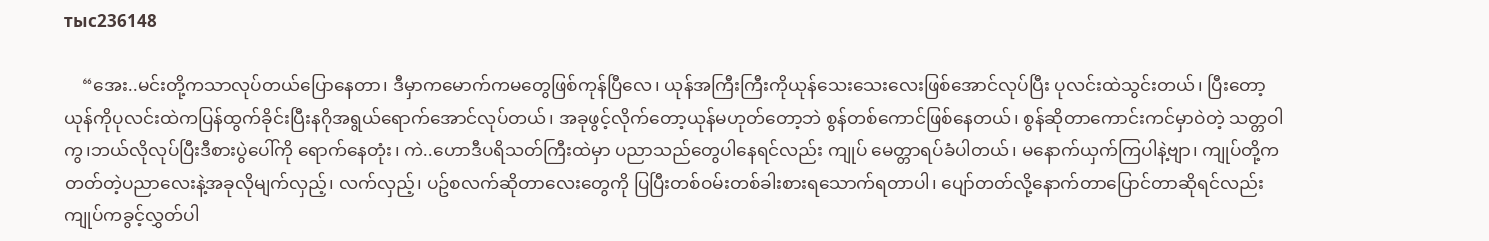тыс236148

    “အေး..မင်းတို့ကသာလုပ်တယ်ပြောနေတာ၊ ဒီမှာကမောက်ကမတွေဖြစ်ကုန်ပြီလေ၊ ယုန်အကြီးကြီးကိုယုန်သေးသေးလေးဖြစ်အောင်လုပ်ပြီး ပုလင်းထဲသွင်းတယ်၊ ပြီးတော့ယုန်ကိုပုလင်းထဲကပြန်ထွက်ခိုင်းပြီးနဂိုအရွယ်ရောက်အောင်လုပ်တယ်၊ အခုဖွင့်လိုက်တော့ယုန်မဟုတ်တော့ဘဲ စွန်တစ်ကောင်ဖြစ်နေတယ်၊ စွန်ဆိုတာကောင်းကင်မှာဝဲတဲ့ သတ္တဝါ ကွ၊ဘယ်လိုလုပ်ပြီးဒီစားပွဲပေါ်ကို ရောက်နေတုံး၊ ကဲ..ဟောဒီပရိသတ်ကြီးထဲမှာ ပညာသည်တွေပါနေရင်လည်း ကျုပ် မေတ္တာရပ်ခံပါတယ်၊ မနောက်ယှက်ကြပါနဲ့ဗျာ၊ ကျုပ်တို့ကတတ်တဲ့ပညာလေးနဲ့အခုလိုမျက်လှည့်၊ လက်လှည့်၊ ပဥ်စလက်ဆိုတာလေးတွေကို ပြပြီးတစ်ဝမ်းတစ်ခါးစားရသောက်ရတာပါ၊ ပျော်တတ်လို့နောက်တာပြောင်တာဆိုရင်လည်း ကျုပ်ကခွင့်လွှတ်ပါ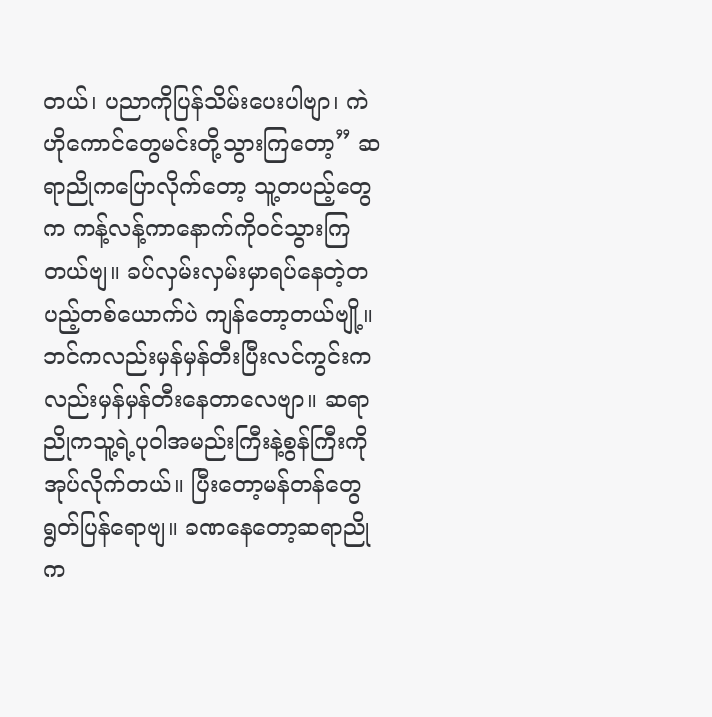တယ်၊ ပညာကိုပြန်သိမ်းပေးပါဗျာ၊ ကဲဟိုကောင်တွေမင်းတို့သွားကြတော့” ဆရာညိုကပြောလိုက်တော့ သူ့တပည့်တွေက ကန့်လန့်ကာနောက်ကိုဝင်သွားကြတယ်ဗျ။ ခပ်လှမ်းလှမ်းမှာရပ်နေတဲ့တပည့်တစ်ယောက်ပဲ ကျန်တော့တယ်ဗျို့။ ဘင်ကလည်းမှန်မှန်တီးပြီးလင်ကွင်းကလည်းမှန်မှန်တီးနေတာလေဗျာ။ ဆရာညိုကသူ့ရဲ့ပုဝါအမည်းကြီးနဲ့စွန်ကြီးကိုအုပ်လိုက်တယ်။ ပြီးတော့မန်တန်တွေရွတ်ပြန်ရောဗျ။ ခဏနေတော့ဆရာညိုက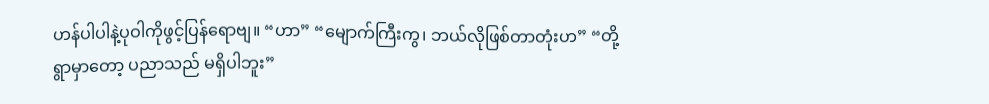ဟန်ပါပါနဲ့ပုဝါကိုဖွင့်ပြန်ရောဗျ။ “ဟာ” “မျောက်ကြီးကွ၊ ဘယ်လိုဖြစ်တာတုံးဟ” “တို့ရွာမှာတော့ ပညာသည် မရှိပါဘူး”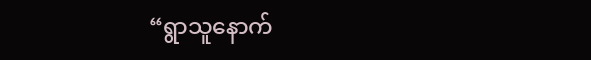“ရွာသူနောက်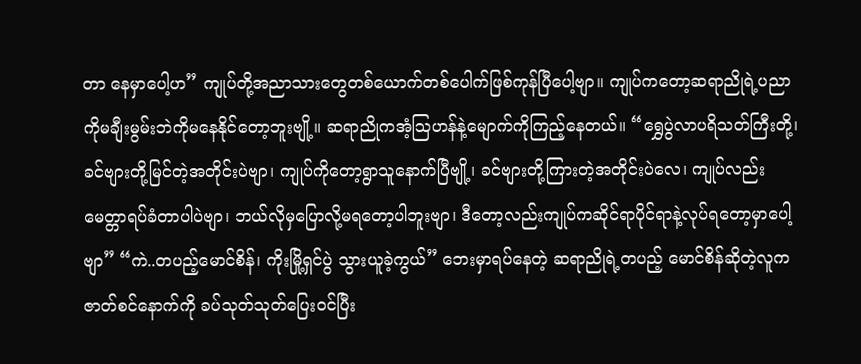တာ နေမှာပေါ့ဟ” ကျုပ်တို့အညာသားတွေတစ်ယောက်တစ်ပေါက်ဖြစ်ကုန်ပြီပေါ့ဗျာ။ ကျုပ်ကတော့ဆရာညိုရဲ့ပညာကိုမချီးမွမ်းဘဲကိုမနေနိုင်တော့ဘူးဗျို့။ ဆရာညိုကအံ့သြဟန်နဲ့မျောက်ကိုကြည့်နေတယ်။ “ရွှေပွဲလာပရိသတ်ကြီးတို့၊ ခင်ဗျားတို့မြင်တဲ့အတိုင်းပဲဗျာ၊ ကျုပ်ကိုတော့ရွာသူနောက်ပြီဗျို့၊ ခင်ဗျားတို့ကြားတဲ့အတိုင်းပဲလေ၊ ကျုပ်လည်း မေတ္တာရပ်ခံတာပါပဲဗျာ၊ ဘယ်လိုမှပြောလို့မရတော့ပါဘူးဗျာ၊ ဒီတော့လည်းကျုပ်ကဆိုင်ရာပိုင်ရာနဲ့လုပ်ရတော့မှာပေါ့ဗျာ” “ကဲ..တပည့်မောင်စိန်၊ ကိုးမြို့ရှင်ပွဲ သွားယူခဲ့ကွယ်” ဘေးမှာရပ်နေတဲ့ ဆရာညိုရဲ့တပည့် မောင်စိန်ဆိုတဲ့လူက ဇာတ်စင်နောက်ကို ခပ်သုတ်သုတ်ပြေးဝင်ပြီး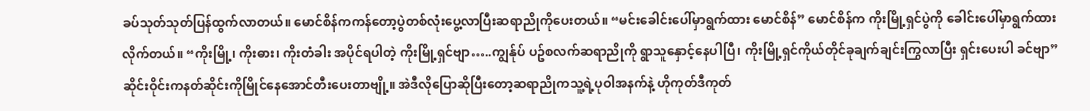ခပ်သုတ်သုတ်ပြန်ထွက်လာတယ်။ မောင်စိန်ကကန်တော့ပွဲတစ်လုံးပွေ့လာပြီးဆရာညိုကိုပေးတယ်။ “မင်းခေါင်းပေါ်မှာရွက်ထား မောင်စိန်” မောင်စိန်က ကိုးမြို့ရှင်ပွဲကို ခေါင်းပေါ်မှာရွက်ထားလိုက်တယ်။ “ကိုးမြို့၊ ကိုးဓား၊ ကိုးတံခါး အပိုင်ရပါတဲ့ ကိုးမြို့ရှင်ဗျာ…..ကျွန်ုပ် ပဥ်စလက်ဆရာညိုကို ရွာသူနှောင့်နေပါပြီ၊ ကိုးမြို့ရှင်ကိုယ်တိုင်ခုချက်ချင်းကြွလာပြီး ရှင်းပေးပါ ခင်ဗျာ” ဆိုင်းဝိုင်းကနတ်ဆိုင်းကိုမြိုင်နေအောင်တီးပေးတာဗျို့။ အဲဒီလိုပြောဆိုပြီးတော့ဆရာညိုကသူ့ရဲ့ပုဝါအနက်နဲ့ ဟိုကုတ်ဒီကုတ်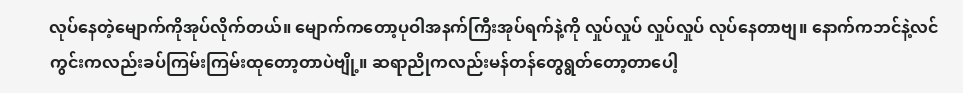လုပ်နေတဲ့မျောက်ကိုအုပ်လိုက်တယ်။ မျောက်ကတော့ပုဝါအနက်ကြီးအုပ်ရက်နဲ့ကို လှုပ်လှုပ် လှုပ်လှုပ် လုပ်နေတာဗျ။ နောက်ကဘင်နဲ့လင်ကွင်းကလည်းခပ်ကြမ်းကြမ်းထုတော့တာပဲဗျို့။ ဆရာညိုကလည်းမန်တန်တွေရွတ်တော့တာပေါ့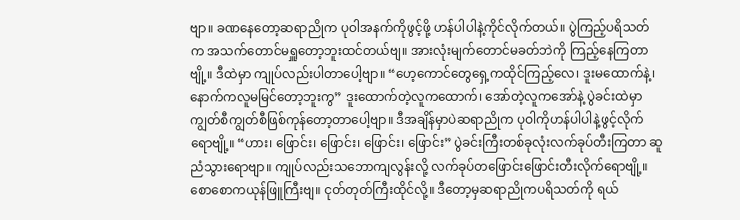ဗျာ။ ခဏနေတော့ဆရာညိုက ပုဝါအနက်ကိုဖွင့်ဖို့ ဟန်ပါပါနဲ့ကိုင်လိုက်တယ်။ ပွဲကြည့်ပရိသတ်က အသက်တောင်မရှူတော့ဘူးထင်တယ်ဗျ။ အားလုံးမျက်တောင်မခတ်ဘဲကို ကြည့်နေကြတာဗျို့။ ဒီထဲမှာ ကျုပ်လည်းပါတာပေါ့ဗျာ။ “ဟေ့ကောင်တွေရှေ့ကထိုင်ကြည့်လေ၊ ဒူးမထောက်နဲ့၊ နောက်ကလူမမြင်တော့ဘူးကွ” ဒူးထောက်တဲ့လူကထောက်၊ အော်တဲ့လူကအော်နဲ့ ပွဲခင်းထဲမှာ ကျွတ်စီကျွတ်စီဖြစ်ကုန်တော့တာပေါ့ဗျာ။ ဒီအချိန်မှာပဲဆရာညိုက ပုဝါကိုဟန်ပါပါနဲ့ဖွင့်လိုက်ရောဗျို့။ “ဟား၊ ဖြောင်း၊ ဖြောင်း၊ ဖြောင်း၊ ဖြောင်း” ပွဲခင်းကြီးတစ်ခုလုံးလက်ခုပ်တီးကြတာ ဆူညံသွားရောဗျာ။ ကျုပ်လည်းသဘောကျလွန်းလို့ လက်ခုပ်တဖြောင်းဖြောင်းတီးလိုက်ရောဗျို့။ စောစောကယုန်ဖြူကြီးဗျ။ ငုတ်တုတ်ကြီးထိုင်လို့။ ဒီတော့မှဆရာညိုကပရိသတ်ကို ရယ်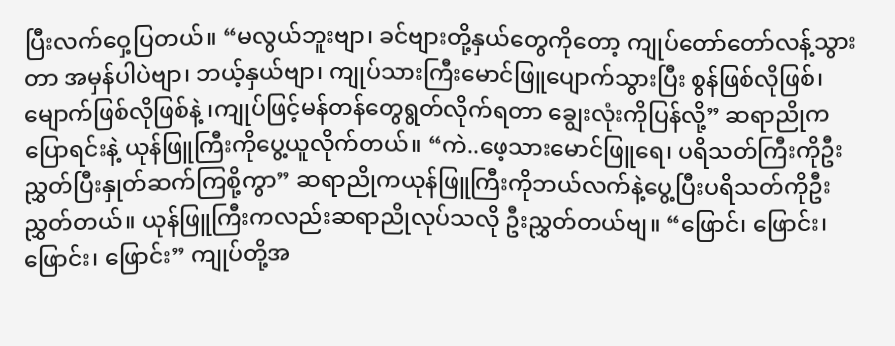ပြီးလက်ဝှေ့ပြတယ်။ “မလွယ်ဘူးဗျာ၊ ခင်ဗျားတို့နှယ်တွေကိုတော့ ကျုပ်တော်တော်လန့်သွားတာ အမှန်ပါပဲဗျာ၊ ဘယ့်နှယ်ဗျာ၊ ကျုပ်သားကြီးမောင်ဖြူပျောက်သွားပြီး စွန်ဖြစ်လိုဖြစ်၊ မျောက်ဖြစ်လိုဖြစ်နဲ့ ၊ကျုပ်ဖြင့်မန်တန်တွေရွတ်လိုက်ရတာ ချွေးလုံးကိုပြန်လို့” ဆရာညိုကပြောရင်းနဲ့ ယုန်ဖြူကြီးကိုပွေ့ယူလိုက်တယ်။ “ကဲ..ဖေ့သားမောင်ဖြူရေ၊ ပရိသတ်ကြီးကိုဦးညွှတ်ပြီးနှုတ်ဆက်ကြစို့ကွာ” ဆရာညိုကယုန်ဖြူကြီးကိုဘယ်လက်နဲ့ပွေ့ပြီးပရိသတ်ကိုဦးညွှတ်တယ်။ ယုန်ဖြူကြီးကလည်းဆရာညိုလုပ်သလို ဦးညွှတ်တယ်ဗျ။ “ဖြောင်၊ ဖြောင်း၊ ဖြောင်း၊ ဖြောင်း” ကျုပ်တို့အ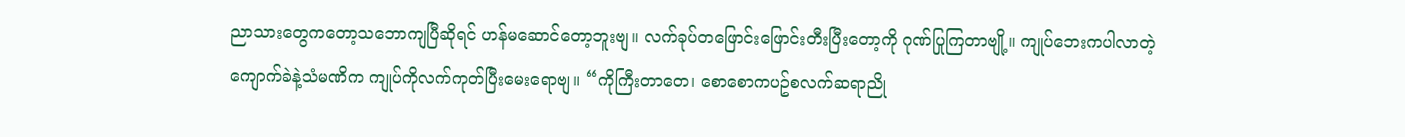ညာသားတွေကတော့သဘောကျပြီဆိုရင် ဟန်မဆောင်တော့ဘူးဗျ။ လက်ခုပ်တဖြောင်းဖြောင်းတီးပြီးတော့ကို ဂုဏ်ပြုကြတာဗျို့။ ကျုပ်ဘေးကပါလာတဲ့ကျောက်ခဲနဲ့သံမဏိက ကျုပ်ကိုလက်ကုတ်ပြီးမေးရောဗျ။ “ကိုကြီးတာတေ၊ စောစောကပဥ်စလက်ဆရာညို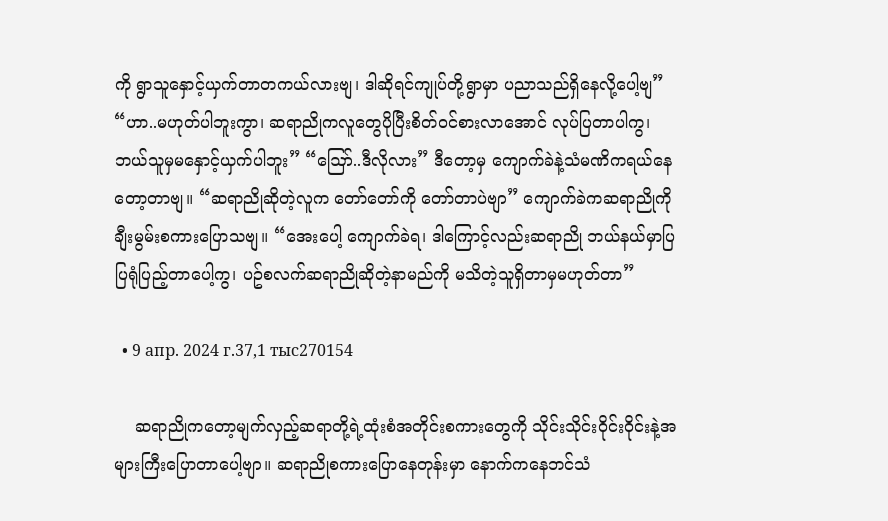ကို ရွာသူနှောင့်ယှက်တာတကယ်လားဗျ၊ ဒါဆိုရင်ကျုပ်တို့ရွာမှာ ပညာသည်ရှိနေလို့ပေါ့ဗျ” “ဟာ..မဟုတ်ပါဘူးကွာ၊ ဆရာညိုကလူတွေပိုပြီးစိတ်ဝင်စားလာအောင် လုပ်ပြတာပါကွ၊ ဘယ်သူမှမနှောင့်ယှက်ပါဘူး” “ဪ..ဒီလိုလား” ဒီတော့မှ ကျောက်ခဲနဲ့သံမဏိကရယ်နေတော့တာဗျ။ “ဆရာညိုဆိုတဲ့လူက တော်တော်ကို တော်တာပဲဗျာ” ကျောက်ခဲကဆရာညိုကို ချီးမွမ်းစကားပြောသဗျ။ “အေးပေါ့ ကျောက်ခဲရ၊ ဒါကြောင့်လည်းဆရာညို ဘယ်နယ်မှာပြပြရုံပြည့်တာပေါ့ကွ၊ ပဥ်စလက်ဆရာညိုဆိုတဲ့နာမည်ကို မသိတဲ့သူရှိတာမှမဟုတ်တာ”

  • 9 апр. 2024 г.37,1 тыс270154

    ဆရာညိုကတော့မျက်လှည့်ဆရာတို့ရဲ့ထုံးစံအတိုင်းစကားတွေကို သိုင်းသိုင်းဝိုင်းဝိုင်းနဲ့အများကြီးပြောတာပေါ့ဗျာ။ ဆရာညိုစကားပြောနေတုန်းမှာ နောက်ကနေဘင်သံ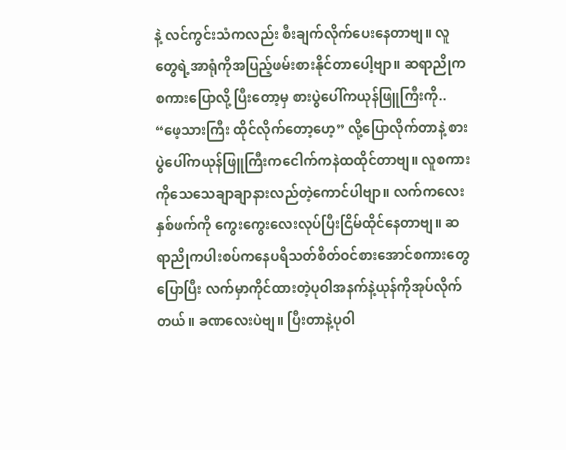နဲ့ လင်ကွင်းသံကလည်း စီးချက်လိုက်ပေးနေတာဗျ။ လူတွေရဲ့အာရုံကိုအပြည့်ဖမ်းစားနိုင်တာပေါ့ဗျာ။ ဆရာညိုကစကားပြောလို့ ပြီးတော့မှ စားပွဲပေါ်ကယုန်ဖြူကြီးကို.. “ဖေ့သားကြီး ထိုင်လိုက်တော့ဟေ့” လို့ပြောလိုက်တာနဲ့ စားပွဲပေါ်ကယုန်ဖြူကြီးကငေါက်ကနဲထထိုင်တာဗျ။ လူစကားကိုသေသေချာချာနားလည်တဲ့ကောင်ပါဗျာ။ လက်ကလေးနှစ်ဖက်ကို ကွေးကွေးလေးလုပ်ပြီးငြိမ်ထိုင်နေတာဗျ။ ဆရာညိုကပါးစပ်ကနေပရိသတ်စိတ်ဝင်စားအောင်စကားတွေပြောပြီး လက်မှာကိုင်ထားတဲ့ပုဝါအနက်နဲ့ယုန်ကိုအုပ်လိုက်တယ်။ ခဏလေးပဲဗျ။ ပြီးတာနဲ့ပုဝါ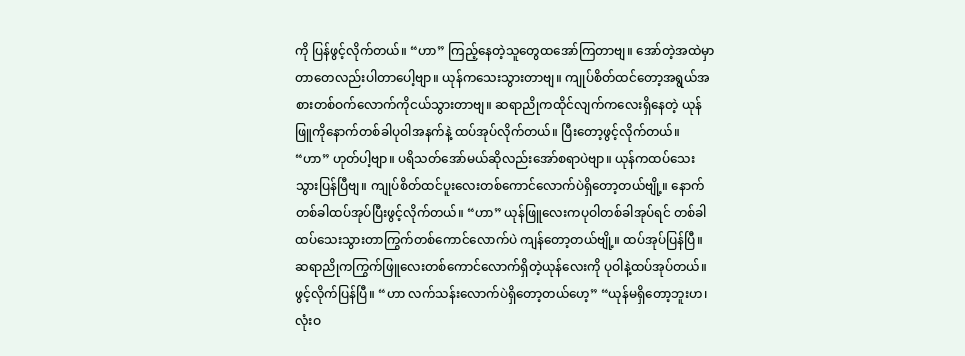ကို ပြန်ဖွင့်လိုက်တယ်။ “ဟာ” ကြည့်နေတဲ့သူတွေထအော်ကြတာဗျ။ အော်တဲ့အထဲမှာတာတေလည်းပါတာပေါ့ဗျာ။ ယုန်ကသေးသွားတာဗျ။ ကျုပ်စိတ်ထင်တော့အရွယ်အစားတစ်ဝက်လောက်ကိုငယ်သွားတာဗျ။ ဆရာညိုကထိုင်လျက်ကလေးရှိနေတဲ့ ယုန်ဖြူကိုနောက်တစ်ခါပုဝါအနက်နဲ့ ထပ်အုပ်လိုက်တယ်။ ပြီးတော့ဖွင့်လိုက်တယ်။ “ဟာ” ဟုတ်ပါ့ဗျာ။ ပရိသတ်အော်မယ်ဆိုလည်းအော်စရာပဲဗျာ။ ယုန်ကထပ်သေးသွားပြန်ပြီဗျ။ ကျုပ်စိတ်ထင်ပူးလေးတစ်ကောင်လောက်ပဲရှိတော့တယ်ဗျို့။ နောက်တစ်ခါထပ်အုပ်ပြီးဖွင့်လိုက်တယ်။ “ဟာ” ယုန်ဖြူလေးကပုဝါတစ်ခါအုပ်ရင် တစ်ခါထပ်သေးသွားတာကြွက်တစ်ကောင်လောက်ပဲ ကျန်တော့တယ်ဗျို့။ ထပ်အုပ်ပြန်ပြီ။ ဆရာညိုကကြွက်ဖြူလေးတစ်ကောင်လောက်ရှိတဲ့ယုန်လေးကို ပုဝါနဲ့ထပ်အုပ်တယ်။ ဖွင့်လိုက်ပြန်ပြီ။ “ဟာ လက်သန်းလောက်ပဲရှိတော့တယ်ဟေ့” “ယုန်မရှိတော့ဘူးဟ၊ လုံးဝ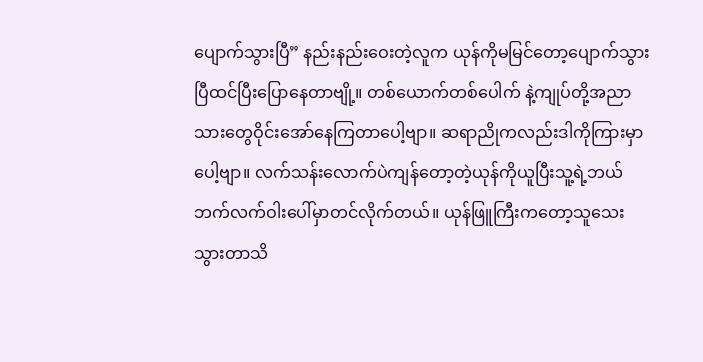ပျောက်သွားပြီ” နည်းနည်းဝေးတဲ့လူက ယုန်ကိုမမြင်တော့ပျောက်သွားပြီထင်ပြီးပြောနေတာဗျို့။ တစ်ယောက်တစ်ပေါက် နဲ့ကျုပ်တို့အညာသားတွေဝိုင်းအော်နေကြတာပေါ့ဗျာ။ ဆရာညိုကလည်းဒါကိုကြားမှာပေါ့ဗျာ။ လက်သန်းလောက်ပဲကျန်တော့တဲ့ယုန်ကိုယူပြီးသူ့ရဲ့ဘယ်ဘက်လက်ဝါးပေါ်မှာတင်လိုက်တယ်။ ယုန်ဖြူကြီးကတော့သူသေးသွားတာသိ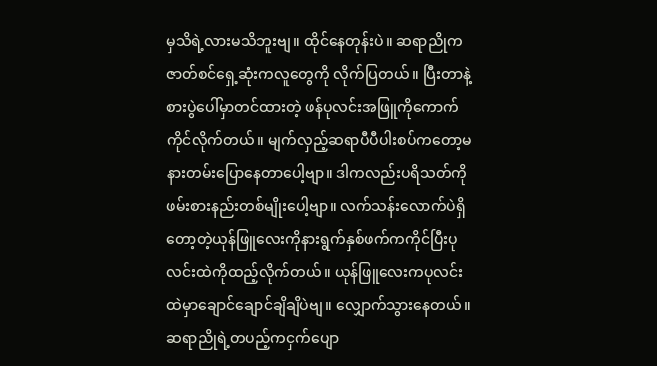မှသိရဲ့လားမသိဘူးဗျ။ ထိုင်နေတုန်းပဲ။ ဆရာညိုကဇာတ်စင်ရှေ့ဆုံးကလူတွေကို လိုက်ပြတယ်။ ပြီးတာနဲ့စားပွဲပေါ်မှာတင်ထားတဲ့ ဖန်ပုလင်းအဖြူကိုကောက်ကိုင်လိုက်တယ်။ မျက်လှည့်ဆရာပီပီပါးစပ်ကတော့မနားတမ်းပြောနေတာပေါ့ဗျာ။ ဒါကလည်းပရိသတ်ကိုဖမ်းစားနည်းတစ်မျိုးပေါ့ဗျာ။ လက်သန်းလောက်ပဲရှိတော့တဲ့ယုန်ဖြူလေးကိုနားရွက်နှစ်ဖက်ကကိုင်ပြီးပုလင်းထဲကိုထည့်လိုက်တယ်။ ယုန်ဖြူလေးကပုလင်းထဲမှာချောင်ချောင်ချိချိပဲဗျ။ လျှောက်သွားနေတယ်။ ဆရာညိုရဲ့တပည့်ကငှက်ပျော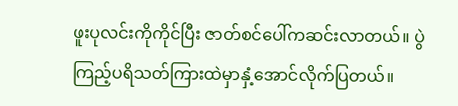ဖူးပုလင်းကိုကိုင်ပြီး ဇာတ်စင်ပေါ်ကဆင်းလာတယ်။ ပွဲကြည့်ပရိသတ်ကြားထဲမှာနှံ့အောင်လိုက်ပြတယ်။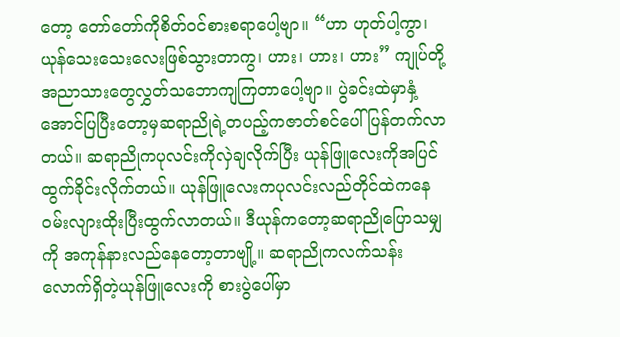တော့ တော်တော်ကိုစိတ်ဝင်စားစရာပေါ့ဗျာ။ “ဟာ ဟုတ်ပါ့ကွာ၊ ယုန်သေးသေးလေးဖြစ်သွားတာကွ၊ ဟား၊ ဟား၊ ဟား” ကျုပ်တို့အညာသားတွေလွှတ်သဘောကျကြတာပေါ့ဗျာ။ ပွဲခင်းထဲမှာနှံ့အောင်ပြပြီးတော့မှဆရာညိုရဲ့တပည့်ကဇာတ်စင်ပေါ်ပြန်တက်လာတယ်။ ဆရာညိုကပုလင်းကိုလှဲချလိုက်ပြီး ယုန်ဖြူလေးကိုအပြင်ထွက်ခိုင်းလိုက်တယ်။ ယုန်ဖြူလေးကပုလင်းလည်တိုင်ထဲကနေဝမ်းလျားထိုးပြီးထွက်လာတယ်။ ဒီယုန်ကတော့ဆရာညိုပြောသမျှကို အကုန်နားလည်နေတော့တာဗျို့။ ဆရာညိုကလက်သန်းလောက်ရှိတဲ့ယုန်ဖြူလေးကို စားပွဲပေါ်မှာ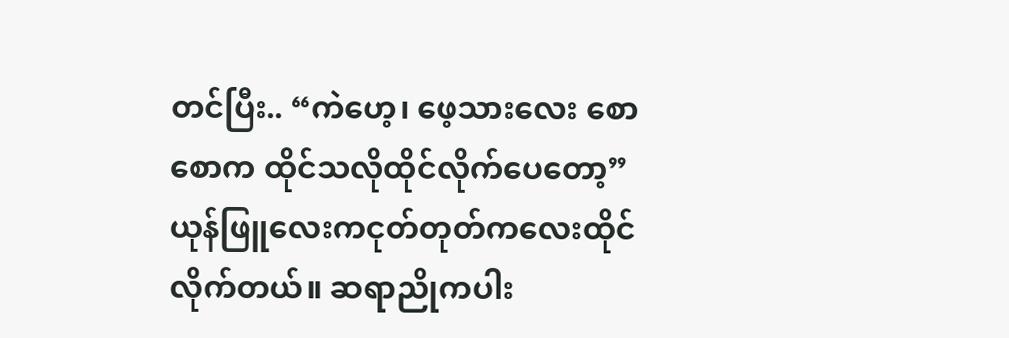တင်ပြီး.. “ကဲဟေ့၊ ဖေ့သားလေး စောစောက ထိုင်သလိုထိုင်လိုက်ပေတော့” ယုန်ဖြူလေးကငုတ်တုတ်ကလေးထိုင်လိုက်တယ်။ ဆရာညိုကပါး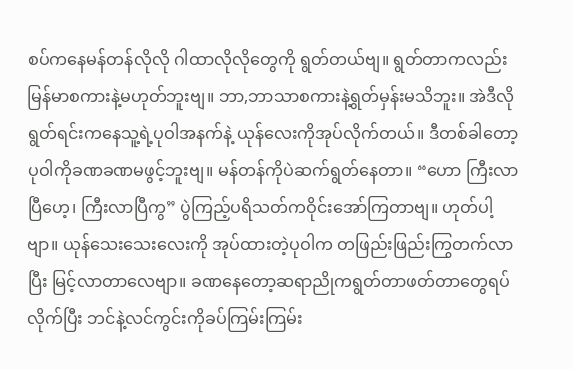စပ်ကနေမန်တန်လိုလို ဂါထာလိုလိုတွေကို ရွတ်တယ်ဗျ။ ရွတ်တာကလည်းမြန်မာစကားနဲ့မဟုတ်ဘူးဗျ။ ဘာ,ဘာသာစကားနဲ့ရွတ်မှန်းမသိဘူး။ အဲဒီလိုရွတ်ရင်းကနေသူ့ရဲ့ပုဝါအနက်နဲ့ ယုန်လေးကိုအုပ်လိုက်တယ်။ ဒီတစ်ခါတော့ပုဝါကိုခဏခဏမဖွင့်ဘူးဗျ။ မန်တန်ကိုပဲဆက်ရွတ်နေတာ။ “ဟော ကြီးလာပြီဟေ့၊ ကြီးလာပြီကွ” ပွဲကြည့်ပရိသတ်ကဝိုင်းအော်ကြတာဗျ။ ဟုတ်ပါ့ဗျာ။ ယုန်သေးသေးလေးကို အုပ်ထားတဲ့ပုဝါက တဖြည်းဖြည်းကြွတက်လာပြီး မြင့်လာတာလေဗျာ။ ခဏနေတော့ဆရာညိုကရွတ်တာဖတ်တာတွေရပ်လိုက်ပြီး ဘင်နဲ့လင်ကွင်းကိုခပ်ကြမ်းကြမ်း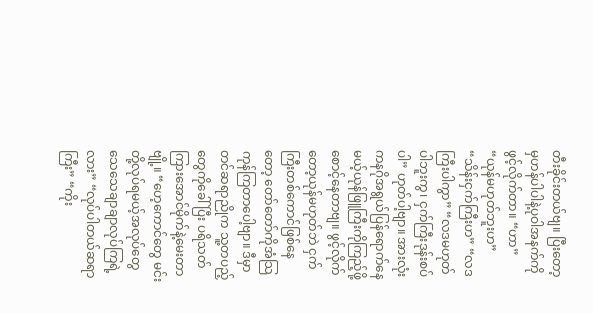တီးခိုင်းတယ်ဗျ။ ပြီးတော့မှဟန်ပါပါနဲ့ပုဝါအနက်ကိုဖွင့်လိုက်တာ။ “ဟာ” “ယုန်မဟုတ်ဘူးဟ” “သိန်းငှက်ကြီးဟ” “လဒကြီးပါကွာ” “လဒမဟုတ်ပါဘူးကွ၊ ငှက်ကြီးဒုန်းစပ်ပါ” ဟုတ်ပါ့ဗျာ။ အားလုံးကနဂိုအရွယ်ပြန်ရောက်နေမယ့်ယုန်ဖြူကြီးကိုကြည့်ဖို့စောင့်နေတာဗျ။ ဖွင့်လိုက်တော့ယုန်မဟုတ်ဘဲ ငှက်ကြီးတစ်ကောင်ဖြစ်နေတော့ တော်တော်ကိုအံသြကုန်ကြတာပေါ့ဗျာ။ ဒီမှာတင်ဆရာညိုက သူ့တပည့်တွေကိုခေါ်ပြီး ပရိသတ်ကြားအောင်မိုက်နဲ့မေးတာဗျို့။ “ဟေ့ကောင်တွေ မင်းတို့လုပ်ရမယ့်အလုပ်တွေ သေသေချာချာလုပ်ကြရဲ့လား” “လုပ်ပါတယ်ဆရာကြီး” “ကိုး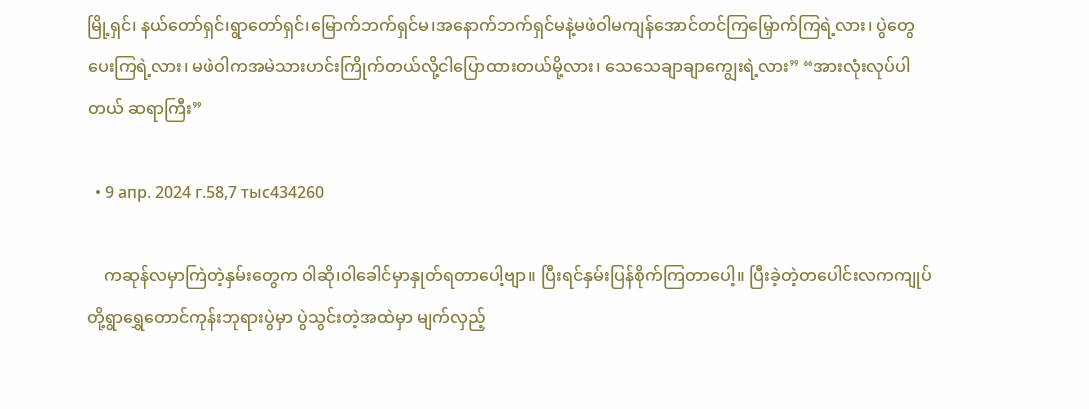မြို့ရှင်၊ နယ်တော်ရှင်၊ရွာတော်ရှင်၊မြောက်ဘက်ရှင်မ၊အနောက်ဘက်ရှင်မနဲ့မဖဲဝါမကျန်အောင်တင်ကြမြှောက်ကြရဲ့လား၊ ပွဲတွေပေးကြရဲ့လား၊ မဖဲဝါကအမဲသားဟင်းကြိုက်တယ်လို့ငါပြောထားတယ်မို့လား၊ သေသေချာချာကျွေးရဲ့လား” “အားလုံးလုပ်ပါတယ် ဆရာကြီး”

  • 9 апр. 2024 г.58,7 тыс434260

    ကဆုန်လမှာကြဲတဲ့နှမ်းတွေက ဝါဆို၊ဝါခေါင်မှာနှုတ်ရတာပေါ့ဗျာ။ ပြီးရင်နှမ်းပြန်စိုက်ကြတာပေါ့။ ပြီးခဲ့တဲ့တပေါင်းလကကျုပ်တို့ရွာရွှေတောင်ကုန်းဘုရားပွဲမှာ ပွဲသွင်းတဲ့အထဲမှာ မျက်လှည့်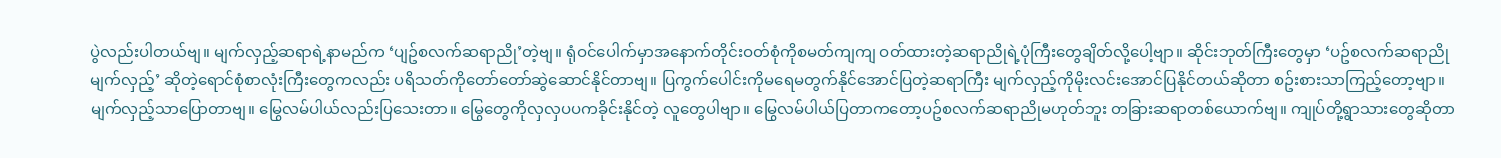ပွဲလည်းပါတယ်ဗျ။ မျက်လှည့်ဆရာရဲ့နာမည်က ‘ပျဥ်စလက်ဆရာညို’တဲ့ဗျ။ ရုံဝင်ပေါက်မှာအနောက်တိုင်းဝတ်စုံကိုစမတ်ကျကျ ဝတ်ထားတဲ့ဆရာညိုရဲ့ပုံကြီးတွေချိတ်လို့ပေါ့ဗျာ။ ဆိုင်းဘုတ်ကြီးတွေမှာ ‘ပဥ်စလက်ဆရာညိုမျက်လှည့်’ ဆိုတဲ့ရောင်စုံစာလုံးကြီးတွေကလည်း ပရိသတ်ကိုတော်တော်ဆွဲဆောင်နိုင်တာဗျ။ ပြကွက်ပေါင်းကိုမရေမတွက်နိုင်အောင်ပြတဲ့ဆရာကြီး မျက်လှည့်ကိုမိုးလင်းအောင်ပြနိုင်တယ်ဆိုတာ စဥ်းစားသာကြည့်တော့ဗျာ။ မျက်လှည့်သာပြောတာဗျ။ မြွေလမ်ပါယ်လည်းပြသေးတာ။ မြွေတွေကိုလှလှပပကခိုင်းနိုင်တဲ့ လူတွေပါဗျာ။ မြွေလမ်ပါယ်ပြတာကတော့ပဥ်စလက်ဆရာညိုမဟုတ်ဘူး တခြားဆရာတစ်ယောက်ဗျ။ ကျုပ်တို့ရွာသားတွေဆိုတာ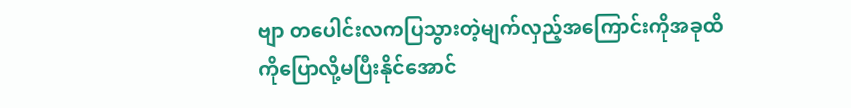ဗျာ တပေါင်းလကပြသွားတဲ့မျက်လှည့်အကြောင်းကိုအခုထိကိုပြောလို့မပြီးနိုင်အောင်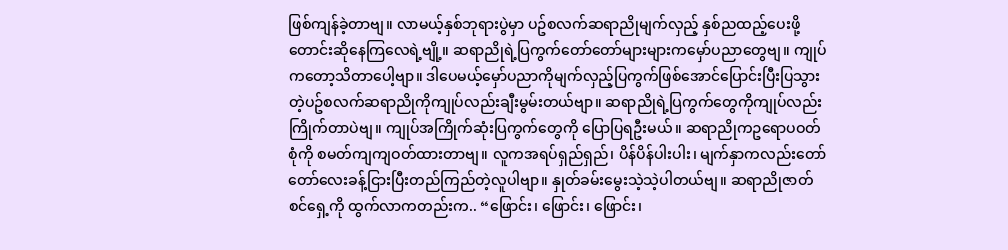ဖြစ်ကျန်ခဲ့တာဗျ။ လာမယ့်နှစ်ဘုရားပွဲမှာ ပဥ်စလက်ဆရာညိုမျက်လှည့် နှစ်ညထည့်ပေးဖို့တောင်းဆိုနေကြလေရဲ့ဗျို့။ ဆရာညိုရဲ့ပြကွက်တော်တော်များများကမှော်ပညာတွေဗျ။ ကျုပ်ကတော့သိတာပေါ့ဗျာ။ ဒါပေမယ့်မှော်ပညာကိုမျက်လှည့်ပြကွက်ဖြစ်အောင်ပြောင်းပြီးပြသွားတဲ့ပဥ်စလက်ဆရာညိုကိုကျုပ်လည်းချီးမွမ်းတယ်ဗျာ။ ဆရာညိုရဲ့ပြကွက်တွေကိုကျုပ်လည်းကြိုက်တာပဲဗျ။ ကျုပ်အကြိုက်ဆုံးပြကွက်တွေကို ပြောပြရဦးမယ်။ ဆရာညိုကဥရောပဝတ်စုံကို စမတ်ကျကျဝတ်ထားတာဗျ။ လူကအရပ်ရှည်ရှည်၊ ပိန်ပိန်ပါးပါး၊ မျက်နှာကလည်းတော်တော်လေးခန့်ငြားပြီးတည်ကြည်တဲ့လူပါဗျာ။ နှုတ်ခမ်းမွေးသဲ့သဲ့ပါတယ်ဗျ။ ဆရာညိုဇာတ်စင်ရှေ့ကို ထွက်လာကတည်းက.. “ဖြောင်း၊ ဖြောင်း၊ ဖြောင်း၊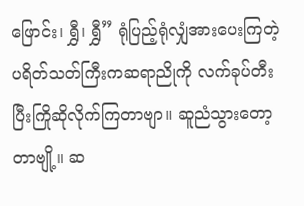ဖြောင်း၊ ရွှီ၊ ရွှီ” ရုံပြည့်ရုံလျှံအားပေးကြတဲ့ ပရိတ်သတ်ကြီးကဆရာညိုကို လက်ခုပ်တီးပြီးကြိုဆိုလိုက်ကြတာဗျာ။ ဆူညံသွားတော့တာဗျို့။ ဆ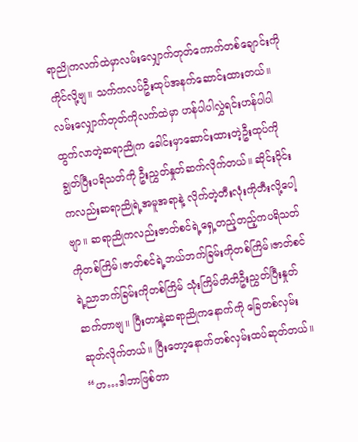ရာညိုကလက်ထဲမှာလမ်းလျှောက်တုတ်ကောက်တစ်ချောင်းကိုကိုင်လို့ဗျ။ သက်ကလပ်ဦးထုပ်အနက်ဆောင်းထားတယ်။ လမ်းလျှောက်တုတ်ကိုလက်ထဲမှာ ဟန်ပါပါလွှဲရင်းဟန်ပါပါထွက်လာတဲ့ဆရာညိုက ခေါင်းမှာဆောင်းထားတဲ့ဦးထုပ်ကိုချွတ်ပြီးပရိသတ်ကို ဦးညွှတ်နှုတ်ဆက်လိုက်တယ်။ ဆိုင်းဝိုင်းကလည်းဆရာညိုရဲ့အမူအရာနဲ့ လိုက်တဲ့တီးလုံးကိုတီးလို့ပေါ့ဗျာ။ ဆရာညိုကလည်းဇာတ်စင်ရဲ့ရှေ့တည့်တည့်ကပရိသတ်ကိုတစ်ကြိမ်၊ဇာတ်စင်ရဲ့ဘယ်ဘက်ခြမ်းကိုတစ်ကြိမ်၊ဇာတ်စင်ရဲ့ညာဘက်ခြမ်းကိုတစ်ကြိမ် သုံးကြိမ်တိတိဦးညွှတ်ပြီးနှုတ်ဆက်တာဗျ။ ပြီးတာနဲ့ဆရာညိုကနောက်ကို ခြေတစ်လှမ်းဆုတ်လိုက်တယ်။ ပြီးတော့နောက်တစ်လှမ်းထပ်ဆုတ်တယ်။ “ဟ…ဒါဘာဖြစ်တာ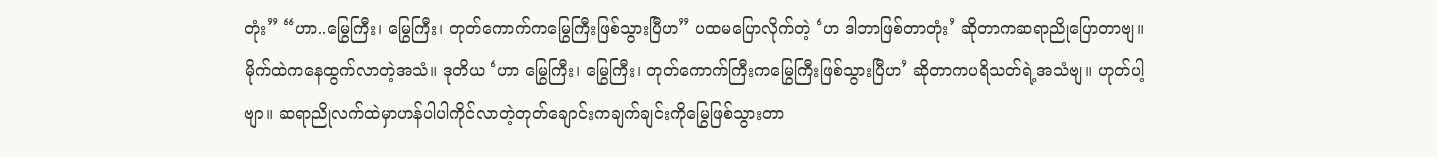တုံး” “ဟာ..မြွေကြီး၊ မြွေကြီး၊ တုတ်ကောက်ကမြွေကြီးဖြစ်သွားပြီဟ” ပထမပြောလိုက်တဲ့ ‘ဟ ဒါဘာဖြစ်တာတုံး’ ဆိုတာကဆရာညိုပြောတာဗျ။ မိုက်ထဲကနေထွက်လာတဲ့အသံ။ ဒုတိယ ‘ဟာ မြွေကြီး၊ မြွေကြီး၊ တုတ်ကောက်ကြီးကမြွေကြီးဖြစ်သွားပြီဟ’ ဆိုတာကပရိသတ်ရဲ့အသံဗျ။ ဟုတ်ပါ့ဗျာ။ ဆရာညိုလက်ထဲမှာဟန်ပါပါကိုင်လာတဲ့တုတ်ချောင်းကချက်ချင်းကိုမြွေဖြစ်သွားတာ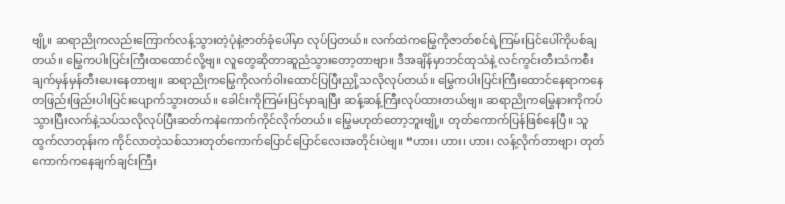ဗျို့။ ဆရာညိုကလည်းကြောက်လန့်သွားတဲ့ပုံနဲ့ဇာတ်ခုံပေါ်မှာ လုပ်ပြတယ်။ လက်ထဲကမြွေကိုဇာတ်စင်ရဲ့ကြမ်းပြင်ပေါ်ကိုပစ်ချတယ်။ မြွေကပါးပြင်းကြီးထထောင်လို့ဗျ။ လူတွေဆိုတာဆူညံသွားတော့တာဗျာ။ ဒီအချိန်မှာဘင်ထုသံနဲ့ လင်ကွင်းတီးသံကစီးချက်မှန်မှန်တီးပေးနေတာဗျ။ ဆရာညိုကမြွေကိုလက်ဝါးထောင်ပြပြီးညှို့သလိုလုပ်တယ်။ မြွေကပါးပြင်းကြီးထောင်နေရာကနေ တဖြည်းဖြည်းပါးပြင်းပျောက်သွားတယ်။ ခေါင်းကိုကြမ်းပြင်မှာချပြီး ဆန့်ဆန့်ကြီးလုပ်ထားတယ်ဗျ။ ဆရာညိုကမြွေနားကိုကပ်သွားပြီးလက်နဲ့သပ်သလိုလုပ်ပြီးဆတ်ကနဲကောက်ကိုင်လိုက်တယ်။ မြွေမဟုတ်တော့ဘူးဗျို့။ တုတ်ကောက်ပြန်ဖြစ်နေပြီ။ သူထွက်လာတုန်းက ကိုင်လာတဲ့သစ်သားတုတ်ကောက်ပြောင်ပြောင်လေးအတိုင်းပဲဗျ။ “ဟား၊ ဟား၊ ဟား၊ လန့်လိုက်တာဗျာ၊ တုတ်ကောက်ကနေချက်ချင်းကြီး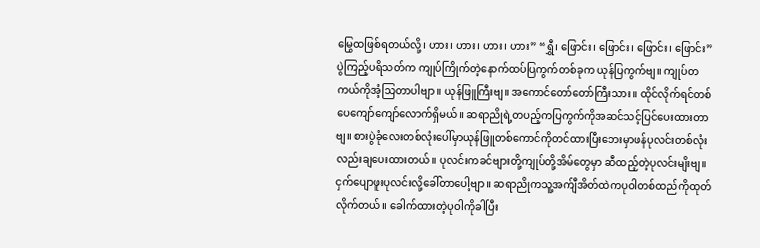မြွေထဖြစ်ရတယ်လို့၊ ဟား၊ ဟား၊ ဟား၊ ဟား” “ရွှီ၊ ဖြောင်း၊ ဖြောင်း၊ ဖြောင်း၊ ဖြောင်း” ပွဲကြည့်ပရိသတ်က ကျုပ်ကြိုက်တဲ့နောက်ထပ်ပြကွက်တစ်ခုက ယုန်ပြကွက်ဗျ။ ကျုပ်တကယ်ကိုအံ့သြတာပါဗျာ။ ယုန်ဖြူကြီးဗျ။ အကောင်တော်တော်ကြီးသား။ ထိုင်လိုက်ရင်တစ်ပေကျော်ကျော်လောက်ရှိမယ်။ ဆရာညိုရဲ့တပည့်ကပြကွက်ကိုအဆင်သင့်ပြင်ပေးထားတာဗျ။ စားပွဲခုံလေးတစ်လုံးပေါ်မှာယုန်ဖြူတစ်ကောင်ကိုတင်ထားပြီးဘေးမှာဖန်ပုလင်းတစ်လုံးလည်းချပေးထားတယ်။ ပုလင်းကခင်ဗျားတို့ကျုပ်တို့အိမ်တွေမှာ ဆီထည့်တဲ့ပုလင်းမျိးဗျ။ ငှက်ပျောဖူးပုလင်းလို့ခေါ်တာပေါ့ဗျာ။ ဆရာညိုကသူ့အက်ျီအိတ်ထဲကပုဝါတစ်ထည်ကိုထုတ်လိုက်တယ်။ ခေါက်ထားတဲ့ပုဝါကိုခါပြီး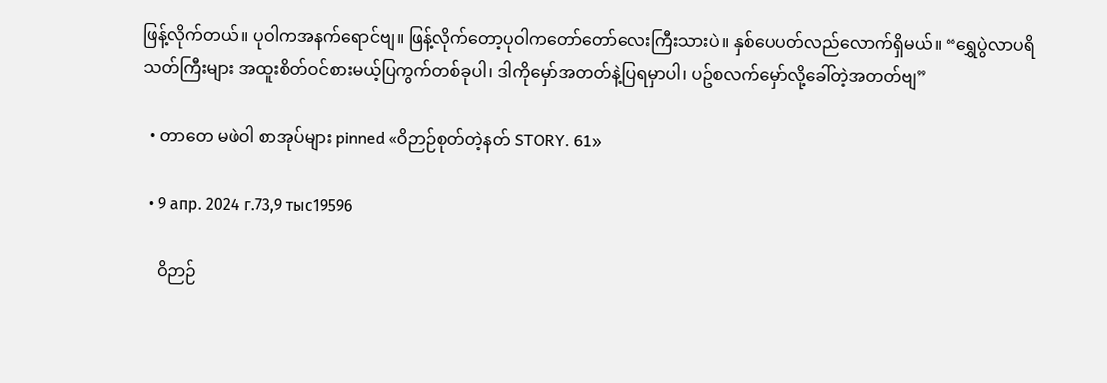ဖြန့်လိုက်တယ်။ ပုဝါကအနက်ရောင်ဗျ။ ဖြန့်လိုက်တော့ပုဝါကတော်တော်လေးကြီးသားပဲ။ နှစ်ပေပတ်လည်လောက်ရှိမယ်။ “ရွှေပွဲလာပရိသတ်ကြီးများ အထူးစိတ်ဝင်စားမယ့်ပြကွက်တစ်ခုပါ၊ ဒါကိုမှော်အတတ်နဲ့ပြရမှာပါ၊ ပဥ်စလက်မှော်လို့ခေါ်တဲ့အတတ်ဗျ”

  • တာတေ မဖဲဝါ စာအုပ်များ pinned «ဝိဉာဉ်စုတ်တဲ့နတ် STORY. 61»

  • 9 апр. 2024 г.73,9 тыс19596

    ဝိဉာဉ်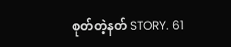စုတ်တဲ့နတ် STORY. 61